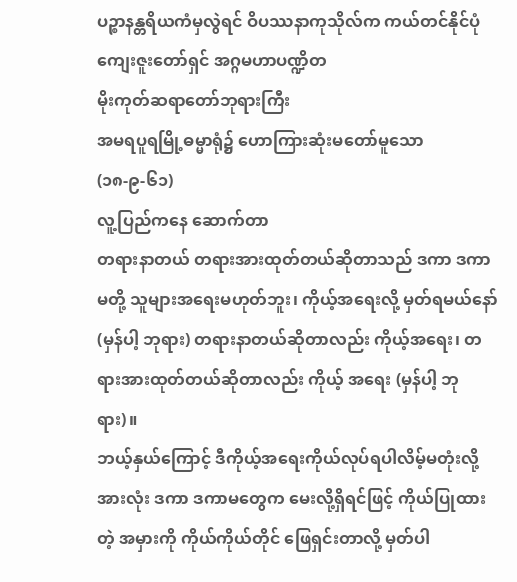ပဉ္စာနန္တရိယကံမှလွဲရင် ဝိပဿနာကုသိုလ်က ကယ်တင်နိုင်ပုံ
ကျေးဇူးတော်ရှင် အဂ္ဂမဟာပဏ္ဍိတ
မိုးကုတ်ဆရာတော်ဘုရားကြီး
အမရပူရမြို့ဓမ္မာရုံ၌ ဟောကြားဆုံးမတော်မူသော
(၁၈-၉-၆၁)
လူ့ပြည်ကနေ ဆောက်တာ
တရားနာတယ် တရားအားထုတ်တယ်ဆိုတာသည် ဒကာ ဒကာမတို့ သူများအရေးမဟုတ်ဘူး၊ ကိုယ့်အရေးလို့ မှတ်ရမယ်နော် (မှန်ပါ့ ဘုရား) တရားနာတယ်ဆိုတာလည်း ကိုယ့်အရေး၊ တရားအားထုတ်တယ်ဆိုတာလည်း ကိုယ့် အရေး (မှန်ပါ့ ဘုရား)။
ဘယ့်နှယ်ကြောင့် ဒီကိုယ့်အရေးကိုယ်လုပ်ရပါလိမ့်မတုံးလို့ အားလုံး ဒကာ ဒကာမတွေက မေးလို့ရှိရင်ဖြင့် ကိုယ်ပြုထားတဲ့ အမှားကို ကိုယ်ကိုယ်တိုင် ဖြေရှင်းတာလို့ မှတ်ပါ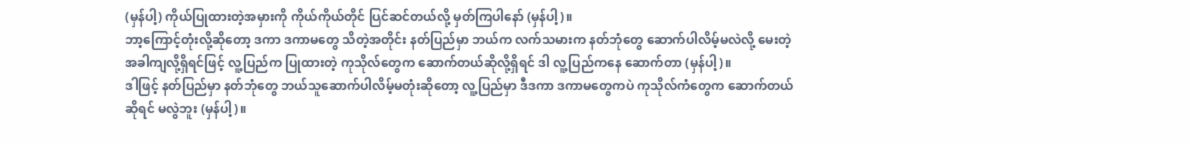(မှန်ပါ့) ကိုယ်ပြုထားတဲ့အမှားကို ကိုယ်ကိုယ်တိုင် ပြင်ဆင်တယ်လို့ မှတ်ကြပါနော် (မှန်ပါ့)။
ဘာ့ကြောင့်တုံးလို့ဆိုတော့ ဒကာ ဒကာမတွေ သိတဲ့အတိုင်း နတ်ပြည်မှာ ဘယ်က လက်သမားက နတ်ဘုံတွေ ဆောက်ပါလိမ့်မလဲလို့ မေးတဲ့အခါကျလို့ရှိရင်ဖြင့် လူ့ပြည်က ပြုထားတဲ့ ကုသိုလ်တွေက ဆောက်တယ်ဆိုလို့ရှိရင် ဒါ လူ့ပြည်ကနေ ဆောက်တာ (မှန်ပါ့)။
ဒါဖြင့် နတ်ပြည်မှာ နတ်ဘုံတွေ ဘယ်သူဆောက်ပါလိမ့်မတုံးဆိုတော့ လူ့ပြည်မှာ ဒီဒကာ ဒကာမတွေကပဲ ကုသိုလ်ကံတွေက ဆောက်တယ်ဆိုရင် မလွဲဘူး (မှန်ပါ့)။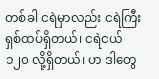တစ်ခါ ငရဲမှာလည်း ငရဲကြီး ရှစ်ထပ်ရှိတယ်၊ ငရဲငယ် ၁၂၀ လို့ရှိတယ်၊ ဟ ဒါတွေ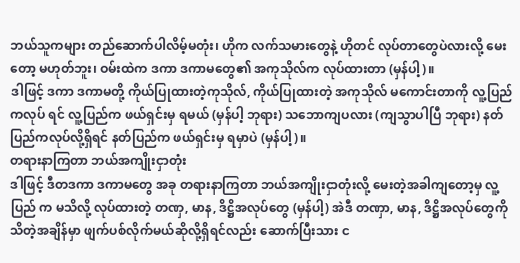ဘယ်သူကများ တည်ဆောက်ပါလိမ့်မတုံး၊ ဟိုက လက်သမားတွေနဲ့ ဟိုတင် လုပ်တာတွေပဲလားလို့ မေးတော့ မဟုတ်ဘူး၊ ဝမ်းထဲက ဒကာ ဒကာမတွေ၏ အကုသိုလ်က လုပ်ထားတာ (မှန်ပါ့)။
ဒါဖြင့် ဒကာ ဒကာမတို့ ကိုယ်ပြုထားတဲ့ကုသိုလ်, ကိုယ်ပြုထားတဲ့ အကုသိုလ် မကောင်းတာကို လူ့ပြည်ကလုပ် ရင် လူ့ပြည်က ဖယ်ရှင်းမှ ရမယ် (မှန်ပါ့ ဘုရား) သဘောကျပလား (ကျသွာပါပြီ ဘုရား) နတ်ပြည်ကလုပ်လို့ရှိရင် နတ်ပြည်က ဖယ်ရှင်းမှ ရမှာပဲ (မှန်ပါ့)။
တရားနာကြတာ ဘယ်အကျိုးငှာတုံး
ဒါဖြင့် ဒီတဒကာ ဒကာမတွေ အခု တရားနာကြတာ ဘယ်အကျိုးငှာတုံးလို့ မေးတဲ့အခါကျတော့မှ လူ့ပြည် က မသိလို့ လုပ်ထားတဲ့ တဏှ, မာန, ဒိဋ္ဌိအလုပ်တွေ (မှန်ပါ့) အဲဒီ တဏှာ, မာန, ဒိဋ္ဌိအလုပ်တွေကို သိတဲ့အချိန်မှာ ဖျက်ပစ်လိုက်မယ်ဆိုလို့ရှိရင်လည်း ဆောက်ပြီးသား င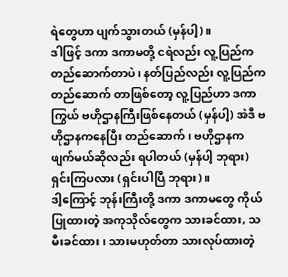ရဲတွေဟာ ပျက်သွားတယ် (မှန်ပါ့)။
ဒါဖြင့် ဒကာ ဒကာမတို့ ငရဲလည်း လူ့ပြည်က တည်ဆောက်တာပဲ၊ နတ်ပြည်လည်း လူ့ပြည်က တည်ဆောက် တာဖြစ်တော့ လူ့ပြည်ဟာ ဒကာကြွယ် ဗဟိုဌာနကြီးဖြစ်နေတယ် (မှန်ပါ့) အဲဒီ ဗဟိုဌာနကနေပြီး တည်ဆောက်၊ ဗဟိုဌာနက ဖျက်မယ်ဆိုလည်း ရပါတယ် (မှန်ပါ့ ဘုရား) ရှင်းကြပလား (ရှင်းပါပြီ ဘုရား)။
ဒါ့ကြောင့် ဘုန်းကြီးတို့ ဒကာ ဒကာမတွေ ကိုယ်ပြုထားတဲ့ အကုသိုလ်တွေက သားခင်ထား, သမီးခင်ထား၊ သားမဟုတ်တာ သားလုပ်ထားတဲ့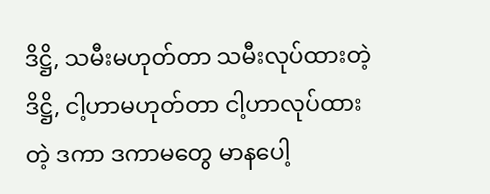ဒိဋ္ဌိ, သမီးမဟုတ်တာ သမီးလုပ်ထားတဲ့ ဒိဋ္ဌိ, ငါ့ဟာမဟုတ်တာ ငါ့ဟာလုပ်ထားတဲ့ ဒကာ ဒကာမတွေ မာနပေါ့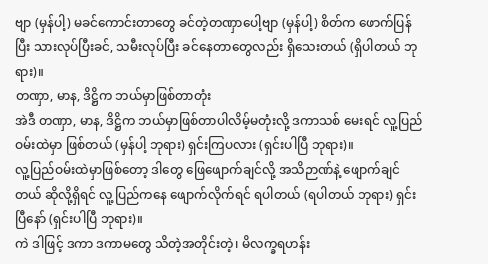ဗျာ (မှန်ပါ့) မခင်ကောင်းတာတွေ ခင်တဲ့တဏှာပေါ့ဗျာ (မှန်ပါ့) စိတ်က ဖောက်ပြန်ပြီး သားလုပ်ပြီးခင်, သမီးလုပ်ပြီး ခင်နေတာတွေလည်း ရှိသေးတယ် (ရှိပါတယ် ဘုရား)။
တဏှာ, မာန, ဒိဋ္ဌိက ဘယ်မှာဖြစ်တာတုံး
အဲဒီ တဏှာ, မာန, ဒိဋ္ဌိက ဘယ်မှာဖြစ်တာပါလိမ့်မတုံးလို့ ဒကာသစ် မေးရင် လူ့ပြည်ဝမ်းထဲမှာ ဖြစ်တယ် (မှန်ပါ့ ဘုရား) ရှင်းကြပလား (ရှင်းပါပြီ ဘုရား)။
လူ့ပြည်ဝမ်းထဲမှာဖြစ်တော့ ဒါတွေ ဖြေဖျောက်ချင်လို့ အသိဉာဏ်နဲ့ ဖျောက်ချင်တယ် ဆိုလို့ရှိရင် လူ့ပြည်ကနေ ဖျောက်လိုက်ရင် ရပါတယ် (ရပါတယ် ဘုရား) ရှင်းပြီနော် (ရှင်းပါပြီ ဘုရား)။
ကဲ ဒါဖြင့် ဒကာ ဒကာမတွေ သိတဲ့အတိုင်းတဲ့၊ မိလက္ခရဟန်း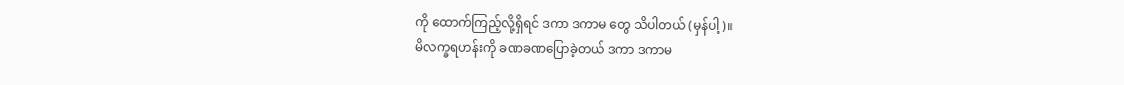ကို ထောက်ကြည့်လို့ရှိရင် ဒကာ ဒကာမ တွေ သိပါတယ် (မှန်ပါ့)။
မိလက္ခရဟန်းကို ခဏခဏပြောခဲ့တယ် ဒကာ ဒကာမ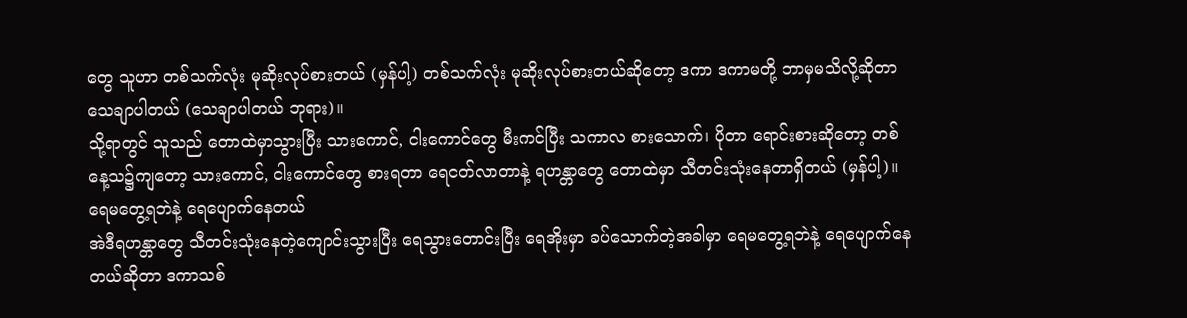တွေ သူဟာ တစ်သက်လုံး မုဆိုးလုပ်စားတယ် (မှန်ပါ့) တစ်သက်လုံး မုဆိုးလုပ်စားတယ်ဆိုတော့ ဒကာ ဒကာမတို့ ဘာမှမသိလို့ဆိုတာ သေချာပါတယ် (သေချာပါတယ် ဘုရား)။
သို့ရာတွင် သူသည် တောထဲမှာသွားပြီး သားကောင်, ငါးကောင်တွေ မီးကင်ပြီး သကာလ စားသောက်၊ ပိုတာ ရောင်းစားဆိုတော့ တစ်နေ့သ၌ကျတော့ သားကောင်, ငါးကောင်တွေ စားရတာ ရေငတ်လာတာနဲ့ ရဟန္တာတွေ တောထဲမှာ သီတင်းသုံးနေတာရှိတယ် (မှန်ပါ့)။
ရေမတွေ့ရဘဲနဲ့ ရေပျောက်နေတယ်
အဲဒီရဟန္တာတွေ သီတင်းသုံးနေတဲ့ကျောင်းသွားပြီး ရေသွားတောင်းပြီး ရေအိုးမှာ ခပ်သောက်တဲ့အခါမှာ ရေမတွေ့ရဘဲနဲ့ ရေပျောက်နေတယ်ဆိုတာ ဒကာသစ်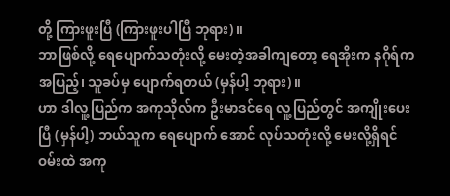တို့ ကြားဖူးပြီ (ကြားဖူးပါပြီ ဘုရား)။
ဘာဖြစ်လို့ ရေပျောက်သတုံးလို့ မေးတဲ့အခါကျတော့ ရေအိုးက နဂိုရ်ကအပြည့်၊ သူခပ်မှ ပျောက်ရတယ် (မှန်ပါ့ ဘုရား)။
ဟာ ဒါလူ့ပြည်က အကုသိုလ်က ဦးမာဒင်ရေ လူ့ပြည်တွင် အကျိုးပေးပြီ (မှန်ပါ့) ဘယ်သူက ရေပျောက် အောင် လုပ်သတုံးလို့ မေးလို့ရှိရင် ဝမ်းထဲ အကု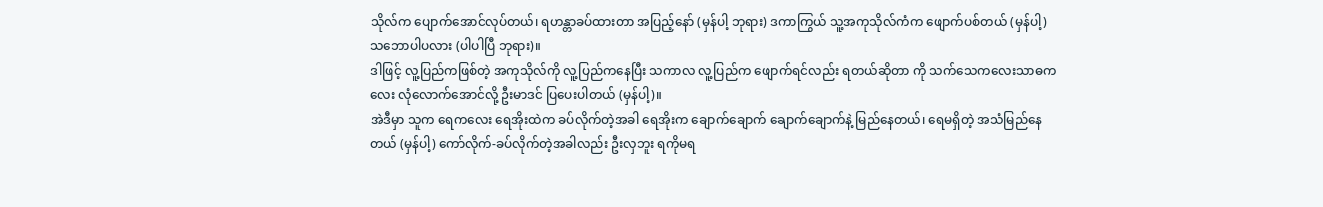သိုလ်က ပျောက်အောင်လုပ်တယ်၊ ရဟန္တာခပ်ထားတာ အပြည့်နော် (မှန်ပါ့ ဘုရား) ဒကာကြွယ် သူ့အကုသိုလ်ကံက ဖျောက်ပစ်တယ် (မှန်ပါ့) သဘောပါပလား (ပါပါပြီ ဘုရား)။
ဒါဖြင့် လူ့ပြည်ကဖြစ်တဲ့ အကုသိုလ်ကို လူ့ပြည်ကနေပြီး သကာလ လူ့ပြည်က ဖျောက်ရင်လည်း ရတယ်ဆိုတာ ကို သက်သေကလေးသာဓကလေး လုံလောက်အောင်လို့ ဦးမာဒင် ပြပေးပါတယ် (မှန်ပါ့)။
အဲဒီမှာ သူက ရေကလေး ရေအိုးထဲက ခပ်လိုက်တဲ့အခါ ရေအိုးက ချောက်ချောက် ချောက်ချောက်နဲ့ မြည်နေတယ်၊ ရေမရှိတဲ့ အသံမြည်နေတယ် (မှန်ပါ့) ကော်လိုက်-ခပ်လိုက်တဲ့အခါလည်း ဦးလှဘူး ရကိုမရ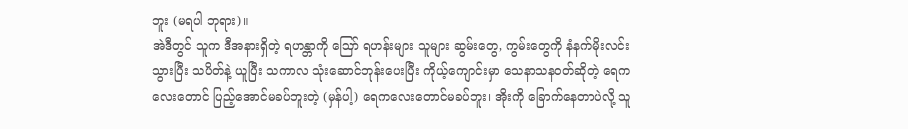ဘူး (မရပါ ဘုရား)။
အဲဒီတွင် သူက ဒီအနားရှိတဲ့ ရဟန္တာကို ဪ ရဟန်းများ သူများ ဆွမ်းတွေ, ကွမ်းတွေကို နံနက်မိုးလင်း သွားပြီး သပိတ်နဲ့ ယူပြီး သကာလ သုံးဆောင်ဘုန်းပေးပြီး ကိုယ့်ကျောင်းမှာ သေနာသနဝတ်ဆိုတဲ့ ရေကလေးတောင် ပြည့်အောင်မခပ်ဘူးတဲ့ (မှန်ပါ့) ရေကလေးတောင်မခပ်ဘူး၊ အိုးကို ခြောက်နေတာပဲလို့ သူ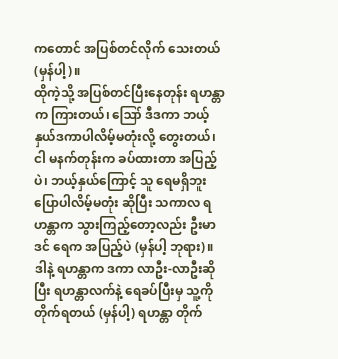ကတောင် အပြစ်တင်လိုက် သေးတယ် (မှန်ပါ့)။
ထိုကဲ့သို့ အပြစ်တင်ပြီးနေတုန်း ရဟန္တာက ကြားတယ်၊ ဪ ဒီဒကာ ဘယ့်နှယ်ဒကာပါလိမ့်မတုံးလို့ တွေးတယ်၊ ငါ မနက်တုန်းက ခပ်ထားတာ အပြည့်ပဲ၊ ဘယ့်နှယ်ကြောင့် သူ ရေမရှိဘူး ပြောပါလိမ့်မတုံး ဆိုပြီး သကာလ ရဟန္တာက သွားကြည့်တော့လည်း ဦးမာဒင် ရေက အပြည့်ပဲ (မှန်ပါ့ ဘုရား)။
ဒါနဲ့ ရဟန္တာက ဒကာ လာဦး-လာဦးဆိုပြီး ရဟန္တာလက်နဲ့ ရေခပ်ပြီးမှ သူ့ကို တိုက်ရတယ် (မှန်ပါ့) ရဟန္တာ တိုက်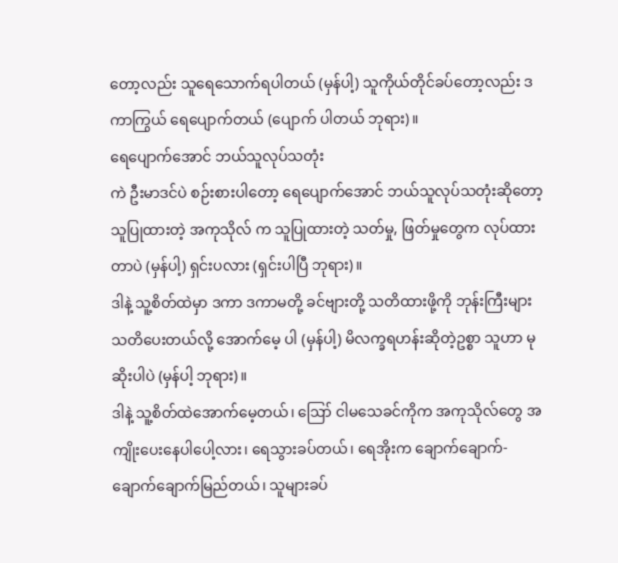တော့လည်း သူရေသောက်ရပါတယ် (မှန်ပါ့) သူကိုယ်တိုင်ခပ်တော့လည်း ဒကာကြွယ် ရေပျောက်တယ် (ပျောက် ပါတယ် ဘုရား)။
ရေပျောက်အောင် ဘယ်သူလုပ်သတုံး
ကဲ ဦးမာဒင်ပဲ စဉ်းစားပါတော့ ရေပျောက်အောင် ဘယ်သူလုပ်သတုံးဆိုတော့ သူပြုထားတဲ့ အကုသိုလ် က သူပြုထားတဲ့ သတ်မှု, ဖြတ်မှုတွေက လုပ်ထားတာပဲ (မှန်ပါ့) ရှင်းပလား (ရှင်းပါပြီ ဘုရား)။
ဒါနဲ့ သူ့စိတ်ထဲမှာ ဒကာ ဒကာမတို့ ခင်ဗျားတို့ သတိထားဖို့ကို ဘုန်းကြီးများ သတိပေးတယ်လို့ အောက်မေ့ ပါ (မှန်ပါ့) မိလက္ခရဟန်းဆိုတဲ့ဥစ္စာ သူဟာ မုဆိုးပါပဲ (မှန်ပါ့ ဘုရား)။
ဒါနဲ့ သူ့စိတ်ထဲအောက်မေ့တယ်၊ ဪ ငါမသေခင်ကိုက အကုသိုလ်တွေ အကျိုးပေးနေပါပေါ့လား၊ ရေသွားခပ်တယ်၊ ရေအိုးက ချောက်ချောက်-ချောက်ချောက်မြည်တယ်၊ သူများခပ်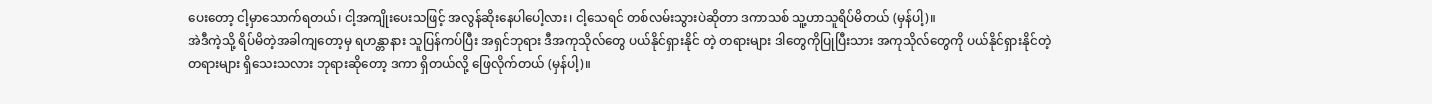ပေးတော့ ငါ့မှာသောက်ရတယ်၊ ငါ့အကျိုးပေးသဖြင့် အလွန်ဆိုးနေပါပေါ့လား၊ ငါ့သေရင် တစ်လမ်းသွားပဲဆိုတာ ဒကာသစ် သူ့ဟာသူရိပ်မိတယ် (မှန်ပါ့)။
အဲဒီကဲ့သို့ ရိပ်မိတဲ့အခါကျတော့မှ ရဟန္တာနား သူပြန်ကပ်ပြီး အရှင်ဘုရား ဒီအကုသိုလ်တွေ ပယ်နိုင်ရှားနိုင် တဲ့ တရားများ ဒါတွေကိုပြုပြီးသား အကုသိုလ်တွေကို ပယ်နိုင်ရှားနိုင်တဲ့ တရားများ ရှိသေးသလား ဘုရားဆိုတော့ ဒကာ ရှိတယ်လို့ ဖြေလိုက်တယ် (မှန်ပါ့)။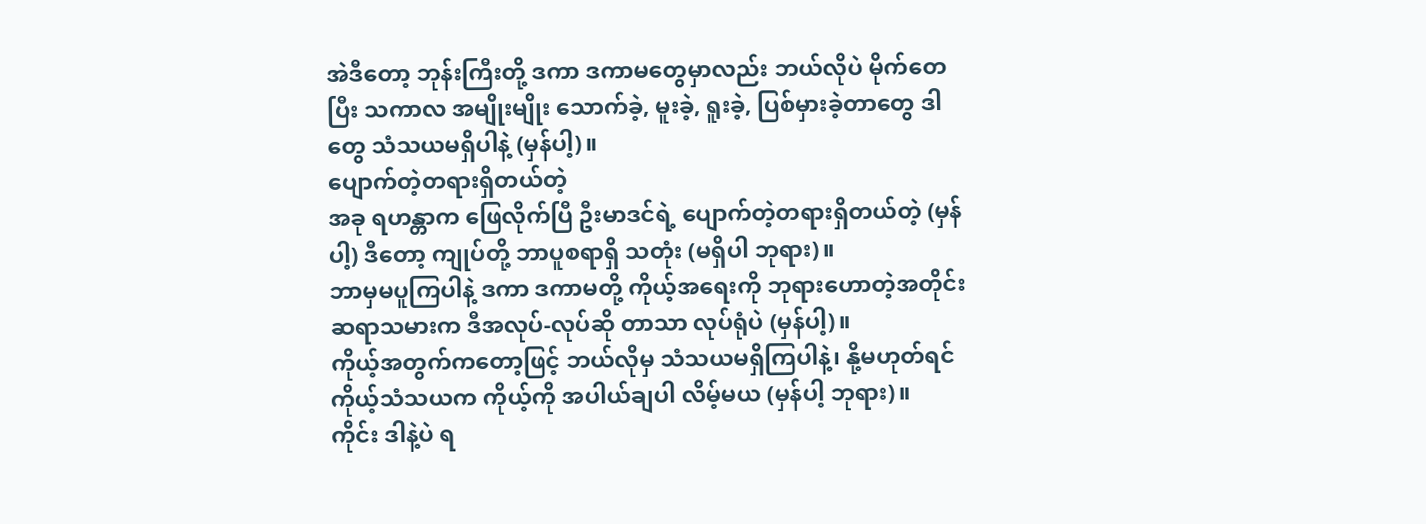အဲဒီတော့ ဘုန်းကြီးတို့ ဒကာ ဒကာမတွေမှာလည်း ဘယ်လိုပဲ မိုက်တေပြီး သကာလ အမျိုးမျိုး သောက်ခဲ့, မူးခဲ့, ရူးခဲ့, ပြစ်မှားခဲ့တာတွေ ဒါတွေ သံသယမရှိပါနဲ့ (မှန်ပါ့)။
ပျောက်တဲ့တရားရှိတယ်တဲ့
အခု ရဟန္တာက ဖြေလိုက်ပြီ ဦးမာဒင်ရဲ့ ပျောက်တဲ့တရားရှိတယ်တဲ့ (မှန်ပါ့) ဒီတော့ ကျုပ်တို့ ဘာပူစရာရှိ သတုံး (မရှိပါ ဘုရား)။
ဘာမှမပူကြပါနဲ့ ဒကာ ဒကာမတို့ ကိုယ့်အရေးကို ဘုရားဟောတဲ့အတိုင်း ဆရာသမားက ဒီအလုပ်-လုပ်ဆို တာသာ လုပ်ရုံပဲ (မှန်ပါ့)။
ကိုယ့်အတွက်ကတော့ဖြင့် ဘယ်လိုမှ သံသယမရှိကြပါနဲ့၊ နို့မဟုတ်ရင် ကိုယ့်သံသယက ကိုယ့်ကို အပါယ်ချပါ လိမ့်မယ (မှန်ပါ့ ဘုရား)။
ကိုင်း ဒါနဲ့ပဲ ရ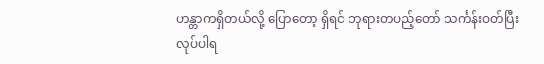ဟန္တာကရှိတယ်လို့ ပြောတော့ ရှိရင် ဘုရားတပည့်တော် သင်္ကန်းဝတ်ပြီး လုပ်ပါရ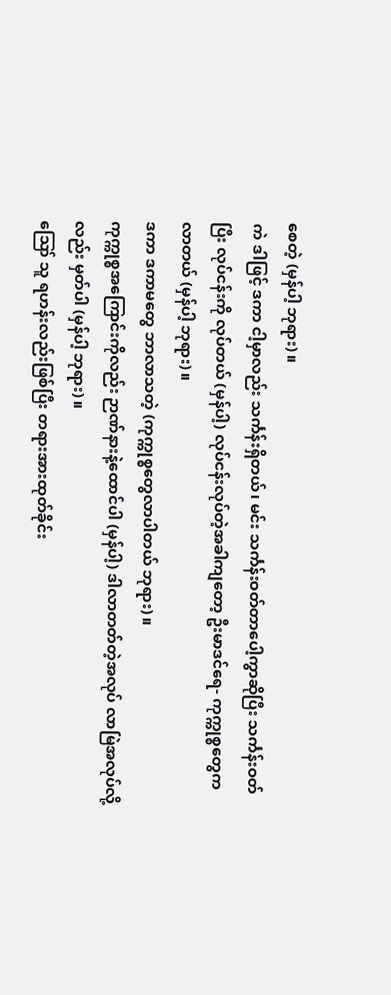စေတဲ့ (မှန်ပါ့ ဘုရား)။
ကဲ ဒါဖြင့် ဒကာ ငါ့မှာလည်း သင်္ကန်းရှိတယ်၊ မင်း သင်္ကန်းဝတ်တာပေါ့ကွာဆိုပြီး သင်္ကန်းဝတ်ပြီး လုပ်ငန်းကို လုပ်တယ် (မှန်ပါ့) လုပ်ငန်းလုပ်တဲ့အခါကျတော့ ဦးမာဒင်ရေ- ကုက္ကုစ္စတွေက လာတယ် (မှန်ပါ့ ဘုရား)။
ဒကာ ဒကာမတွေ ဘာလာသတဲ့ (ကုက္ကုစ္စတွေလာပါတယ် ဘုရား)။
ကုက္ကုစ္စအကြောင်းကိုလည်း ဉာဏ်နားနဲ့ထောင်ပါ (မှန်ပါ့) ဒါလာတတ်တဲ့အလုပ် လာမြဲအလုပ်လို့လည်း မှတ်ပါ (မှန်ပါ့ ဘုရား)။
ဪ သူ ရဟန်းလည်းဖြစ်ပြီး တရားအားထုတ်ခိုင်း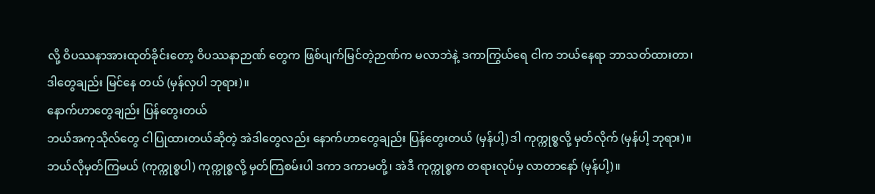လို့ ဝိပဿနာအားထုတ်ခိုင်းတော့ ဝိပဿနာဉာဏ် တွေက ဖြစ်ပျက်မြင်တဲ့ဉာဏ်က မလာဘဲနဲ့ ဒကာကြွယ်ရေ ငါက ဘယ်နေရာ ဘာသတ်ထားတာ၊ ဒါတွေချည်း မြင်နေ တယ် (မှန်လှပါ ဘုရား)။
နောက်ဟာတွေချည်း ပြန်တွေးတယ်
ဘယ်အကုသိုလ်တွေ ငါပြုထားတယ်ဆိုတဲ့ အဲဒါတွေလည်း နောက်ဟာတွေချည်း ပြန်တွေးတယ် (မှန်ပါ့) ဒါ ကုက္ကုစ္စလို့ မှတ်လိုက် (မှန်ပါ့ ဘုရား)။
ဘယ်လိုမှတ်ကြမယ် (ကုက္ကုစ္စပါ) ကုက္ကုစ္စလို့ မှတ်ကြစမ်းပါ ဒကာ ဒကာမတို့၊ အဲဒီ ကုက္ကုစ္စက တရားလုပ်မှ လာတာနော် (မှန်ပါ့)။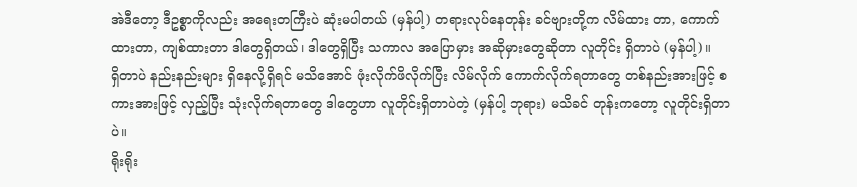အဲဒီတော့ ဒီဥစ္စာကိုလည်း အရေးတကြီးပဲ ဆုံးမပါတယ် (မှန်ပါ့) တရားလုပ်နေတုန်း ခင်ဗျားတို့က လိမ်ထား တာ, ကောက်ထားတာ, ကျစ်ထားတာ ဒါတွေရှိတယ်၊ ဒါတွေရှိပြီး သကာလ အပြောမှား အဆိုမှားတွေဆိုတာ လူတိုင်း ရှိတာပဲ (မှန်ပါ့)။
ရှိတာပဲ နည်းနည်းများ ရှိနေလို့ရှိရင် မသိအောင် ဖုံးလိုက်ဖိလိုက်ပြီး လိမ်လိုက် ကောက်လိုက်ရတာတွေ တစ်နည်းအားဖြင့် စကားအားဖြင့် လှည့်ပြီး သုံးလိုက်ရတာတွေ ဒါတွေဟာ လူတိုင်းရှိတာပဲတဲ့ (မှန်ပါ့ ဘုရား) မသိခင် တုန်းကတော့ လူတိုင်းရှိတာပဲ။
ရိုးရိုး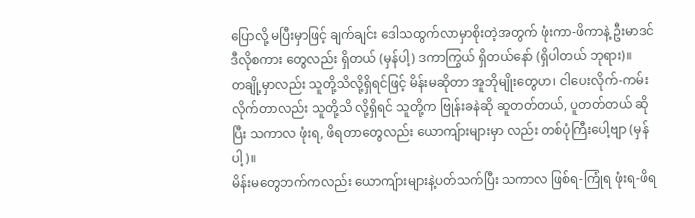ပြောလို့ မပြီးမှာဖြင့် ချက်ချင်း ဒေါသထွက်လာမှာစိုးတဲ့အတွက် ဖုံးကာ-ဖိကာနဲ့ ဦးမာဒင် ဒီလိုစကား တွေလည်း ရှိတယ် (မှန်ပါ့) ဒကာကြွယ် ရှိတယ်နော် (ရှိပါတယ် ဘုရား)။
တချို့မှာလည်း သူတို့သိလို့ရှိရင်ဖြင့် မိန်းမဆိုတာ အူဘိုမျိုးတွေဟ၊ ငါပေးလိုက်-ကမ်းလိုက်တာလည်း သူတို့သိ လို့ရှိရင် သူတို့က ဗြုန်းခနဲဆို ဆူတတ်တယ်, ပူတတ်တယ် ဆိုပြီး သကာလ ဖုံးရ, ဖိရတာတွေလည်း ယောကျ်ားများမှာ လည်း တစ်ပုံကြီးပေါ့ဗျာ (မှန်ပါ့)။
မိန်းမတွေဘက်ကလည်း ယောကျ်ားများနဲ့ပတ်သက်ပြီး သကာလ ဖြစ်ရ-ကြုံရ ဖုံးရ-ဖိရ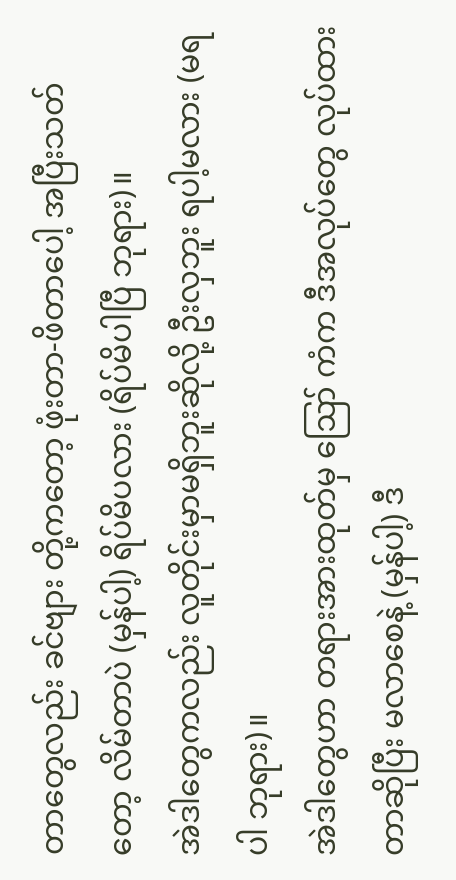တာတွေလည်း ခင်ဗျား တို့ကတော့ ဖုံးတာ-ဖိတာပေါ့ အပြီးသတ်တော့ လိမ်တာပဲ (မှန်ပါ့) ရိပ်မိပလား (ရိပ်မိပါပြီ ဘုရား)။
အဲဒါတွေကလည်း လူတိုင်းမှာမရှိဘူးဆိုလို့ ဦးလှဘူး ရပါ့မလား (မရပါ ဘုရား)။
အဲဒါတွေဟာ တရားအားထုတ်မှ ဪ ကံက ဒီအလုပ်တွေ လုပ်ထားတာဆိုပြီး မလာစေနဲ့ (မှန်ပါ့) ဒီ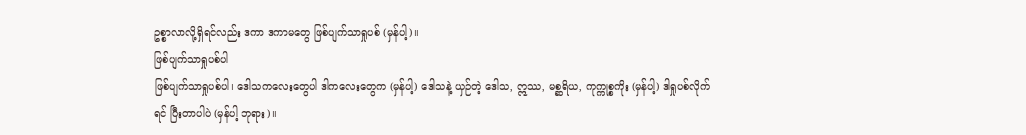ဥစ္စာလာလို့ရှိရင်လည်း ဒကာ ဒကာမတွေ ဖြစ်ပျက်သာရှုပစ် (မှန်ပါ့)။
ဖြစ်ပျက်သာရှုပစ်ပါ
ဖြစ်ပျက်သာရှုပစ်ပါ၊ ဒေါသကလေးတွေပါ ဒါကလေးတွေက (မှန်ပါ့) ဒေါသနဲ့ ယှဉ်တဲ့ ဒေါသ, ဣဿ, မစ္ဆရိယ, ကုက္ကုစ္စကိုး (မှန်ပါ့) ဒါရှုပစ်လိုက်ရင် ပြီးတာပါပဲ (မှန်ပါ့ ဘုရား)။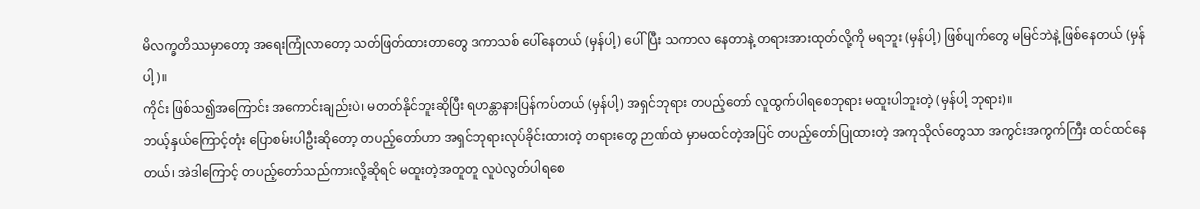မိလက္ခတိဿမှာတော့ အရေးကြုံလာတော့ သတ်ဖြတ်ထားတာတွေ ဒကာသစ် ပေါ်နေတယ် (မှန်ပါ့) ပေါ်ပြီး သကာလ နေတာနဲ့ တရားအားထုတ်လို့ကို မရဘူး (မှန်ပါ့) ဖြစ်ပျက်တွေ မမြင်ဘဲနဲ့ ဖြစ်နေတယ် (မှန်ပါ့)။
ကိုင်း ဖြစ်သ၍အကြောင်း အကောင်းချည်းပဲ၊ မတတ်နိုင်ဘူးဆိုပြီး ရဟန္တာနားပြန်ကပ်တယ် (မှန်ပါ့) အရှင်ဘုရား တပည့်တော် လူထွက်ပါရစေဘုရား မထူးပါဘူးတဲ့ (မှန်ပါ့ ဘုရား)။
ဘယ့်နှယ်ကြောင့်တုံး ပြောစမ်းပါဦးဆိုတော့ တပည့်တော်ဟာ အရှင်ဘုရားလုပ်ခိုင်းထားတဲ့ တရားတွေ ဉာဏ်ထဲ မှာမထင်တဲ့အပြင် တပည့်တော်ပြုထားတဲ့ အကုသိုလ်တွေသာ အကွင်းအကွက်ကြီး ထင်ထင်နေတယ်၊ အဲဒါကြောင့် တပည့်တော်သည်ကားလို့ဆိုရင် မထူးတဲ့အတူတူ လူပဲလွတ်ပါရစေ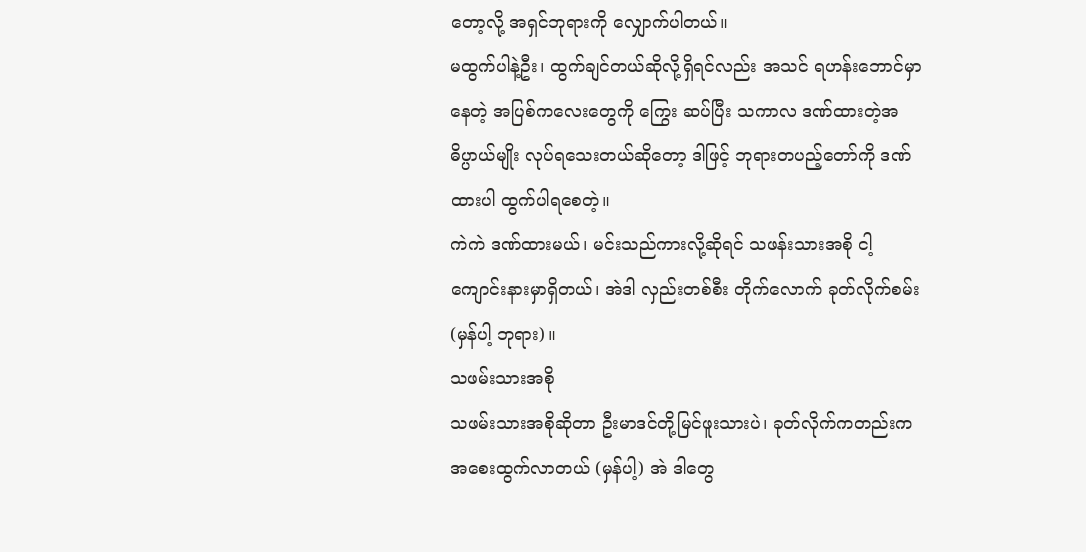တော့လို့ အရှင်ဘုရားကို လျှောက်ပါတယ်။
မထွက်ပါနဲ့ဦး၊ ထွက်ချင်တယ်ဆိုလို့ရှိရင်လည်း အသင် ရဟန်းဘောင်မှာနေတဲ့ အပြစ်ကလေးတွေကို ကြွေး ဆပ်ပြီး သကာလ ဒဏ်ထားတဲ့အဓိပ္ပာယ်မျိုး လုပ်ရသေးတယ်ဆိုတော့ ဒါဖြင့် ဘုရားတပည့်တော်ကို ဒဏ်ထားပါ ထွက်ပါရစေတဲ့။
ကဲကဲ ဒဏ်ထားမယ်၊ မင်းသည်ကားလို့ဆိုရင် သဖန်းသားအစို ငါ့ကျောင်းနားမှာရှိတယ်၊ အဲဒါ လှည်းတစ်စီး တိုက်လောက် ခုတ်လိုက်စမ်း (မှန်ပါ့ ဘုရား)။
သဖမ်းသားအစို
သဖမ်းသားအစိုဆိုတာ ဦးမာဒင်တို့မြင်ဖူးသားပဲ၊ ခုတ်လိုက်ကတည်းက အစေးထွက်လာတယ် (မှန်ပါ့) အဲ ဒါတွေ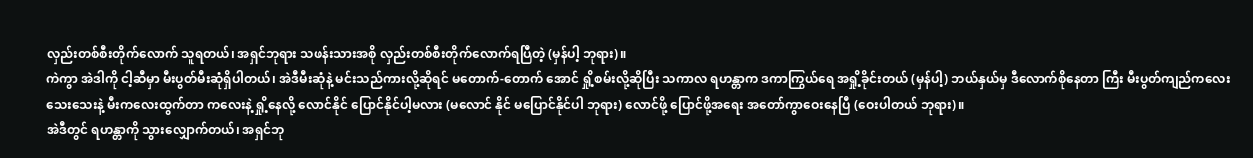လှည်းတစ်စီးတိုက်လောက် သူရတယ်၊ အရှင်ဘုရား သဖန်းသားအစို လှည်းတစ်စီးတိုက်လောက်ရပြီတဲ့ (မှန်ပါ့ ဘုရား)။
ကဲကွာ အဲဒါကို ငါ့ဆီမှာ မီးပွတ်မီးဆုံရှိပါတယ်၊ အဲဒီမီးဆုံနဲ့ မင်းသည်ကားလို့ဆိုရင် မတောက်-တောက် အောင် ရှို့စမ်းလို့ဆိုပြီး သကာလ ရဟန္တာက ဒကာကြွယ်ရေ အရှို့ခိုင်းတယ် (မှန်ပါ့) ဘယ်နှယ်မှ ဒီလောက်စိုနေတာ ကြီး မီးပွတ်ကျည်ကလေးသေးသေးနဲ့ မီးကလေးထွက်တာ ကလေးနဲ့ ရှို့နေလို့ လောင်နိုင် ပြောင်နိုင်ပါ့မလား (မလောင် နိုင် မပြောင်နိုင်ပါ ဘုရား) လောင်ဖို့ ပြောင်ဖို့အရေး အတော်ကွာဝေးနေပြီ (ဝေးပါတယ် ဘုရား)။
အဲဒီတွင် ရဟန္တာကို သွားလျှောက်တယ်၊ အရှင်ဘု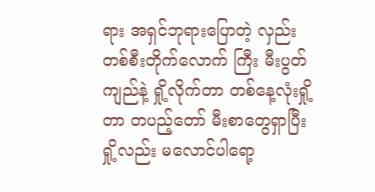ရား အရှင်ဘုရားပြောတဲ့ လှည်းတစ်စီးတိုက်လောက် ကြီး မီးပွတ်ကျည်နဲ့ ရှို့လိုက်တာ တစ်နေ့လုံးရှို့တာ တပည့်တော် မီးစာတွေရှာပြီး ရှို့လည်း မလောင်ပါရော့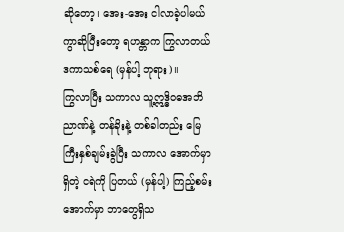ဆိုတော့၊ အေး-အေး ငါလာခဲ့ပါမယ်ကွာဆိုပြီးတော့ ရဟန္တာက ကြွလာတယ် ဒကာသစ်ရေ (မှန်ပါ့ ဘုရား)။
ကြွလာပြီး သကာလ သူ့ဣဒ္ဓိဝဓအဘိညာဏ်နဲ့ တန်ခိုးနဲ့ တစ်ခါတည်း မြေကြီးနှစ်ချမ်းခွဲပြီး သကာလ အောက်မှာ ရှိတဲ့ ငရဲကို ပြတယ် (မှန်ပါ့) ကြည့်စမ်း အောက်မှာ ဘာတွေရှိသ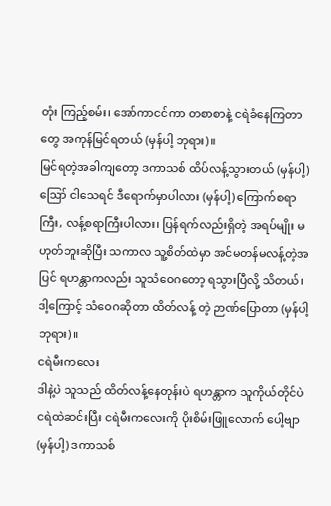တုံး ကြည့်စမ်း၊ အော်ကာငင်ကာ တစာစာနဲ့ ငရဲခံနေကြတာတွေ အကုန်မြင်ရတယ် (မှန်ပါ့ ဘုရား)။
မြင်ရတဲ့အခါကျတော့ ဒကာသစ် ထိပ်လန့်သွားတယ် (မှန်ပါ့) ဪ ငါသေရင် ဒီရောက်မှာပါလား (မှန်ပါ့) ကြောက်စရာကြီး, လန့်စရာကြီးပါလား၊ ပြန်ရက်လည်းရှိတဲ့ အရပ်မျိုး မဟုတ်ဘူးဆိုပြီး သကာလ သူ့စိတ်ထဲမှာ အင်မတန်မလန့်တဲ့အပြင် ရဟန္တာကလည်း သူသံဝေဂတော့ ရသွားပြီလို့ သိတယ်၊ ဒါ့ကြောင့် သံဝေဂဆိုတာ ထိတ်လန့် တဲ့ ဉာဏ်ပြောတာ (မှန်ပါ့ ဘုရား)။
ငရဲမီးကလေး
ဒါနဲ့ပဲ သူသည် ထိတ်လန့်နေတုန်းပဲ ရဟန္တာက သူကိုယ်တိုင်ပဲ ငရဲထဲဆင်းပြီး ငရဲမီးကလေးကို ပိုးစိမ်းဖြူလောက် ပေါ့ဗျာ (မှန်ပါ့) ဒကာသစ်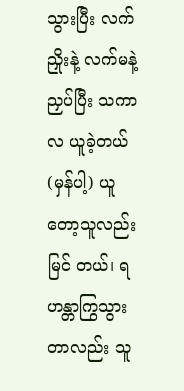သွားပြီး လက်ညှိုးနဲ့ လက်မနဲ့ ညှပ်ပြီး သကာလ ယူခဲ့တယ် (မှန်ပါ့) ယူတော့သူလည်း မြင် တယ်၊ ရဟန္တာကြွသွားတာလည်း သူ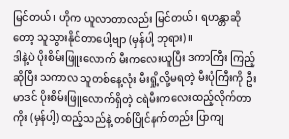မြင်တယ်၊ ဟိုက ယူလာတာလည်း မြင်တယ်၊ ရဟန္တာဆိုတော့ သူသွားနိုင်တာပေါ့ဗျာ (မှန်ပါ့ ဘုရား)။
ဒါနဲ့ပဲ ပိုးစိမ်းဖြူးလောက် မီးကလေးယူပြီး ဒကာကြီး ကြည့်ဆိုပြီး သကာလ သူတစ်နေ့လုံး မီးရှို့လို့မရတဲ့ မီးပုံကြီးကို ဦးမာဒင် ပိုးစိမ်းဖြူလောက်ရှိတဲ့ ငရဲမီးကလေးထည့်လိုက်တာကိုး (မှန်ပါ့) ထည့်သည်နဲ့ တစ်ပြိုင်နက်တည်း ပြာကျ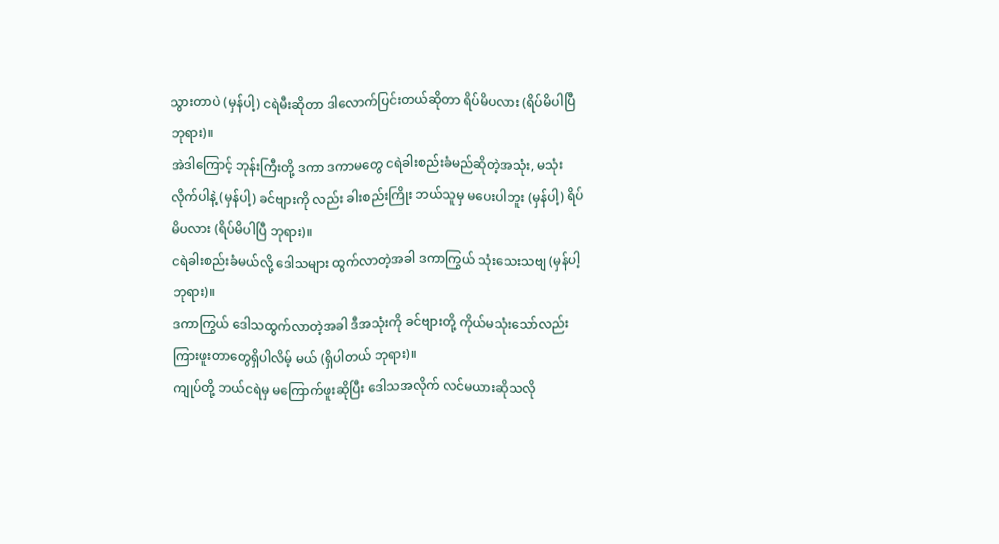သွားတာပဲ (မှန်ပါ့) ငရဲမီးဆိုတာ ဒါလောက်ပြင်းတယ်ဆိုတာ ရိပ်မိပလား (ရိပ်မိပါပြီ ဘုရား)။
အဲဒါကြောင့် ဘုန်းကြီးတို့ ဒကာ ဒကာမတွေ ငရဲခါးစည်းခံမည်ဆိုတဲ့အသုံး, မသုံးလိုက်ပါနဲ့ (မှန်ပါ့) ခင်ဗျားကို လည်း ခါးစည်းကြိုး ဘယ်သူမှ မပေးပါဘူး (မှန်ပါ့) ရိပ်မိပလား (ရိပ်မိပါပြီ ဘုရား)။
ငရဲခါးစည်းခံမယ်လို့ ဒေါသများ ထွက်လာတဲ့အခါ ဒကာကြွယ် သုံးသေးသဗျ (မှန်ပါ့ ဘုရား)။
ဒကာကြွယ် ဒေါသထွက်လာတဲ့အခါ ဒီအသုံးကို ခင်ဗျားတို့ ကိုယ်မသုံးသော်လည်း ကြားဖူးတာတွေရှိပါလိမ့် မယ် (ရှိပါတယ် ဘုရား)။
ကျုပ်တို့ ဘယ်ငရဲမှ မကြောက်ဖူးဆိုပြီး ဒေါသအလိုက် လင်မယားဆိုသလို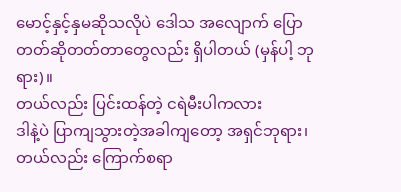မောင့်နှင့်နှမဆိုသလိုပဲ ဒေါသ အလျောက် ပြောတတ်ဆိုတတ်တာတွေလည်း ရှိပါတယ် (မှန်ပါ့ ဘုရား)။
တယ်လည်း ပြင်းထန်တဲ့ ငရဲမီးပါကလား
ဒါနဲ့ပဲ ပြာကျသွားတဲ့အခါကျတော့ အရှင်ဘုရား၊ တယ်လည်း ကြောက်စရာ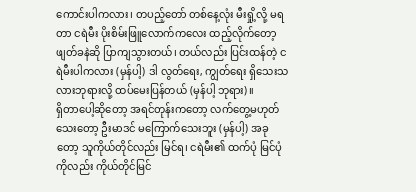ကောင်းပါကလား၊ တပည့်တော် တစ်နေ့လုံး မီးရှို့လို့ မရတာ ငရဲမီး ပိုးစိမ်းဖြူလောက်ကလေး ထည့်လိုက်တော့ ဖျတ်ခနဲဆို ပြာကျသွားတယ်၊ တယ်လည်း ပြင်းထန်တဲ့ ငရဲမီးပါကလား (မှန်ပါ့) ဒါ လွတ်ရေး, ကျွတ်ရေး ရှိသေးသလားဘုရားလို့ ထပ်မေးပြန်တယ် (မှန်ပါ့ ဘုရား)။
ရှိတာပေါ့ဆိုတော့ အရင်တုန်းကတော့ လက်တွေ့မဟုတ်သေးတော့ ဦးမာဒင် မကြောက်သေးဘူး (မှန်ပါ့) အခုတော့ သူကိုယ်တိုင်လည်း မြင်ရ၊ ငရဲမီး၏ ထက်ပုံ မြင်ပုံကိုလည်း ကိုယ်တိုင်မြင်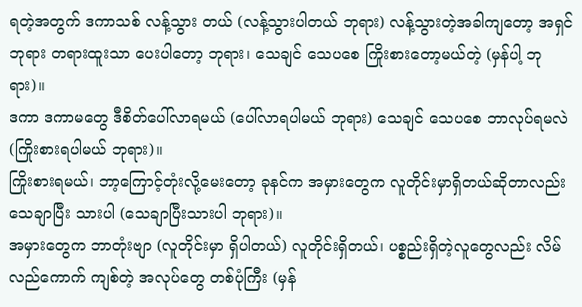ရတဲ့အတွက် ဒကာသစ် လန့်သွား တယ် (လန့်သွားပါတယ် ဘုရား) လန့်သွားတဲ့အခါကျတော့ အရှင်ဘုရား တရားထူးသာ ပေးပါတော့ ဘုရား၊ သေချင် သေပစေ ကြိုးစားတော့မယ်တဲ့ (မှန်ပါ့ ဘုရား)။
ဒကာ ဒကာမတွေ ဒီစိတ်ပေါ်လာရမယ် (ပေါ်လာရပါမယ် ဘုရား) သေချင် သေပစေ ဘာလုပ်ရမလဲ (ကြိုးစားရပါမယ် ဘုရား)။
ကြိုးစားရမယ်၊ ဘာ့ကြောင့်တုံးလို့မေးတော့ ခုနင်က အမှားတွေက လူတိုင်းမှာရှိတယ်ဆိုတာလည်း သေချာပြီး သားပါ (သေချာပြီးသားပါ ဘုရား)။
အမှားတွေက ဘာတုံးဗျာ (လူတိုင်းမှာ ရှိပါတယ်) လူတိုင်းရှိတယ်၊ ပစ္စည်းရှိတဲ့လူတွေလည်း လိမ်လည်ကောက် ကျစ်တဲ့ အလုပ်တွေ တစ်ပုံကြီး (မှန်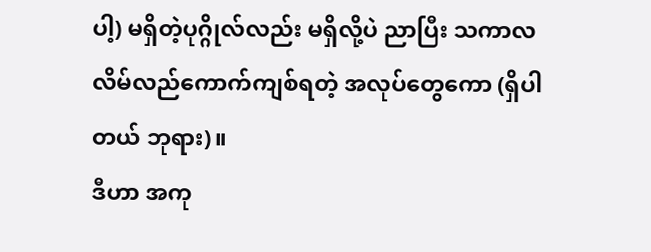ပါ့) မရှိတဲ့ပုဂ္ဂိုလ်လည်း မရှိလို့ပဲ ညာပြီး သကာလ လိမ်လည်ကောက်ကျစ်ရတဲ့ အလုပ်တွေကော (ရှိပါတယ် ဘုရား)။
ဒီဟာ အကု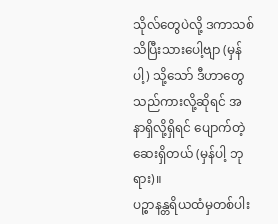သိုလ်တွေပဲလို့ ဒကာသစ် သိပြီးသားပေါ့ဗျာ (မှန်ပါ့) သို့သော် ဒီဟာတွေသည်ကားလို့ဆိုရင် အနာရှိလို့ရှိရင် ပျောက်တဲ့ဆေးရှိတယ် (မှန်ပါ့ ဘုရား)။
ပဉ္စာနန္တရိယထံမှတစ်ပါး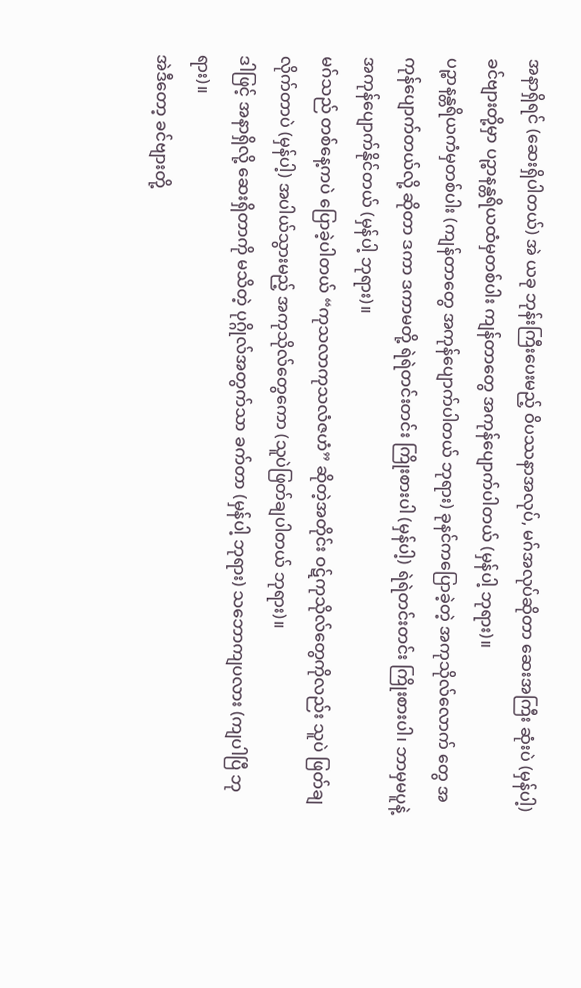အနာရှိရင် (ဆေးရှိပါတယ်) အဲ ယခု ဘုန်းကြီးပေးမည့် ဝိပဿနာအလုပ်, မဂ်အလုပ်ဆိုတာ ဆေးအကြီး ဆုံးပဲ (မှန်ပါ့) ခင်ဗျားတို့မှာ ပဉ္စာနန္တရိယထံမှတစ်ပါး ကျန်တာတွေ အကုန်ပျောက်ပါတယ် (မှန်ပါ့ ဘုရား)။
ပဉ္စာနန္တရိယကံမှတစ်ပါး (ကျန်တာတွေ အကုန်ပျောက်ပါတယ် ဘုရား) ခုနင်ကပြောခဲ့တဲ့ အကုသိုလ်လောက် တွေ အကုန်ပျောက်တယ်လို့ ဆိုတာ ဒကာ ဒကာမတို့ ရဲရဲတင်းတင်း ကြိုးစားပါ (မှန်ပါ့) ရဲရဲတင်းတင်း ကြိုးစားပါ၊ ဘာမှမပူနဲ့ အကုန်ပျောက်နိုင်တယ် (မှန်ပါ့ ဘုရား)။
မဂ်သည် တစ်နေ့ကပဲ ပြောခဲ့ပါတယ် “ကုသလာကုသလံဇဟံ” ဆိုတဲ့အတိုင်း ဝဋ်ကုသိုလ်တွေကိုလည်း သူပဲ ဖြတ်ချလိုက်တာပဲ (မှန်ပါ့) အပါယ်သွားမည့် အကုသိုလ်တွေကော (သူပဲဖြတ်ချပါတယ် ဘုရား)။
ဒါဖြင့် အနာရှိလို့ ဆေးရှိတာကို မသိတဲ့ ပုဂ္ဂိုလ်အတွက်သာ ခက်တာ (မှန်ပါ့ ဘုရား) သဘောကျပလား (ကျပါပြီ ဘုရား)။
အဲဒီတော့ ခင်ဗျားတို့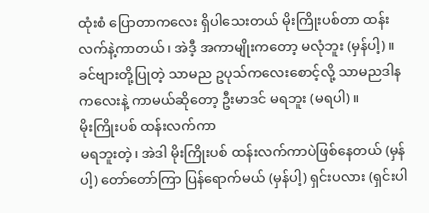ထုံးစံ ပြောတာကလေး ရှိပါသေးတယ် မိုးကြိုးပစ်တာ ထန်းလက်နဲ့ကာတယ်၊ အဲဒီ့ အကာမျိုးကတော့ မလုံဘူး (မှန်ပါ့)။
ခင်ဗျားတို့ပြုတဲ့ သာမည ဥပုသ်ကလေးစောင့်လို့ သာမညဒါနကလေးနဲ့ ကာမယ်ဆိုတော့ ဦးမာဒင် မရဘူး (မရပါ)။
မိုးကြိုးပစ် ထန်းလက်ကာ
မရဘူးတဲ့၊ အဲဒါ မိုးကြိုးပစ် ထန်းလက်ကာပဲဖြစ်နေတယ် (မှန်ပါ့) တော်တော်ကြာ ပြန်ရောက်မယ် (မှန်ပါ့) ရှင်းပလား (ရှင်းပါ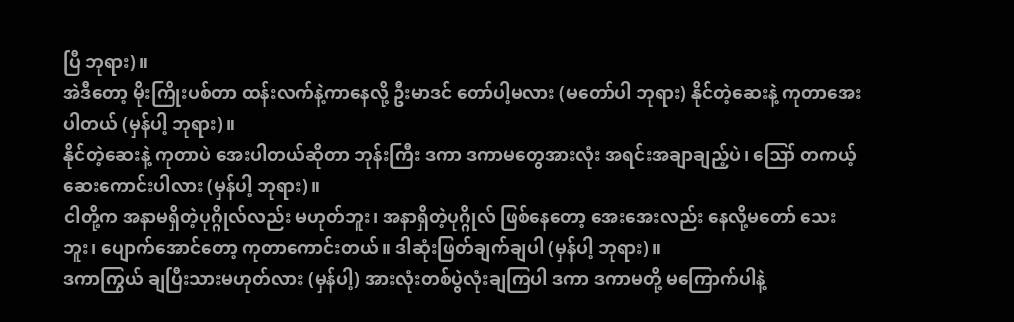ပြီ ဘုရား)။
အဲဒီတော့ မိုးကြိုးပစ်တာ ထန်းလက်နဲ့ကာနေလို့ ဦးမာဒင် တော်ပါ့မလား (မတော်ပါ ဘုရား) နိုင်တဲ့ဆေးနဲ့ ကုတာအေးပါတယ် (မှန်ပါ့ ဘုရား)။
နိုင်တဲ့ဆေးနဲ့ ကုတာပဲ အေးပါတယ်ဆိုတာ ဘုန်းကြီး ဒကာ ဒကာမတွေအားလုံး အရင်းအချာချည့်ပဲ၊ ဪ တကယ့် ဆေးကောင်းပါလား (မှန်ပါ့ ဘုရား)။
ငါတို့က အနာမရှိတဲ့ပုဂ္ဂိုလ်လည်း မဟုတ်ဘူး၊ အနာရှိတဲ့ပုဂ္ဂိုလ် ဖြစ်နေတော့ အေးအေးလည်း နေလို့မတော် သေးဘူး၊ ပျောက်အောင်တော့ ကုတာကောင်းတယ်။ ဒါဆုံးဖြတ်ချက်ချပါ (မှန်ပါ့ ဘုရား)။
ဒကာကြွယ် ချပြီးသားမဟုတ်လား (မှန်ပါ့) အားလုံးတစ်ပွဲလုံးချကြပါ ဒကာ ဒကာမတို့ မကြောက်ပါနဲ့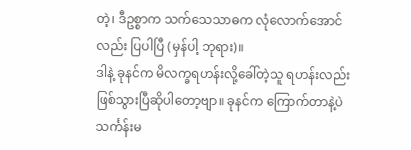တဲ့၊ ဒီဥစ္စာက သက်သေသာဓက လုံလောက်အောင်လည်း ပြပါပြီ (မှန်ပါ့ ဘုရား)။
ဒါနဲ့ ခုနင်က မိလက္ခရဟန်းလို့ခေါ်တဲ့သူ ရဟန်းလည်း ဖြစ်သွားပြီဆိုပါတော့ဗျာ။ ခုနင်က ကြောက်တာနဲ့ပဲ သင်္ကန်းမ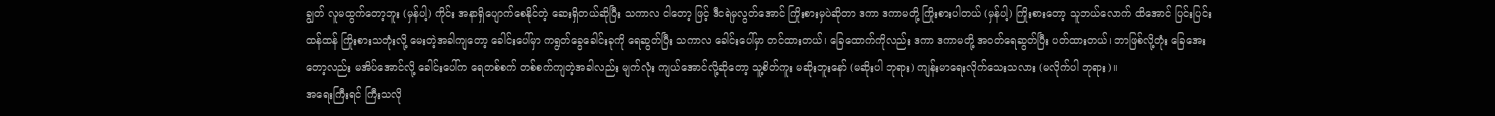ချွတ် လူမထွက်တော့ဘူး (မှန်ပါ့) ကိုင်း အနာရှိပျောက်စေနိုင်တဲ့ ဆေးရှိတယ်ဆိုပြီး သကာလ ငါတော့ ဖြင့် ဒီငရဲမှလွတ်အောင် ကြိုးစားမှပဲဆိုတာ ဒကာ ဒကာမတို့ ကြိုးစားပါတယ် (မှန်ပါ့) ကြိုးစားတော့ သူဘယ်လောက် ထိအောင် ပြင်းပြင်းထန်ထန် ကြိုးစားသတုံးလို့ မေးတဲ့အခါကျတော့ ခေါင်းပေါ်မှာ ကရွတ်ခွေခေါင်းခုကို ရေဆွတ်ပြီး သကာလ ခေါင်းပေါ်မှာ တင်ထားတယ်၊ ခြေထောက်ကိုလည်း ဒကာ ဒကာမတို့ အဝတ်ရေဆွတ်ပြီး ပတ်ထားတယ်၊ ဘာဖြစ်လို့တုံး ခြေအေးတော့လည်း မအိပ်အောင်လို့ ခေါင်းပေါ်က ရေတစ်စက် တစ်စက်ကျတဲ့အခါလည်း မျက်လုံး ကျယ်အောင်လို့ဆိုတော့ သူ့စိတ်ကူး မဆိုးဘူးနော် (မဆိုးပါ ဘုရား) ကျန်းမာရေးလိုက်သေးသလား (မလိုက်ပါ ဘုရား)။
အရေးကြီးရင် ကြီးသလို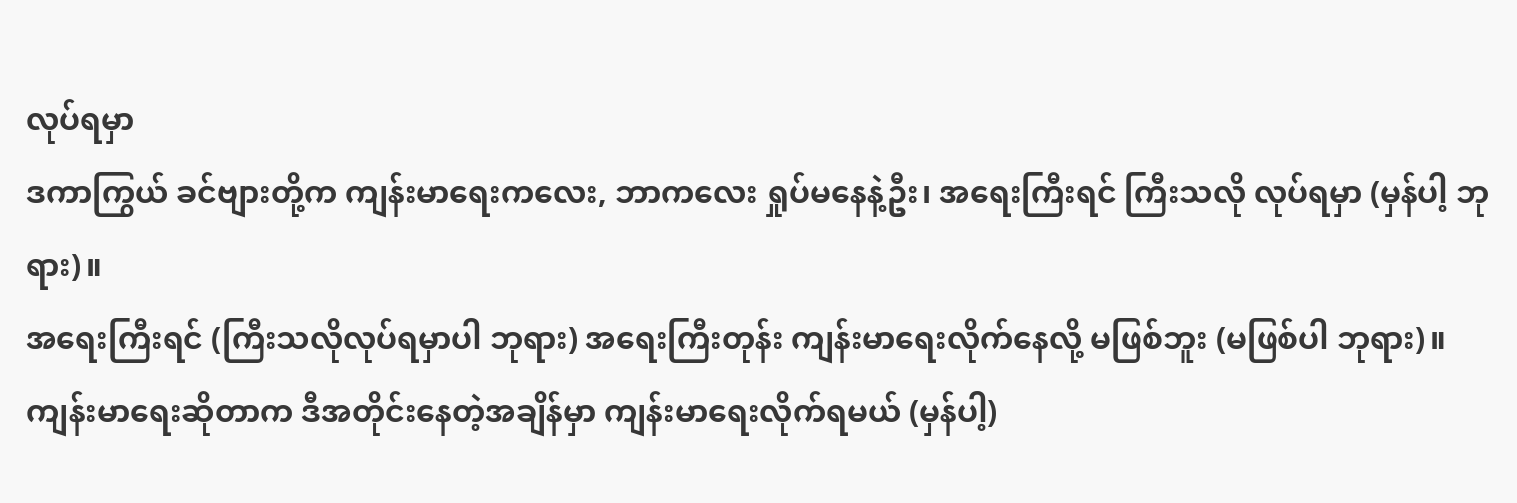လုပ်ရမှာ
ဒကာကြွယ် ခင်ဗျားတို့က ကျန်းမာရေးကလေး, ဘာကလေး ရှုပ်မနေနဲ့ဦး၊ အရေးကြီးရင် ကြီးသလို လုပ်ရမှာ (မှန်ပါ့ ဘုရား)။
အရေးကြီးရင် (ကြီးသလိုလုပ်ရမှာပါ ဘုရား) အရေးကြီးတုန်း ကျန်းမာရေးလိုက်နေလို့ မဖြစ်ဘူး (မဖြစ်ပါ ဘုရား)။
ကျန်းမာရေးဆိုတာက ဒီအတိုင်းနေတဲ့အချိန်မှာ ကျန်းမာရေးလိုက်ရမယ် (မှန်ပါ့)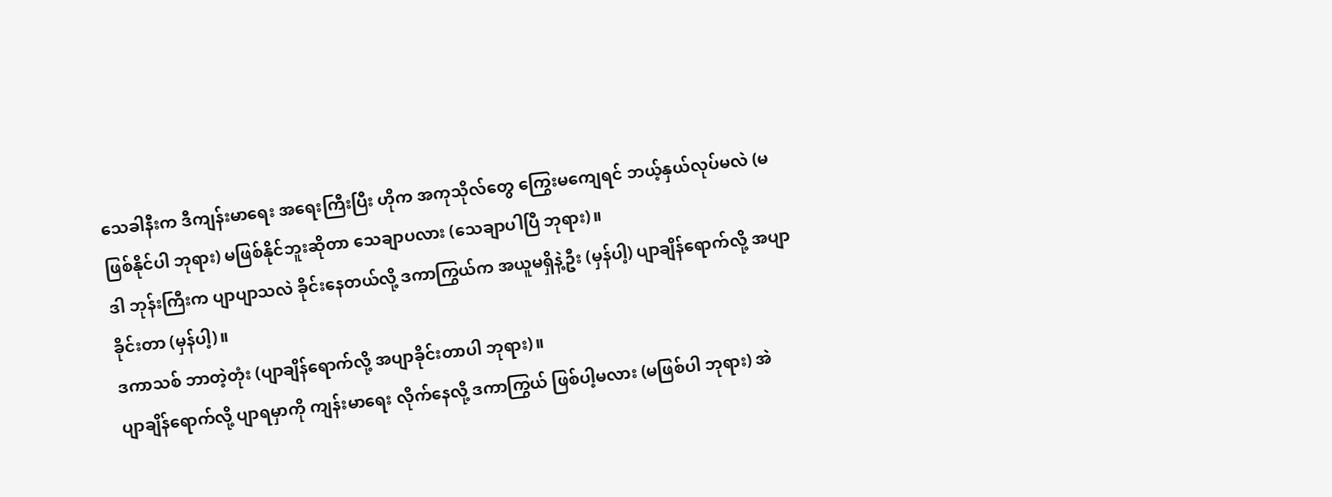သေခါနီးက ဒီကျန်းမာရေး အရေးကြီးပြီး ဟိုက အကုသိုလ်တွေ ကြွေးမကျေရင် ဘယ့်နှယ်လုပ်မလဲ (မဖြစ်နိုင်ပါ ဘုရား) မဖြစ်နိုင်ဘူးဆိုတာ သေချာပလား (သေချာပါပြီ ဘုရား)။
ဒါ ဘုန်းကြီးက ပျာပျာသလဲ ခိုင်းနေတယ်လို့ ဒကာကြွယ်က အယူမရှိနဲ့ဦး (မှန်ပါ့) ပျာချိန်ရောက်လို့ အပျာခိုင်းတာ (မှန်ပါ့)။
ဒကာသစ် ဘာတဲ့တုံး (ပျာချိန်ရောက်လို့ အပျာခိုင်းတာပါ ဘုရား)။
ပျာချိန်ရောက်လို့ ပျာရမှာကို ကျန်းမာရေး လိုက်နေလို့ ဒကာကြွယ် ဖြစ်ပါ့မလား (မဖြစ်ပါ ဘုရား) အဲ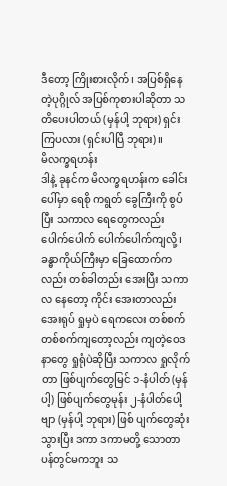ဒီတော့ ကြိုးစားလိုက်၊ အပြစ်ရှိနေတဲ့ပုဂ္ဂိုလ် အပြစ်ကုစားပါဆိုတာ သတိပေးပါတယ် (မှန်ပါ့ ဘုရား) ရှင်းကြပလား (ရှင်းပါပြီ ဘုရား)။
မိလက္ခရဟန်း
ဒါနဲ့ ခုနင်က မိလက္ခရဟန်းက ခေါင်းပေါ်မှာ ရေစို ကရွတ် ခွေကြီးကို စွပ်ပြီး သကာလ ရေတွေကလည်း ပေါက်ပေါက် ပေါက်ပေါက်ကျလို့၊ ခန္ဓာကိုယ်ကြီးမှာ ခြေထောက်ကလည်း တစ်ခါတည်း အေးပြီး သကာလ နေတော့ ကိုင်း အေးတာလည်း အေးရုပ် ရှုမှပဲ ရေကလေး တစ်စက်တစ်စက်ကျတော့လည်း ကျတဲ့ဝေဒနာတွေ ရှုရုံပဲဆိုပြီး သကာလ ရှုလိုက်တာ ဖြစ်ပျက်တွေမြင် ၁-နံပါတ် (မှန်ပါ့) ဖြစ်ပျက်တွေမုန်း ၂-နံပါတ်ပေါ့ဗျာ (မှန်ပါ့ ဘုရား) ဖြစ် ပျက်တွေဆုံးသွားပြီး ဒကာ ဒကာမတို့ သောတာပန်တွင်မကဘူး သ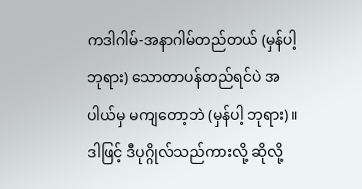ကဒါဂါမ်-အနာဂါမ်တည်တယ် (မှန်ပါ့ ဘုရား) သောတာပန်တည်ရင်ပဲ အပါယ်မှ မကျတော့ဘဲ (မှန်ပါ့ ဘုရား)။
ဒါဖြင့် ဒီပုဂ္ဂိုလ်သည်ကားလို့ ဆိုလို့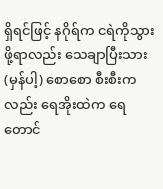ရှိရင်ဖြင့် နဂိုရ်က ငရဲကိုသွားဖို့ရာလည်း သေချာပြီးသား (မှန်ပါ့) စောစော စီးစီးကလည်း ရေအိုးထဲက ရေတောင်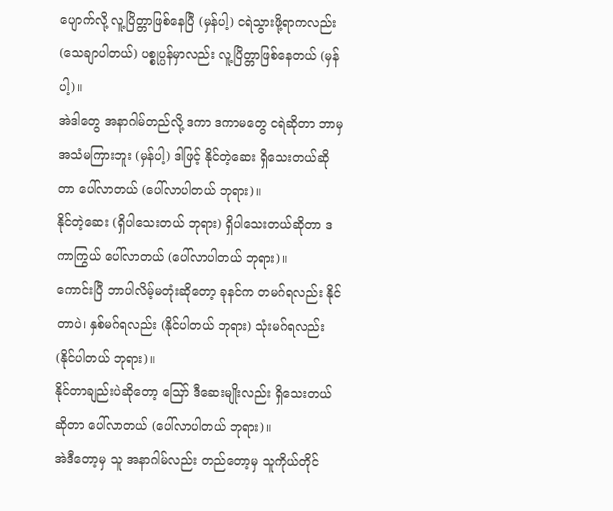ပျောက်လို့ လူ့ပြိတ္တာဖြစ်နေပြီ (မှန်ပါ့) ငရဲသွားဖို့ရာကလည်း (သေချာပါတယ်) ပစ္စုပ္ပန်မှာလည်း လူ့ပြိတ္တာဖြစ်နေတယ် (မှန်ပါ့)။
အဲဒါတွေ အနာဂါမ်တည်လို့ ဒကာ ဒကာမတွေ ငရဲဆိုတာ ဘာမှ အသံမကြားဘူး (မှန်ပါ့) ဒါဖြင့် နိုင်တဲ့ဆေး ရှိသေးတယ်ဆိုတာ ပေါ်လာတယ် (ပေါ်လာပါတယ် ဘုရား)။
နိုင်တဲ့ဆေး (ရှိပါသေးတယ် ဘုရား) ရှိပါသေးတယ်ဆိုတာ ဒကာကြွယ် ပေါ်လာတယ် (ပေါ်လာပါတယ် ဘုရား)။
ကောင်းပြီ ဘာပါလိမ့်မတုံးဆိုတော့ ခုနင်က တမဂ်ရလည်း နိုင်တာပဲ၊ နှစ်မဂ်ရလည်း (နိုင်ပါတယ် ဘုရား) သုံးမဂ်ရလည်း (နိုင်ပါတယ် ဘုရား)။
နိုင်တာချည်းပဲဆိုတော့ ဪ ဒီဆေးမျိုးလည်း ရှိသေးတယ်ဆိုတာ ပေါ်လာတယ် (ပေါ်လာပါတယ် ဘုရား)။
အဲဒီတော့မှ သူ အနာဂါမ်လည်း တည်တော့မှ သူကိုယ်တိုင်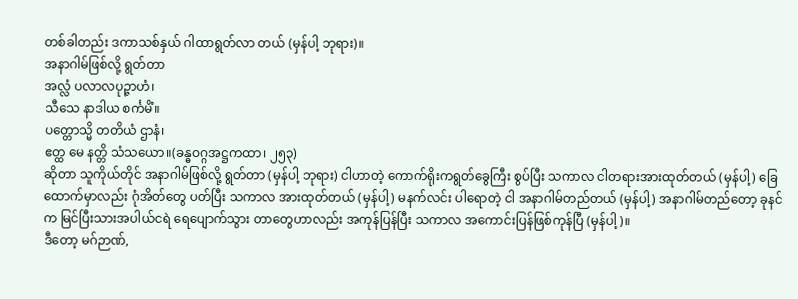တစ်ခါတည်း ဒကာသစ်နှယ် ဂါထာရွတ်လာ တယ် (မှန်ပါ့ ဘုရား)။
အနာဂါမ်ဖြစ်လို့ ရွတ်တာ
အလ္လံ ပလာလပုဉ္ဇာဟံ၊
သီသေ နာဒါယ စင်္ကမိံ။
ပတ္တောသ္မိ တတိယံ ဌာနံ၊
ဧတ္ထ မေ နတ္တိ သံသယော။(ခန္ဓဝဂ္ဂအဋ္ဌကထာ၊ ၂၅၃)
ဆိုတာ သူကိုယ်တိုင် အနာဂါမ်ဖြစ်လို့ ရွတ်တာ (မှန်ပါ့ ဘုရား) ငါဟာတဲ့ ကောက်ရိုးကရွတ်ခွေကြီး စွပ်ပြီး သကာလ ငါတရားအားထုတ်တယ် (မှန်ပါ့) ခြေထောက်မှာလည်း ဂုံအိတ်တွေ ပတ်ပြီး သကာလ အားထုတ်တယ် (မှန်ပါ့) မနက်လင်း ပါရောတဲ့ ငါ အနာဂါမ်တည်တယ် (မှန်ပါ့) အနာဂါမ်တည်တော့ ခုနင်က မြင်ပြီးသားအပါယ်ငရဲ ရေပျောက်သွား တာတွေဟာလည်း အကုန်ပြန်ပြီး သကာလ အကောင်းပြန်ဖြစ်ကုန်ပြီ (မှန်ပါ့)။
ဒီတော့ မဂ်ဉာဏ်,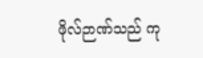ဖိုလ်ဉာဏ်သည် ကု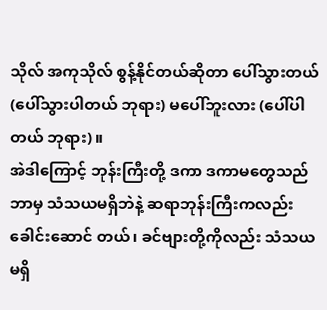သိုလ် အကုသိုလ် စွန့်နိုင်တယ်ဆိုတာ ပေါ်သွားတယ် (ပေါ်သွားပါတယ် ဘုရား) မပေါ်ဘူးလား (ပေါ်ပါတယ် ဘုရား)။
အဲဒါကြောင့် ဘုန်းကြီးတို့ ဒကာ ဒကာမတွေသည် ဘာမှ သံသယမရှိဘဲနဲ့ ဆရာဘုန်းကြီးကလည်း ခေါင်းဆောင် တယ်၊ ခင်ဗျားတို့ကိုလည်း သံသယမရှိ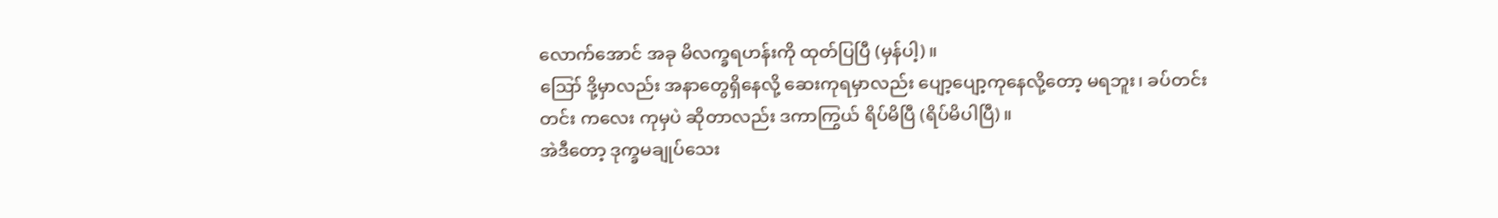လောက်အောင် အခု မိလက္ခရဟန်းကို ထုတ်ပြပြီ (မှန်ပါ့)။
ဪ ဒို့မှာလည်း အနာတွေရှိနေလို့ ဆေးကုရမှာလည်း ပျော့ပျော့ကုနေလို့တော့ မရဘူး၊ ခပ်တင်းတင်း ကလေး ကုမှပဲ ဆိုတာလည်း ဒကာကြွယ် ရိပ်မိပြီ (ရိပ်မိပါပြီ)။
အဲဒီတော့ ဒုက္ခမချုပ်သေး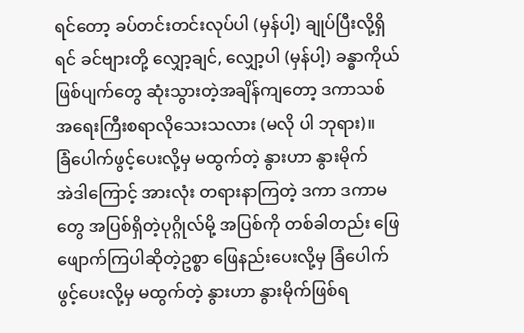ရင်တော့ ခပ်တင်းတင်းလုပ်ပါ (မှန်ပါ့) ချုပ်ပြီးလို့ရှိရင် ခင်ဗျားတို့ လျှော့ချင်, လျှော့ပါ (မှန်ပါ့) ခန္ဓာကိုယ်ဖြစ်ပျက်တွေ ဆုံးသွားတဲ့အချိန်ကျတော့ ဒကာသစ် အရေးကြီးစရာလိုသေးသလား (မလို ပါ ဘုရား)။
ခြံပေါက်ဖွင့်ပေးလို့မှ မထွက်တဲ့ နွားဟာ နွားမိုက်
အဲဒါကြောင့် အားလုံး တရားနာကြတဲ့ ဒကာ ဒကာမတွေ အပြစ်ရှိတဲ့ပုဂ္ဂိုလ်မို့ အပြစ်ကို တစ်ခါတည်း ဖြေ ဖျောက်ကြပါဆိုတဲ့ဥစ္စာ ဖြေနည်းပေးလို့မှ ခြံပေါက်ဖွင့်ပေးလို့မှ မထွက်တဲ့ နွားဟာ နွားမိုက်ဖြစ်ရ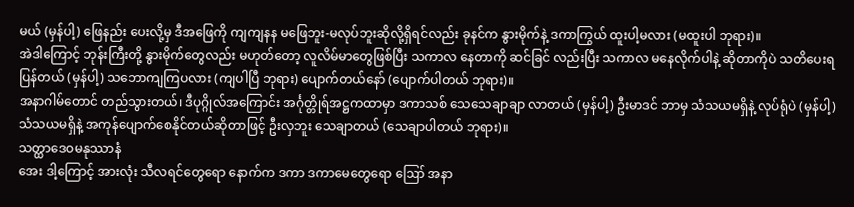မယ် (မှန်ပါ့) ဖြေနည်း ပေးလို့မှ ဒီအဖြေကို ကျကျနန မဖြေဘူး-မလုပ်ဘူးဆိုလို့ရှိရင်လည်း ခုနင်က နွားမိုက်နဲ့ ဒကာကြွယ် ထူးပါ့မလား (မထူးပါ ဘုရား)။
အဲဒါကြောင့် ဘုန်းကြီးတို့ နွားမိုက်တွေလည်း မဟုတ်တော့ လူလိမ်မာတွေဖြစ်ပြီး သကာလ နေတာကို ဆင်ခြင် လည်းပြီး သကာလ မနေလိုက်ပါနဲ့ ဆိုတာကိုပဲ သတိပေးရပြန်တယ် (မှန်ပါ့) သဘောကျကြပလား (ကျပါပြီ ဘုရား) ပျောက်တယ်နော် (ပျောက်ပါတယ် ဘုရား)။
အနာဂါမ်တောင် တည်သွားတယ်၊ ဒီပုဂ္ဂိုလ်အကြောင်း အင်္ဂုတ္တိုရ်အဋ္ဌကထာမှာ ဒကာသစ် သေသေချာချာ လာတယ် (မှန်ပါ့) ဦးမာဒင် ဘာမှ သံသယမရှိနဲ့ လုပ်ရုံပဲ (မှန်ပါ့) သံသယမရှိနဲ့ အကုန်ပျောက်စေနိုင်တယ်ဆိုတာဖြင့် ဦးလှဘူး သေချာတယ် (သေချာပါတယ် ဘုရား)။
သတ္ထာဒေဝမနုဿာနံ
အေး ဒါ့ကြောင့် အားလုံး သီလရင်တွေရော နောက်က ဒကာ ဒကာမေတွေရော ဪ အနာ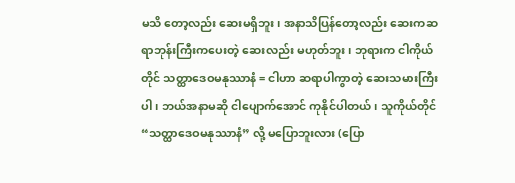မသိ တော့လည်း ဆေးမရှိဘူး၊ အနာသိပြန်တော့လည်း ဆေးကဆရာဘုန်းကြီးကပေးတဲ့ ဆေးလည်း မဟုတ်ဘူး၊ ဘုရားက ငါကိုယ်တိုင် သတ္ထာဒေဝမနုဿာနံ = ငါဟာ ဆရာပါကွာတဲ့ ဆေးသမားကြီးပါ၊ ဘယ်အနာမဆို ငါပျောက်အောင် ကုနိုင်ပါတယ်၊ သူကိုယ်တိုင် “သတ္ထာဒေဝမနုဿာနံ” လို့ မပြောဘူးလား (ပြော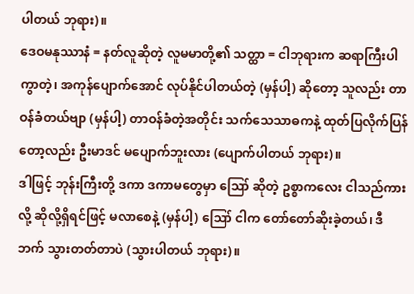ပါတယ် ဘုရား)။
ဒေဝမနုဿာနံ = နတ်လူဆိုတဲ့ လူမမာတို့၏ သတ္ထာ = ငါဘုရားက ဆရာကြီးပါကွာတဲ့၊ အကုန်ပျောက်အောင် လုပ်နိုင်ပါတယ်တဲ့ (မှန်ပါ့) ဆိုတော့ သူလည်း တာဝန်ခံတယ်ဗျာ (မှန်ပါ့) တာဝန်ခံတဲ့အတိုင်း သက်သေသာဓကနဲ့ ထုတ်ပြလိုက်ပြန်တော့လည်း ဦးမာဒင် မပျောက်ဘူးလား (ပျောက်ပါတယ် ဘုရား)။
ဒါဖြင့် ဘုန်းကြီးတို့ ဒကာ ဒကာမတွေမှာ ဪ ဆိုတဲ့ ဥစ္စာကလေး ငါသည်ကားလို့ ဆိုလို့ရှိရင်ဖြင့် မလာစေနဲ့ (မှန်ပါ့) ဪ ငါက တော်တော်ဆိုးခဲ့တယ်၊ ဒီဘက် သွားတတ်တာပဲ (သွားပါတယ် ဘုရား)။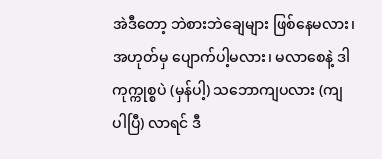အဲဒီတော့ ဘဲစားဘဲချေများ ဖြစ်နေမလား၊ အဟုတ်မှ ပျောက်ပါ့မလား၊ မလာစေနဲ့ ဒါကုက္ကုစ္စပဲ (မှန်ပါ့) သဘောကျပလား (ကျပါပြီ) လာရင် ဒီ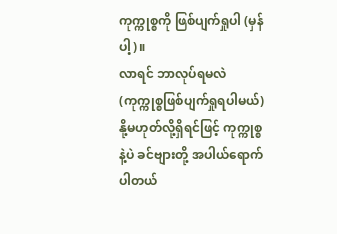ကုက္ကုစ္စကို ဖြစ်ပျက်ရှုပါ (မှန်ပါ့)။
လာရင် ဘာလုပ်ရမလဲ (ကုက္ကုစ္စဖြစ်ပျက်ရှုရပါမယ်) နို့မဟုတ်လို့ရှိရင်ဖြင့် ကုက္ကုစ္စနဲ့ပဲ ခင်ဗျားတို့ အပါယ်ရောက် ပါတယ်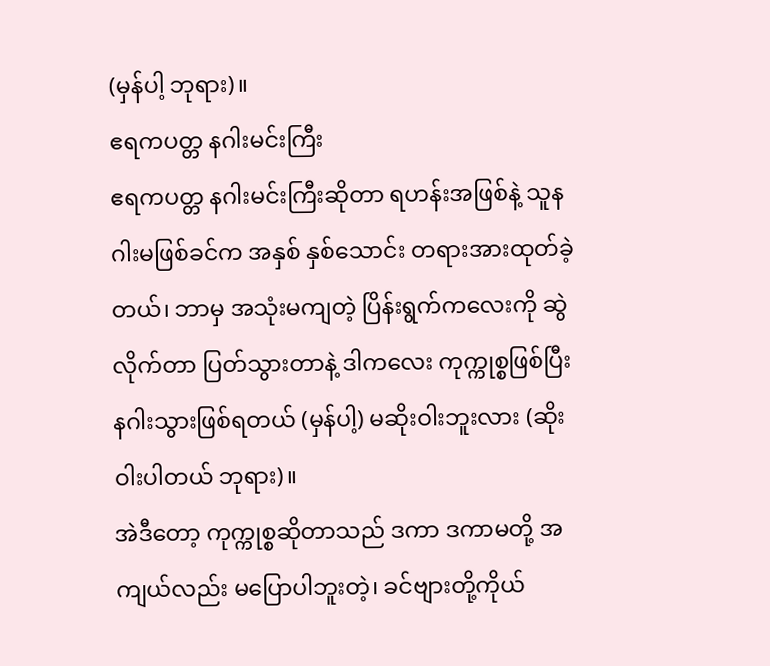(မှန်ပါ့ ဘုရား)။
ဧရကပတ္တ နဂါးမင်းကြီး
ဧရကပတ္တ နဂါးမင်းကြီးဆိုတာ ရဟန်းအဖြစ်နဲ့ သူနဂါးမဖြစ်ခင်က အနှစ် နှစ်သောင်း တရားအားထုတ်ခဲ့တယ်၊ ဘာမှ အသုံးမကျတဲ့ ပြိန်းရွက်ကလေးကို ဆွဲလိုက်တာ ပြတ်သွားတာနဲ့ ဒါကလေး ကုက္ကုစ္စဖြစ်ပြီး နဂါးသွားဖြစ်ရတယ် (မှန်ပါ့) မဆိုးဝါးဘူးလား (ဆိုးဝါးပါတယ် ဘုရား)။
အဲဒီတော့ ကုက္ကုစ္စဆိုတာသည် ဒကာ ဒကာမတို့ အကျယ်လည်း မပြောပါဘူးတဲ့၊ ခင်ဗျားတို့ကိုယ်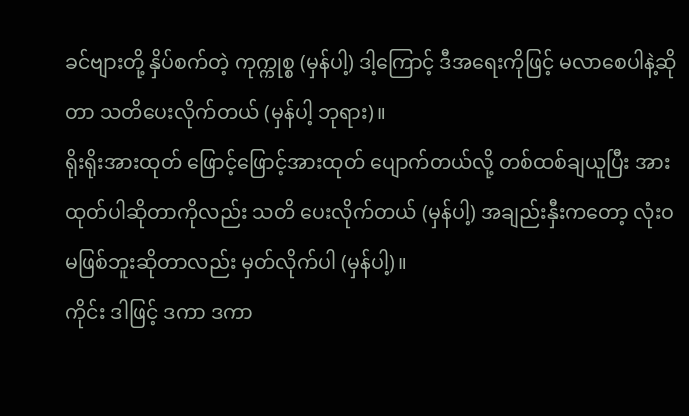ခင်ဗျားတို့ နှိပ်စက်တဲ့ ကုက္ကုစ္စ (မှန်ပါ့) ဒါ့ကြောင့် ဒီအရေးကိုဖြင့် မလာစေပါနဲ့ဆိုတာ သတိပေးလိုက်တယ် (မှန်ပါ့ ဘုရား)။
ရိုးရိုးအားထုတ် ဖြောင့်ဖြောင့်အားထုတ် ပျောက်တယ်လို့ တစ်ထစ်ချယူပြီး အားထုတ်ပါဆိုတာကိုလည်း သတိ ပေးလိုက်တယ် (မှန်ပါ့) အချည်းနှီးကတော့ လုံးဝမဖြစ်ဘူးဆိုတာလည်း မှတ်လိုက်ပါ (မှန်ပါ့)။
ကိုင်း ဒါဖြင့် ဒကာ ဒကာ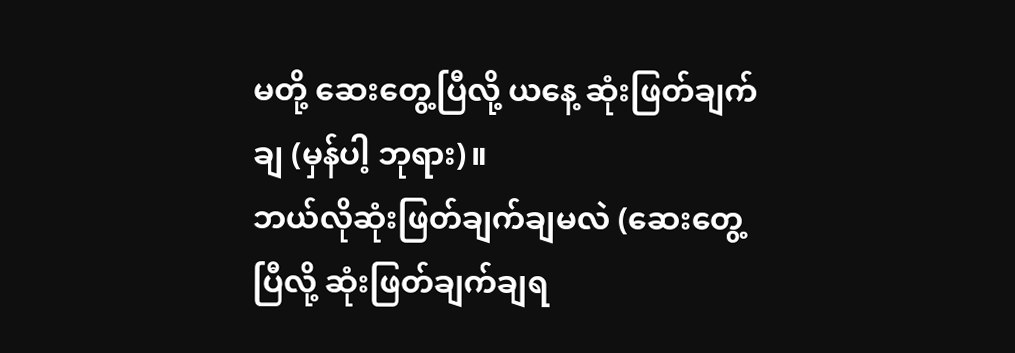မတို့ ဆေးတွေ့ပြီလို့ ယနေ့ ဆုံးဖြတ်ချက်ချ (မှန်ပါ့ ဘုရား)။
ဘယ်လိုဆုံးဖြတ်ချက်ချမလဲ (ဆေးတွေ့ပြီလို့ ဆုံးဖြတ်ချက်ချရ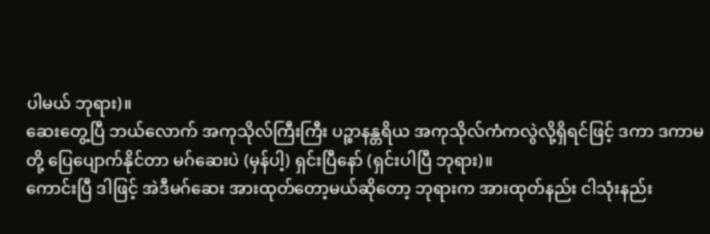ပါမယ် ဘုရား)။
ဆေးတွေ့ပြီ ဘယ်လောက် အကုသိုလ်ကြီးကြီး ပဉ္စာနန္တရိယ အကုသိုလ်ကံကလွဲလို့ရှိရင်ဖြင့် ဒကာ ဒကာမ တို့ ပြေပျောက်နိုင်တာ မဂ်ဆေးပဲ (မှန်ပါ့) ရှင်းပြီနော် (ရှင်းပါပြီ ဘုရား)။
ကောင်းပြီ ဒါဖြင့် အဲဒီမဂ်ဆေး အားထုတ်တော့မယ်ဆိုတော့ ဘုရားက အားထုတ်နည်း ငါသုံးနည်း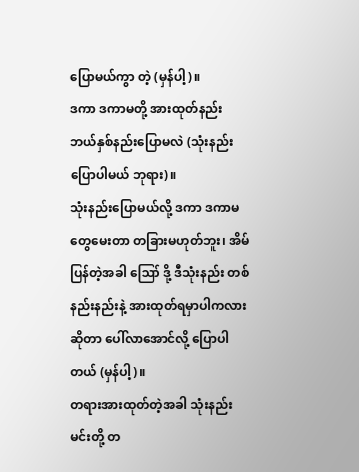ပြောမယ်ကွာ တဲ့ (မှန်ပါ့)။
ဒကာ ဒကာမတို့ အားထုတ်နည်း ဘယ်နှစ်နည်းပြောမလဲ (သုံးနည်းပြောပါမယ် ဘုရား)။
သုံးနည်းပြောမယ်လို့ ဒကာ ဒကာမတွေမေးတာ တခြားမဟုတ်ဘူး၊ အိမ်ပြန်တဲ့အခါ ဪ ဒို့ ဒီသုံးနည်း တစ်နည်းနည်းနဲ့ အားထုတ်ရမှာပါကလားဆိုတာ ပေါ်လာအောင်လို့ ပြောပါတယ် (မှန်ပါ့)။
တရားအားထုတ်တဲ့အခါ သုံးနည်း
မင်းတို့ တ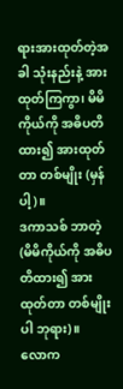ရားအားထုတ်တဲ့အခါ သုံးနည်းနဲ့ အားထုတ်ကြကွာ၊ မိမိကိုယ်ကို အဓိပတိထား၍ အားထုတ်တာ တစ်မျိုး (မှန်ပါ့)။
ဒကာသစ် ဘာတဲ့ (မိမိကိုယ်ကို အဓိပတိထား၍ အားထုတ်တာ တစ်မျိုးပါ ဘုရား)။
လောက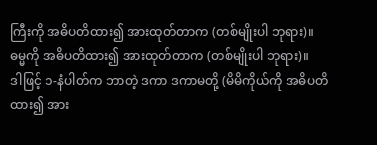ကြီးကို အဓိပတိထား၍ အားထုတ်တာက (တစ်မျိုးပါ ဘုရား)။
ဓမ္မကို အဓိပတိထား၍ အားထုတ်တာက (တစ်မျိုးပါ ဘုရား)။
ဒါဖြင့် ၁-နံပါတ်က ဘာတဲ့ ဒကာ ဒကာမတို့ (မိမိကိုယ်ကို အဓိပတိထား၍ အား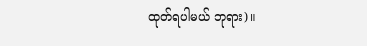ထုတ်ရပါမယ် ဘုရား)။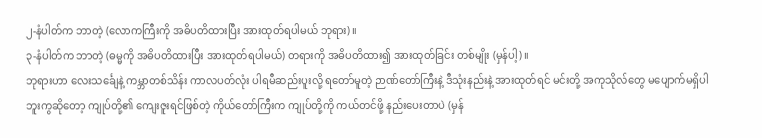၂-နံပါတ်က ဘာတဲ့ (လောကကြီးကို အဓိပတိထားပြီး အားထုတ်ရပါမယ် ဘုရား)။
၃-နံပါတ်က ဘာတဲ့ (ဓမ္မကို အဓိပတိထားပြီး အားထုတ်ရပါမယ်) တရားကို အဓိပတိထား၍ အားထုတ်ခြင်း တစ်မျိုး (မှန်ပါ့)။
ဘုရားဟာ လေးသင်္ချေနဲ့ ကမ္ဘာတစ်သိန်း ကာလပတ်လုံး ပါရမီဆည်းပူးလို့ ရတော်မူတဲ့ ဉာဏ်တော်ကြီးနဲ့ ဒီသုံးနည်းနဲ့ အားထုတ်ရင် မင်းတို့ အကုသိုလ်တွေ မပျောက်မရှိပါဘူးကွဆိုတော့ ကျုပ်တို့၏ ကျေးဇူးရင်ဖြစ်တဲ့ ကိုယ်တော်ကြီးက ကျုပ်တို့ကို ကယ်တင်ဖို့ နည်းပေးတာပဲ (မှန်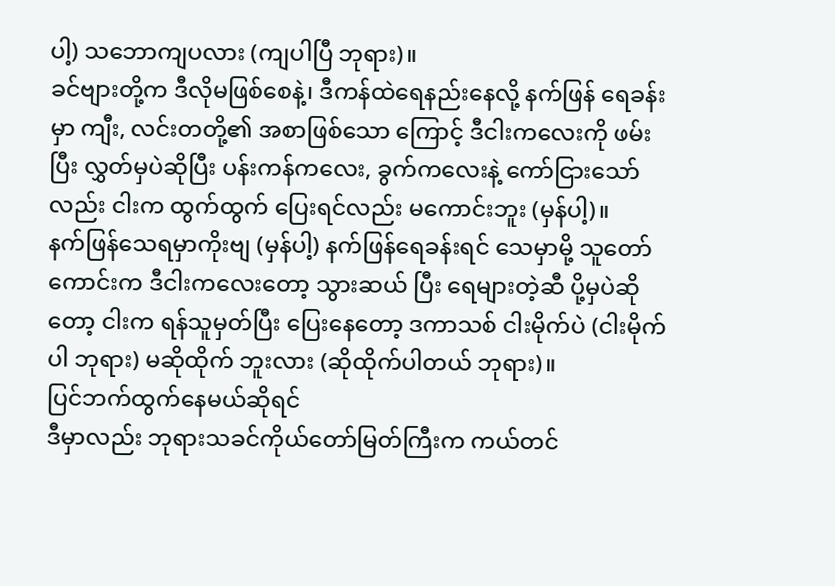ပါ့) သဘောကျပလား (ကျပါပြီ ဘုရား)။
ခင်ဗျားတို့က ဒီလိုမဖြစ်စေနဲ့၊ ဒီကန်ထဲရေနည်းနေလို့ နက်ဖြန် ရေခန်းမှာ ကျီး, လင်းတတို့၏ အစာဖြစ်သော ကြောင့် ဒီငါးကလေးကို ဖမ်းပြီး လွှတ်မှပဲဆိုပြီး ပန်းကန်ကလေး, ခွက်ကလေးနဲ့ ကော်ငြားသော်လည်း ငါးက ထွက်ထွက် ပြေးရင်လည်း မကောင်းဘူး (မှန်ပါ့)။
နက်ဖြန်သေရမှာကိုးဗျ (မှန်ပါ့) နက်ဖြန်ရေခန်းရင် သေမှာမို့ သူတော်ကောင်းက ဒီငါးကလေးတော့ သွားဆယ် ပြီး ရေများတဲ့ဆီ ပို့မှပဲဆိုတော့ ငါးက ရန်သူမှတ်ပြီး ပြေးနေတော့ ဒကာသစ် ငါးမိုက်ပဲ (ငါးမိုက်ပါ ဘုရား) မဆိုထိုက် ဘူးလား (ဆိုထိုက်ပါတယ် ဘုရား)။
ပြင်ဘက်ထွက်နေမယ်ဆိုရင်
ဒီမှာလည်း ဘုရားသခင်ကိုယ်တော်မြတ်ကြီးက ကယ်တင်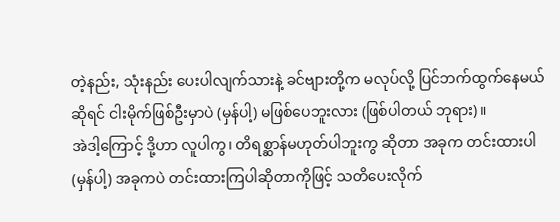တဲ့နည်း, သုံးနည်း ပေးပါလျက်သားနဲ့ ခင်ဗျားတို့က မလုပ်လို့ ပြင်ဘက်ထွက်နေမယ်ဆိုရင် ငါးမိုက်ဖြစ်ဦးမှာပဲ (မှန်ပါ့) မဖြစ်ပေဘူးလား (ဖြစ်ပါတယ် ဘုရား)။
အဲဒါ့ကြောင့် ဒို့ဟာ လူပါကွ၊ တိရစ္ဆာန်မဟုတ်ပါဘူးကွ ဆိုတာ အခုက တင်းထားပါ (မှန်ပါ့) အခုကပဲ တင်းထားကြပါဆိုတာကိုဖြင့် သတိပေးလိုက်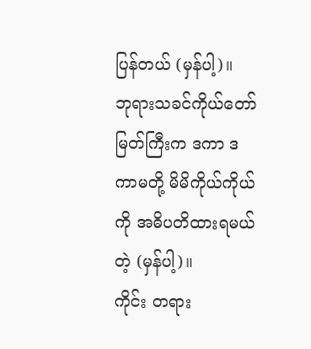ပြန်တယ် (မှန်ပါ့)။
ဘုရားသခင်ကိုယ်တော်မြတ်ကြီးက ဒကာ ဒကာမတို့ မိမိကိုယ်ကိုယ်ကို အဓိပတိထားရမယ်တဲ့ (မှန်ပါ့)။
ကိုင်း တရား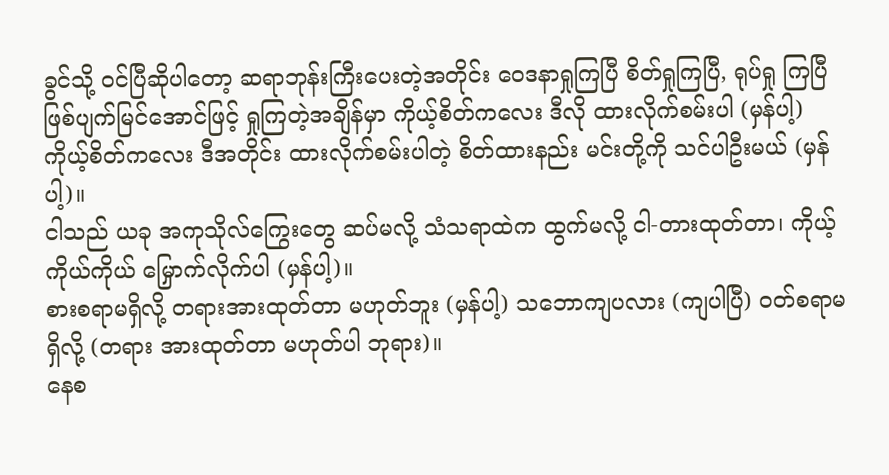ခွင်သို့ ဝင်ပြီဆိုပါတော့ ဆရာဘုန်းကြီးပေးတဲ့အတိုင်း ဝေဒနာရှုကြပြီ စိတ်ရှုကြပြီ, ရုပ်ရှု ကြပြီ ဖြစ်ပျက်မြင်အောင်ဖြင့် ရှုကြတဲ့အချိန်မှာ ကိုယ့်စိတ်ကလေး ဒီလို ထားလိုက်စမ်းပါ (မှန်ပါ့) ကိုယ့်စိတ်ကလေး ဒီအတိုင်း ထားလိုက်စမ်းပါတဲ့ စိတ်ထားနည်း မင်းတို့ကို သင်ပါဦးမယ် (မှန်ပါ့)။
ငါသည် ယခု အကုသိုလ်ကြွေးတွေ ဆပ်မလို့ သံသရာထဲက ထွက်မလို့ ငါ-တားထုတ်တာ၊ ကိုယ့်ကိုယ်ကိုယ် မြှောက်လိုက်ပါ (မှန်ပါ့)။
စားစရာမရှိလို့ တရားအားထုတ်တာ မဟုတ်ဘူး (မှန်ပါ့) သဘောကျပလား (ကျပါပြီ) ဝတ်စရာမရှိလို့ (တရား အားထုတ်တာ မဟုတ်ပါ ဘုရား)။
နေစ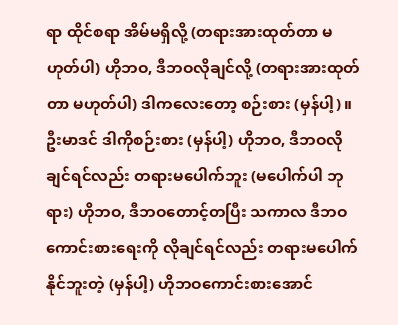ရာ ထိုင်စရာ အိမ်မရှိလို့ (တရားအားထုတ်တာ မဟုတ်ပါ) ဟိုဘဝ, ဒီဘဝလိုချင်လို့ (တရားအားထုတ် တာ မဟုတ်ပါ) ဒါကလေးတော့ စဉ်းစား (မှန်ပါ့)။
ဦးမာဒင် ဒါကိုစဉ်းစား (မှန်ပါ့) ဟိုဘဝ, ဒီဘဝလိုချင်ရင်လည်း တရားမပေါက်ဘူး (မပေါက်ပါ ဘုရား) ဟိုဘဝ, ဒီဘဝတောင့်တပြီး သကာလ ဒီဘဝကောင်းစားရေးကို လိုချင်ရင်လည်း တရားမပေါက်နိုင်ဘူးတဲ့ (မှန်ပါ့) ဟိုဘဝကောင်းစားအောင်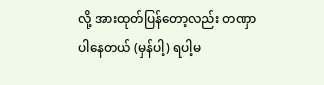လို့ အားထုတ်ပြန်တော့လည်း တဏှာပါနေတယ် (မှန်ပါ့) ရပါ့မ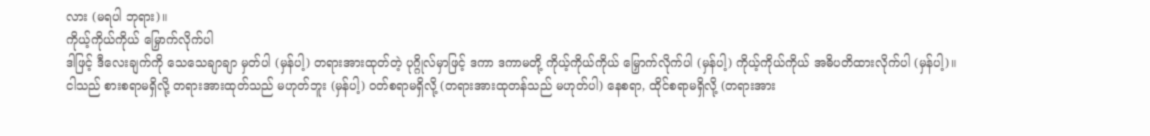လား (မရပါ ဘုရား)။
ကိုယ့်ကိုယ်ကိုယ် မြှောက်လိုက်ပါ
ဒါဖြင့် ဒီလေးချက်ကို သေသေချာချာ မှတ်ပါ (မှန်ပါ့) တရားအားထုတ်တဲ့ ပုဂ္ဂိုလ်မှာဖြင့် ဒကာ ဒကာမတို့ ကိုယ့်ကိုယ်ကိုယ် မြှောက်လိုက်ပါ (မှန်ပါ့) ကိုယ့်ကိုယ်ကိုယ် အဓိပတိထားလိုက်ပါ (မှန်ပါ့)။
ငါသည် စားစရာမရှိလို့ တရားအားထုတ်သည် မဟုတ်ဘူး (မှန်ပါ့) ဝတ်စရာမရှိလို့ (တရားအားထုတန်သည် မဟုတ်ပါ) နေစရာ, ထိုင်စရာမရှိလို့ (တရားအား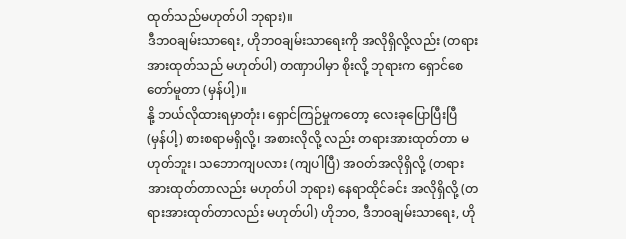ထုတ်သည်မဟုတ်ပါ ဘုရား)။
ဒီဘဝချမ်းသာရေး, ဟိုဘဝချမ်းသာရေးကို အလိုရှိလို့လည်း (တရားအားထုတ်သည် မဟုတ်ပါ) တဏှာပါမှာ စိုးလို့ ဘုရားက ရှောင်စေတော်မူတာ (မှန်ပါ့)။
နို့ ဘယ်လိုထားရမှာတုံး၊ ရှောင်ကြဉ်မှုကတော့ လေးခုပြောပြီးပြီ (မှန်ပါ့) စားစရာမရှိလို့၊ အစားလိုလို့ လည်း တရားအားထုတ်တာ မဟုတ်ဘူး၊ သဘောကျပလား (ကျပါပြီ) အဝတ်အလိုရှိလို့ (တရားအားထုတ်တာလည်း မဟုတ်ပါ ဘုရား) နေရာထိုင်ခင်း အလိုရှိလို့ (တရားအားထုတ်တာလည်း မဟုတ်ပါ) ဟိုဘဝ, ဒီဘဝချမ်းသာရေး, ဟို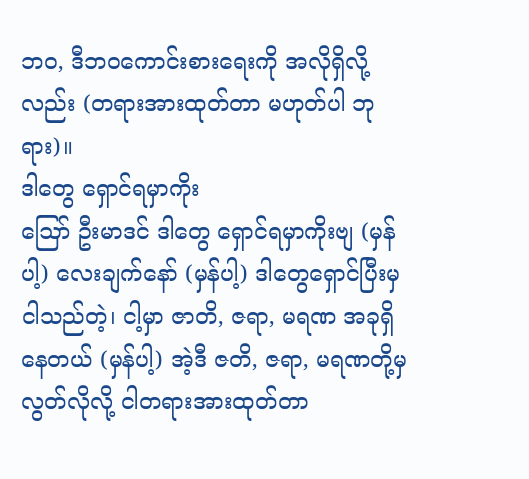ဘဝ, ဒီဘဝကောင်းစားရေးကို အလိုရှိလို့လည်း (တရားအားထုတ်တာ မဟုတ်ပါ ဘုရား)။
ဒါတွေ ရှောင်ရမှာကိုး
ဪ ဦးမာဒင် ဒါတွေ ရှောင်ရမှာကိုးဗျ (မှန်ပါ့) လေးချက်နော် (မှန်ပါ့) ဒါတွေရှောင်ပြီးမှ ငါသည်တဲ့၊ ငါ့မှာ ဇာတိ, ဇရာ, မရဏ အခုရှိနေတယ် (မှန်ပါ့) အဲ့ဒီ ဇတိ, ဇရာ, မရဏတို့မှ လွတ်လိုလို့ ငါတရားအားထုတ်တာ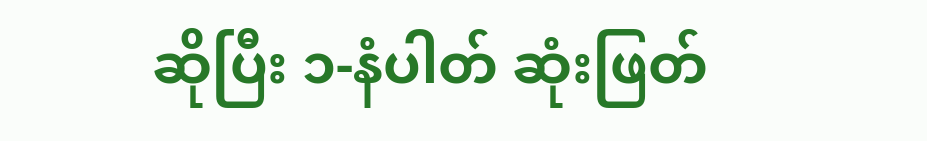ဆိုပြီး ၁-နံပါတ် ဆုံးဖြတ်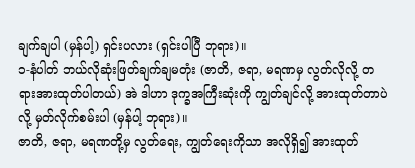ချက်ချပါ (မှန်ပါ့) ရှင်းပလား (ရှင်းပါပြီ ဘုရား)။
၁-နံပါတ် ဘယ်လိုဆုံးဖြတ်ချက်ချမတုံး (ဇာတိ, ဇရာ, မရဏမှ လွတ်လိုလို့ တရားအားထုတ်ပါတယ်) အဲ ဒါဟာ ဒုက္ခအကြီးဆုံးကို ကျွတ်ချင်လို့ အားထုတ်တာပဲလို့ မှတ်လိုက်စမ်းပါ (မှန်ပါ့ ဘုရား)။
ဇာတိ, ဇရာ, မရဏတို့မှ လွတ်ရေး, ကျွတ်ရေးကိုသာ အလိုရှိ၍ အားထုတ်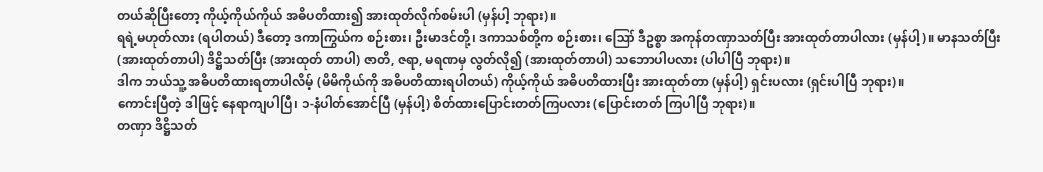တယ်ဆိုပြီးတော့ ကိုယ့်ကိုယ်ကိုယ် အဓိပတိထား၍ အားထုတ်လိုက်စမ်းပါ (မှန်ပါ့ ဘုရား)။
ရရဲ့မဟုတ်လား (ရပါတယ်) ဒီတော့ ဒကာကြွယ်က စဉ်းစား၊ ဦးမာဒင်တို့၊ ဒကာသစ်တို့က စဉ်းစား၊ ဪ ဒီဥစ္စာ အကုန်တဏှာသတ်ပြီး အားထုတ်တာပါလား (မှန်ပါ့)။ မာနသတ်ပြီး (အားထုတ်တာပါ) ဒိဋ္ဌိသတ်ပြီး (အားထုတ် တာပါ) ဇာတိ, ဇရာ, မရဏမှ လွတ်လို၍ (အားထုတ်တာပါ) သဘောပါပလား (ပါပါပြီ ဘုရား)။
ဒါက ဘယ်သူ့ အဓိပတိထားရတာပါလိမ့် (မိမိကိုယ်ကို အဓိပတိထားရပါတယ်) ကိုယ့်ကိုယ် အဓိပတိထားပြီး အားထုတ်တာ (မှန်ပါ့) ရှင်းပလား (ရှင်းပါပြီ ဘုရား)။
ကောင်းပြီတဲ့ ဒါဖြင့် နေရာကျပါပြီ၊ ၁-နံပါတ်အောင်ပြီ (မှန်ပါ့) စိတ်ထားပြောင်းတတ်ကြပလား (ပြောင်းတတ် ကြပါပြီ ဘုရား)။
တဏှာ ဒိဋ္ဌိသတ်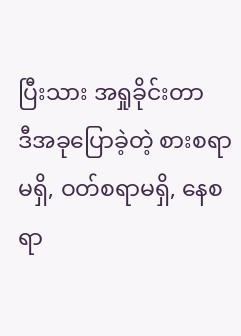ပြီးသား အရှုခိုင်းတာ
ဒီအခုပြောခဲ့တဲ့ စားစရာမရှိ, ဝတ်စရာမရှိ, နေစရာ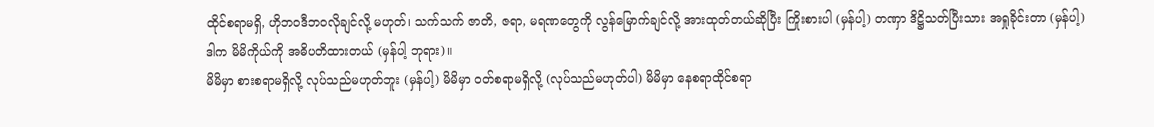ထိုင်စရာမရှိ, ဟိုဘဝဒီဘဝလိုချင်လို့ မဟုတ်၊ သက်သက် ဇာတိ, ဇရာ, မရဏတွေကို လွန်မြောက်ချင်လို့ အားထုတ်တယ်ဆိုပြီး ကြိုးစားပါ (မှန်ပါ့) တဏှာ ဒိဋ္ဌိသတ်ပြီးသား အရှုခိုင်းတာ (မှန်ပါ့) ဒါက မိမိကိုယ်ကို အဓိပတိထားတယ် (မှန်ပါ့ ဘုရား)။
မိမိမှာ စားစရာမရှိလို့ လုပ်သည်မဟုတ်ဘူး (မှန်ပါ့) မိမိမှာ ဝတ်စရာမရှိလို့ (လုပ်သည်မဟုတ်ပါ) မိမိမှာ နေစရာထိုင်စရာ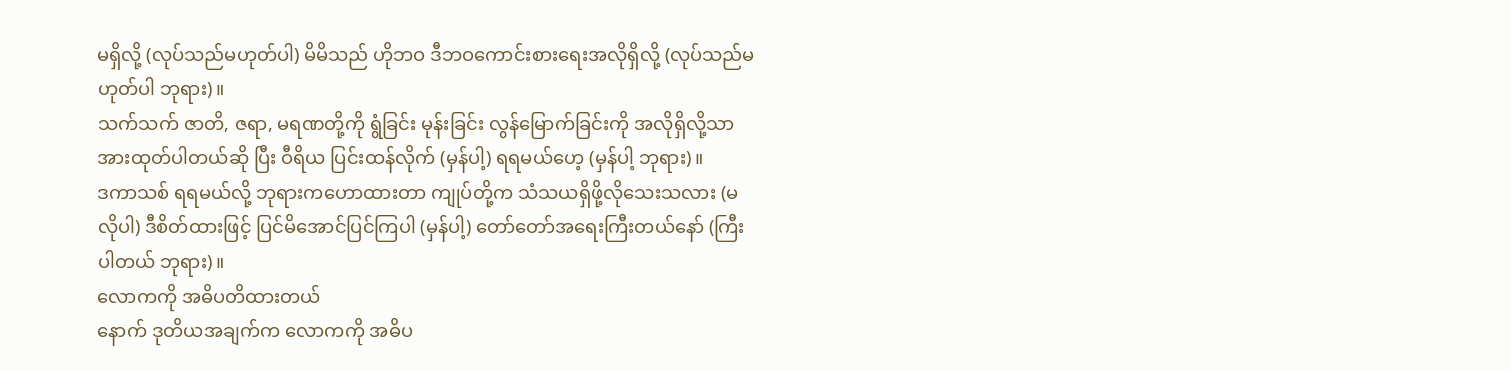မရှိလို့ (လုပ်သည်မဟုတ်ပါ) မိမိသည် ဟိုဘဝ ဒီဘဝကောင်းစားရေးအလိုရှိလို့ (လုပ်သည်မဟုတ်ပါ ဘုရား)။
သက်သက် ဇာတိ, ဇရာ, မရဏတို့ကို ရွံခြင်း မုန်းခြင်း လွန်မြောက်ခြင်းကို အလိုရှိလို့သာ အားထုတ်ပါတယ်ဆို ပြီး ဝီရိယ ပြင်းထန်လိုက် (မှန်ပါ့) ရရမယ်ဟေ့ (မှန်ပါ့ ဘုရား)။
ဒကာသစ် ရရမယ်လို့ ဘုရားကဟောထားတာ ကျုပ်တို့က သံသယရှိဖို့လိုသေးသလား (မလိုပါ) ဒီစိတ်ထားဖြင့် ပြင်မိအောင်ပြင်ကြပါ (မှန်ပါ့) တော်တော်အရေးကြီးတယ်နော် (ကြီးပါတယ် ဘုရား)။
လောကကို အဓိပတိထားတယ်
နောက် ဒုတိယအချက်က လောကကို အဓိပ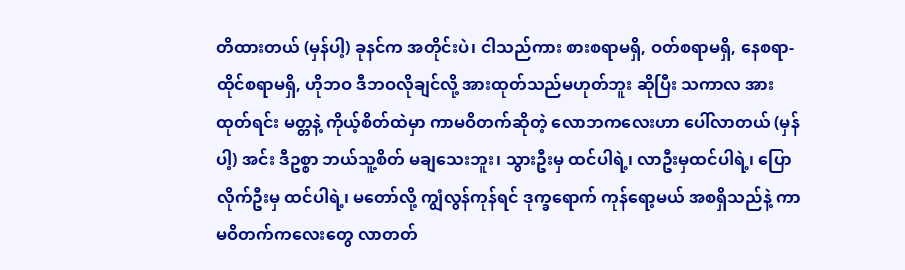တိထားတယ် (မှန်ပါ့) ခုနင်က အတိုင်းပဲ၊ ငါသည်ကား စားစရာမရှိ, ဝတ်စရာမရှိ, နေစရာ-ထိုင်စရာမရှိ, ဟိုဘဝ ဒီဘဝလိုချင်လို့ အားထုတ်သည်မဟုတ်ဘူး ဆိုပြီး သကာလ အားထုတ်ရင်း မတ္တနဲ့ ကိုယ့်စိတ်ထဲမှာ ကာမဝိတက်ဆိုတဲ့ လောဘကလေးဟာ ပေါ်လာတယ် (မှန်ပါ့) အင်း ဒီဥစ္စာ ဘယ်သူ့စိတ် မချသေးဘူး၊ သွားဦးမှ ထင်ပါရဲ့၊ လာဦးမှထင်ပါရဲ့၊ ပြောလိုက်ဦးမှ ထင်ပါရဲ့၊ မတော်လို့ ကျွံလွန်ကုန်ရင် ဒုက္ခရောက် ကုန်ရော့မယ် အစရှိသည်နဲ့ ကာမဝိတက်ကလေးတွေ လာတတ်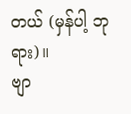တယ် (မှန်ပါ့ ဘုရား)။
ဗျာ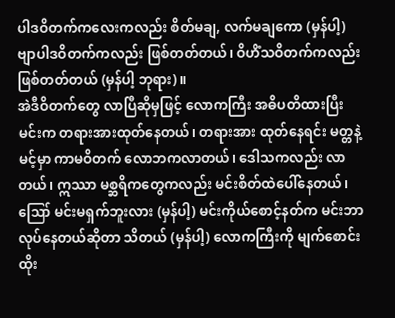ပါဒဝိတက်ကလေးကလည်း စိတ်မချ, လက်မချကော (မှန်ပါ့) ဗျာပါဒဝိတက်ကလည်း ဖြစ်တတ်တယ်၊ ဝိဟိံသဝိတက်ကလည်း ဖြစ်တတ်တယ် (မှန်ပါ့ ဘုရား)။
အဲဒီဝိတက်တွေ လာပြီဆိုမှဖြင့် လောကကြီး အဓိပတိထားပြီး မင်းက တရားအားထုတ်နေတယ်၊ တရားအား ထုတ်နေရင်း မတ္တနဲ့ မင့်မှာ ကာမဝိတက် လောဘကလာတယ်၊ ဒေါသကလည်း လာတယ်၊ ဣဿာ မစ္ဆရိကတွေကလည်း မင်းစိတ်ထဲပေါ်နေတယ်၊ ဪ မင်းမရှက်ဘူးလား (မှန်ပါ့) မင်းကိုယ်စောင့်နတ်က မင်းဘာလုပ်နေတယ်ဆိုတာ သိတယ် (မှန်ပါ့) လောကကြီးကို မျက်စောင်းထိုး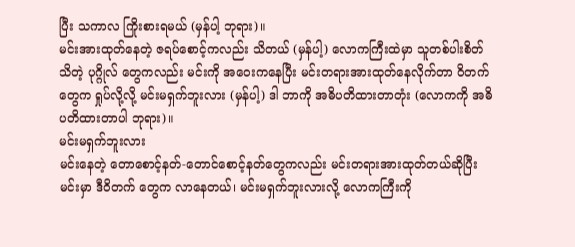ပြီး သကာလ ကြိုးစားရမယ် (မှန်ပါ့ ဘုရား)။
မင်းအားထုတ်နေတဲ့ ဇရပ်စောင့်ကလည်း သိတယ် (မှန်ပါ့) လောကကြီးထဲမှာ သူတစ်ပါးစိတ်သိတဲ့ ပုဂ္ဂိုလ် တွေကလည်း မင်းကို အဝေးကနေပြီး မင်းတရားအားထုတ်နေလိုက်တာ ဝိတက်တွေက ရှုပ်လို့လို့ မင်းမရှက်ဘူးလား (မှန်ပါ့) ဒါ ဘာကို အဓိပတိထားတာတုံး (လောကကို အဓိပတိထားတာပါ ဘုရား)။
မင်းမရှက်ဘူးလား
မင်းနေတဲ့ တောစောင့်နတ်-တောင်စောင့်နတ်တွေကလည်း မင်းတရားအားထုတ်တယ်ဆိုပြီး မင်းမှာ ဒီဝိတက် တွေက လာနေတယ်၊ မင်းမရှက်ဘူးလားလို့ လောကကြီးကို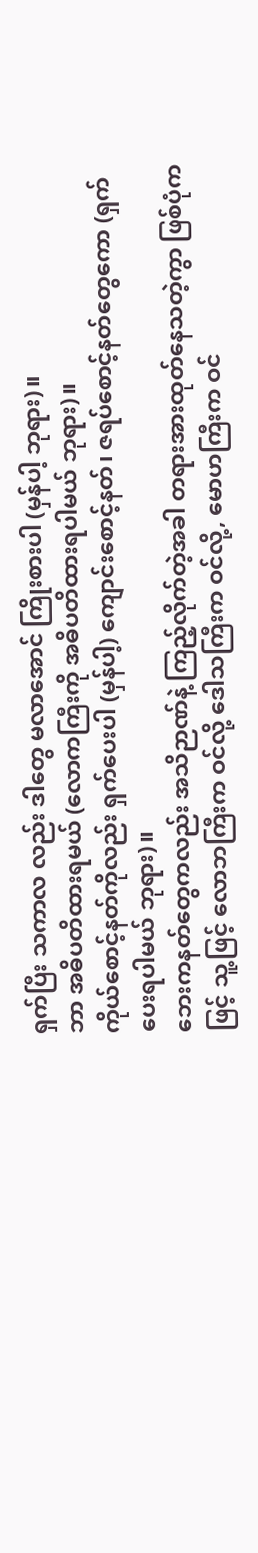ရှက်ပြီး သကာလ လည်း ဒါတွေ မလာအောင် ကြိုးစားပါ (မှန်ပါ့ ဘုရား)။
ဘာ အဓိပတိထားရမယ် (လောကကြီးကို အဓိပတိထားရပါမယ် ဘုရား)။
ကိုယ်စောင့်နတ်ကိုလည်း ရှက်ပေးပါ (မှန်ပါ့) ကျောင်းစောင့်နတ်၊ ဇရပ်စောင့်နတ်တွေကော (ရှက်ပေးရပါမယ် ဘုရား)။
ဘေးကနတ်တွေကလည်း အသိဉာဏ်နဲ့ ကြည့်လိုက်တဲ့အခါ တရားအားထုတ်နေသတဲ့ကွာ ဖြစ်ပုံကဖြင့် သူ့ဖြင့် လောဘကြီးက ဝင်လို့ ဒေါသကြီးက ဝင်လို့, မောဟကြီးက ဝင်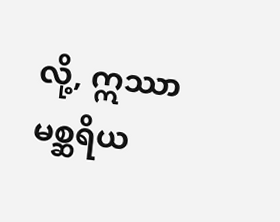လို့, ဣဿာမစ္ဆရိယ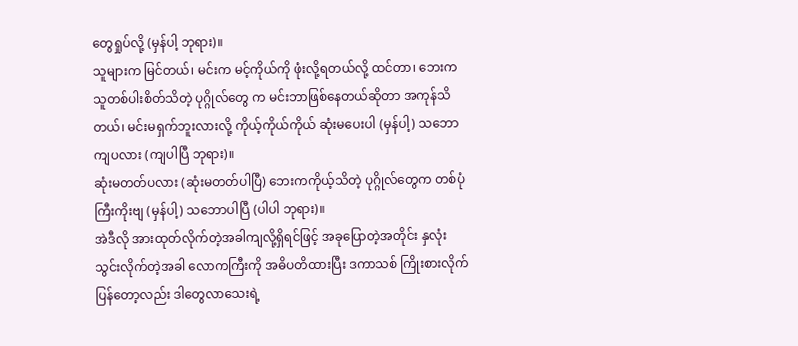တွေရှုပ်လို့ (မှန်ပါ့ ဘုရား)။
သူများက မြင်တယ်၊ မင်းက မင့်ကိုယ်ကို ဖုံးလို့ရတယ်လို့ ထင်တာ၊ ဘေးက သူတစ်ပါးစိတ်သိတဲ့ ပုဂ္ဂိုလ်တွေ က မင်းဘာဖြစ်နေတယ်ဆိုတာ အကုန်သိတယ်၊ မင်းမရှက်ဘူးလားလို့ ကိုယ့်ကိုယ်ကိုယ် ဆုံးမပေးပါ (မှန်ပါ့) သဘော ကျပလား (ကျပါပြီ ဘုရား)။
ဆုံးမတတ်ပလား (ဆုံးမတတ်ပါပြီ) ဘေးကကိုယ့်သိတဲ့ ပုဂ္ဂိုလ်တွေက တစ်ပုံကြီးကိုးဗျ (မှန်ပါ့) သဘောပါပြီ (ပါပါ ဘုရား)။
အဲဒီလို အားထုတ်လိုက်တဲ့အခါကျလို့ရှိရင်ဖြင့် အခုပြောတဲ့အတိုင်း နှလုံးသွင်းလိုက်တဲ့အခါ လောကကြီးကို အဓိပတိထားပြီး ဒကာသစ် ကြိုးစားလိုက်ပြန်တော့လည်း ဒါတွေလာသေးရဲ့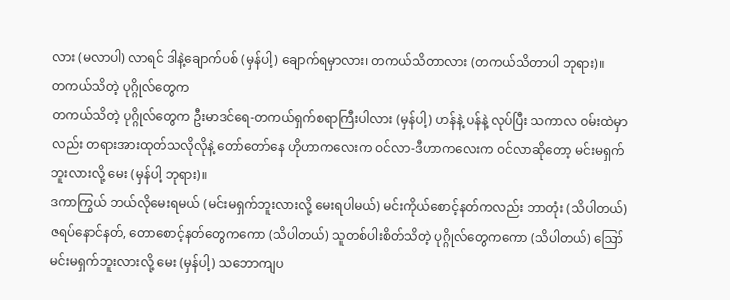လား (မလာပါ) လာရင် ဒါနဲ့ချောက်ပစ် (မှန်ပါ့) ချောက်ရမှာလား၊ တကယ်သိတာလား (တကယ်သိတာပါ ဘုရား)။
တကယ်သိတဲ့ ပုဂ္ဂိုလ်တွေက
တကယ်သိတဲ့ ပုဂ္ဂိုလ်တွေက ဦးမာဒင်ရေ-တကယ်ရှက်စရာကြီးပါလား (မှန်ပါ့) ဟန်နဲ့ ပန်နဲ့ လုပ်ပြီး သကာလ ဝမ်းထဲမှာလည်း တရားအားထုတ်သလိုလိုနဲ့ တော်တော်နေ ဟိုဟာကလေးက ဝင်လာ-ဒီဟာကလေးက ဝင်လာဆိုတော့ မင်းမရှက်ဘူးလားလို့ မေး (မှန်ပါ့ ဘုရား)။
ဒကာကြွယ် ဘယ်လိုမေးရမယ် (မင်းမရှက်ဘူးလားလို့ မေးရပါမယ်) မင်းကိုယ်စောင့်နတ်ကလည်း ဘာတုံး (သိပါတယ်) ဇရပ်နောင်နတ်, တောစောင့်နတ်တွေကကော (သိပါတယ်) သူတစ်ပါးစိတ်သိတဲ့ ပုဂ္ဂိုလ်တွေကကော (သိပါတယ်) ဪ မင်းမရှက်ဘူးလားလို့ မေး (မှန်ပါ့) သဘောကျပ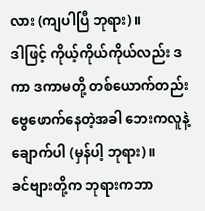လား (ကျပါပြီ ဘုရား)။
ဒါဖြင့် ကိုယ့်ကိုယ်ကိုယ်လည်း ဒကာ ဒကာမတို့ တစ်ယောက်တည်း ဗွေဖောက်နေတဲ့အခါ ဘေးကလူနဲ့ ချောက်ပါ (မှန်ပါ့ ဘုရား)။
ခင်ဗျားတို့က ဘုရားကဘာ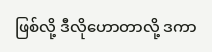ဖြစ်လို့ ဒီလိုဟောတာလို့ ဒကာ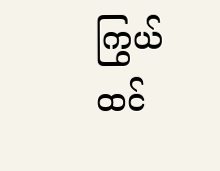ကြွယ် ထင်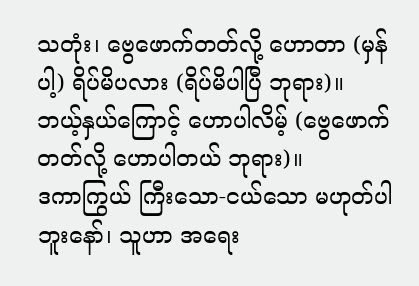သတုံး၊ ဗွေဖောက်တတ်လို့ ဟောတာ (မှန်ပါ့) ရိပ်မိပလား (ရိပ်မိပါပြီ ဘုရား)။
ဘယ့်နှယ်ကြောင့် ဟောပါလိမ့် (ဗွေဖောက်တတ်လို့ ဟောပါတယ် ဘုရား)။
ဒကာကြွယ် ကြီးသော-ငယ်သော မဟုတ်ပါဘူးနော်၊ သူဟာ အရေး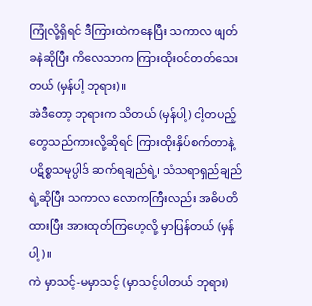ကြုံလို့ရှိရင် ဒီကြားထဲကနေပြီး သကာလ ဖျတ်ခနဲဆိုပြီး ကိလေသာက ကြားထိုးဝင်တတ်သေးတယ် (မှန်ပါ့ ဘုရား)။
အဲဒီတော့ ဘုရားက သိတယ် (မှန်ပါ့) ငါ့တပည့်တွေသည်ကားလို့ဆိုရင် ကြားထိုးနှိပ်စက်တာနဲ့ ပဋိစ္စသမုပ္ပါဒ် ဆက်ရချည်ရဲ့၊ သံသရာရှည်ချည်ရဲ့ဆိုပြီး သကာလ လောကကြီးလည်း အဓိပတိထားပြီး အားထုတ်ကြဟေ့လို့ မှာပြန်တယ် (မှန်ပါ့)။
ကဲ မှာသင့်-မမှာသင့် (မှာသင့်ပါတယ် ဘုရား)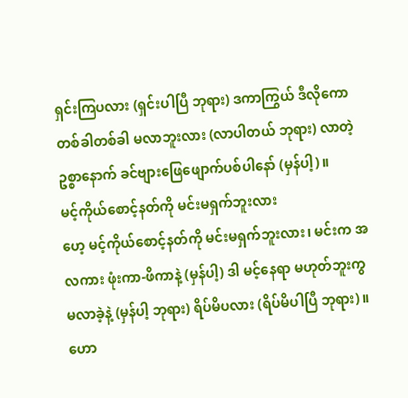ရှင်းကြပလား (ရှင်းပါပြီ ဘုရား) ဒကာကြွယ် ဒီလိုကော တစ်ခါတစ်ခါ မလာဘူးလား (လာပါတယ် ဘုရား) လာတဲ့ဥစ္စာနောက် ခင်ဗျားဖြေဖျောက်ပစ်ပါနော် (မှန်ပါ့)။
မင့်ကိုယ်စောင့်နတ်ကို မင်းမရှက်ဘူးလား
ဟေ့ မင့်ကိုယ်စောင့်နတ်ကို မင်းမရှက်ဘူးလား၊ မင်းက အလကား ဖုံးကာ-ဖိကာနဲ့ (မှန်ပါ့) ဒါ မင့်နေရာ မဟုတ်ဘူးကွ မလာခဲ့နဲ့ (မှန်ပါ့ ဘုရား) ရိပ်မိပလား (ရိပ်မိပါပြီ ဘုရား)။
ဟော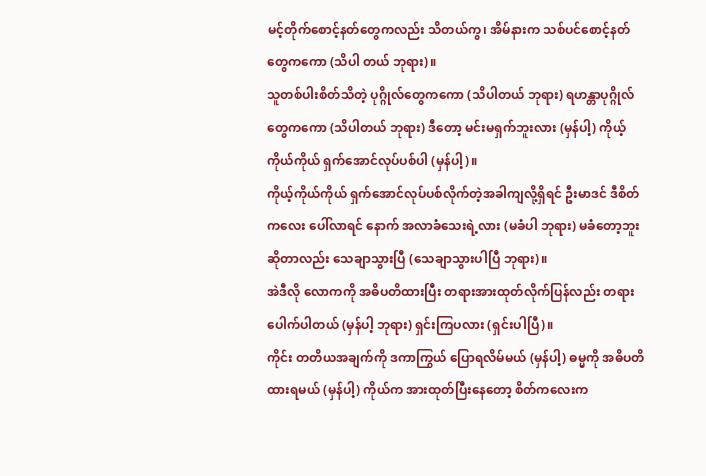မင့်တိုက်စောင့်နတ်တွေကလည်း သိတယ်ကွ၊ အိမ်နားက သစ်ပင်စောင့်နတ်တွေကကော (သိပါ တယ် ဘုရား)။
သူတစ်ပါးစိတ်သိတဲ့ ပုဂ္ဂိုလ်တွေကကော (သိပါတယ် ဘုရား) ရဟန္တာပုဂ္ဂိုလ်တွေကကော (သိပါတယ် ဘုရား) ဒီတော့ မင်းမရှက်ဘူးလား (မှန်ပါ့) ကိုယ့်ကိုယ်ကိုယ် ရှက်အောင်လုပ်ပစ်ပါ (မှန်ပါ့)။
ကိုယ့်ကိုယ်ကိုယ် ရှက်အောင်လုပ်ပစ်လိုက်တဲ့အခါကျလို့ရှိရင် ဦးမာဒင် ဒီစိတ်ကလေး ပေါ်လာရင် နောက် အလာခံသေးရဲ့လား (မခံပါ ဘုရား) မခံတော့ဘူးဆိုတာလည်း သေချာသွားပြီ (သေချာသွားပါပြီ ဘုရား)။
အဲဒီလို လောကကို အဓိပတိထားပြီး တရားအားထုတ်လိုက်ပြန်လည်း တရားပေါက်ပါတယ် (မှန်ပါ့ ဘုရား) ရှင်းကြပလား (ရှင်းပါပြီ)။
ကိုင်း တတိယအချက်ကို ဒကာကြွယ် ပြောရလိမ်မယ် (မှန်ပါ့) ဓမ္မကို အဓိပတိထားရမယ် (မှန်ပါ့) ကိုယ်က အားထုတ်ပြီးနေတော့ စိတ်ကလေးက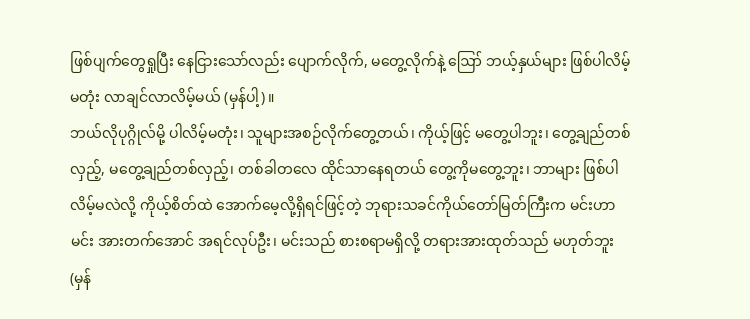ဖြစ်ပျက်တွေရှုပြီး နေငြားသော်လည်း ပျောက်လိုက်, မတွေ့လိုက်နဲ့ ဪ ဘယ့်နှယ်များ ဖြစ်ပါလိမ့်မတုံး လာချင်လာလိမ့်မယ် (မှန်ပါ့)။
ဘယ်လိုပုဂ္ဂိုလ်မို့ ပါလိမ့်မတုံး၊ သူများအစဉ်လိုက်တွေ့တယ်၊ ကိုယ့်ဖြင့် မတွေ့ပါဘူး၊ တွေ့ချည်တစ်လှည့်, မတွေ့ချည်တစ်လှည့်၊ တစ်ခါတလေ ထိုင်သာနေရတယ် တွေ့ကိုမတွေ့ဘူး၊ ဘာများ ဖြစ်ပါလိမ့်မလဲလို့ ကိုယ့်စိတ်ထဲ အောက်မေ့လို့ရှိရင်ဖြင့်တဲ့ ဘုရားသခင်ကိုယ်တော်မြတ်ကြီးက မင်းဟာမင်း အားတက်အောင် အရင်လုပ်ဦး၊ မင်းသည် စားစရာမရှိလို့ တရားအားထုတ်သည် မဟုတ်ဘူး (မှန်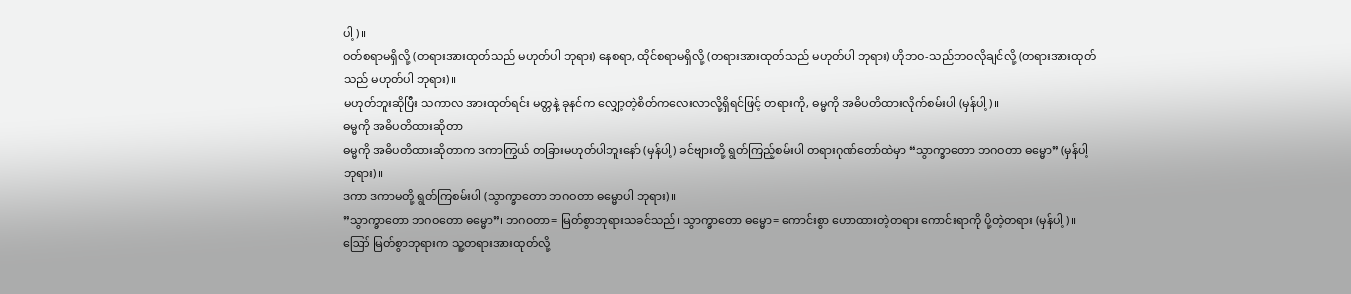ပါ့)။
ဝတ်စရာမရှိလို့ (တရားအားထုတ်သည် မဟုတ်ပါ ဘုရား) နေစရာ, ထိုင်စရာမရှိလို့ (တရားအားထုတ်သည် မဟုတ်ပါ ဘုရား) ဟိုဘဝ-သည်ဘဝလိုချင်လို့ (တရားအားထုတ်သည် မဟုတ်ပါ ဘုရား)။
မဟုတ်ဘူးဆိုပြီး သကာလ အားထုတ်ရင်း မတ္တနဲ့ ခုနင်က လျှော့တဲ့စိတ်ကလေးလာလို့ရှိရင်ဖြင့် တရားကို, ဓမ္မကို အဓိပတိထားလိုက်စမ်းပါ (မှန်ပါ့)။
ဓမ္မကို အဓိပတိထားဆိုတာ
ဓမ္မကို အဓိပတိထားဆိုတာက ဒကာကြွယ် တခြားမဟုတ်ပါဘူးနော် (မှန်ပါ့) ခင်ဗျားတို့ ရွတ်ကြည့်စမ်းပါ တရားဂုဏ်တော်ထဲမှာ “သွာက္ခာတော ဘဂဝတာ ဓမ္မော” (မှန်ပါ့ ဘုရား)။
ဒကာ ဒကာမတို့ ရွတ်ကြစမ်းပါ (သွာက္ခာတော ဘဂဝတာ ဓမ္မောပါ ဘုရား)။
”သွာက္ခာတော ဘဂဝတော ဓမ္မော”၊ ဘဂဝတာ= မြတ်စွာဘုရားသခင်သည်၊ သွာက္ခာတော ဓမ္မော= ကောင်းစွာ ဟောထားတဲ့တရား ကောင်းရာကို ပို့တဲ့တရား (မှန်ပါ့)။
ဪ မြတ်စွာဘုရားက သူ့တရားအားထုတ်လို့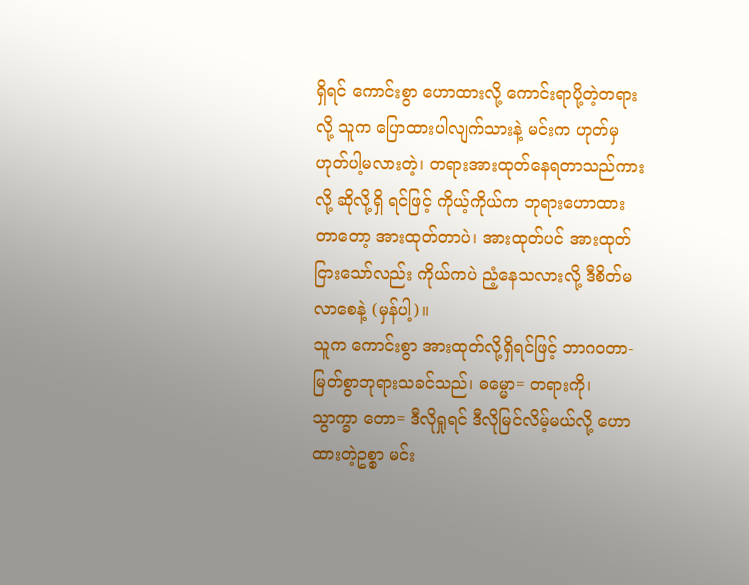ရှိရင် ကောင်းစွာ ဟောထားလို့ ကောင်းရာပို့တဲ့တရား လို့ သူက ပြောထားပါလျက်သားနဲ့ မင်းက ဟုတ်မှ ဟုတ်ပါ့မလားတဲ့၊ တရားအားထုတ်နေရတာသည်ကားလို့ ဆိုလို့ရှိ ရင်ဖြင့် ကိုယ့်ကိုယ်က ဘုရားဟောထားတာတော့ အားထုတ်တာပဲ၊ အားထုတ်ပင် အားထုတ်ငြားသော်လည်း ကိုယ်ကပဲ ညံ့နေသလားလို့ ဒီစိတ်မလာစေနဲ့ (မှန်ပါ့)။
သူက ကောင်းစွာ အားထုတ်လို့ရှိရင်ဖြင့် ဘာဂဝတာ- မြတ်စွာဘုရားသခင်သည်၊ ဓမ္မော= တရားကို၊ သွာက္ခာ တော= ဒီလိုရှုရင် ဒီလိုမြင်လိမ့်မယ်လို့ ဟောထားတဲ့ဥစ္စာ မင်း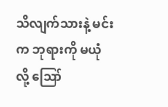သိလျက်သားနဲ့ မင်းက ဘုရားကို မယုံလို့ ဪ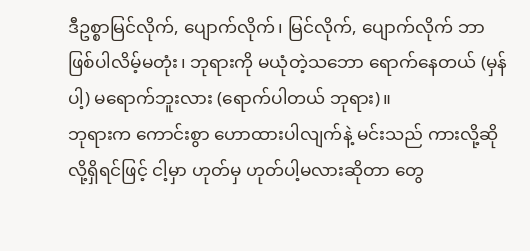ဒီဥစ္စာမြင်လိုက်, ပျောက်လိုက်၊ မြင်လိုက်, ပျောက်လိုက် ဘာဖြစ်ပါလိမ့်မတုံး၊ ဘုရားကို မယုံတဲ့သဘော ရောက်နေတယ် (မှန်ပါ့) မရောက်ဘူးလား (ရောက်ပါတယ် ဘုရား)။
ဘုရားက ကောင်းစွာ ဟောထားပါလျက်နဲ့ မင်းသည် ကားလို့ဆိုလို့ရှိရင်ဖြင့် ငါ့မှာ ဟုတ်မှ ဟုတ်ပါ့မလားဆိုတာ တွေ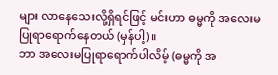များ လာနေသေးလို့ရှိရင်ဖြင့် မင်းဟာ ဓမ္မကို အလေးမပြုရာရောက်နေတယ် (မှန်ပါ့)။
ဘာ အလေးမပြုရာရောက်ပါလိမ့် (ဓမ္မကို အ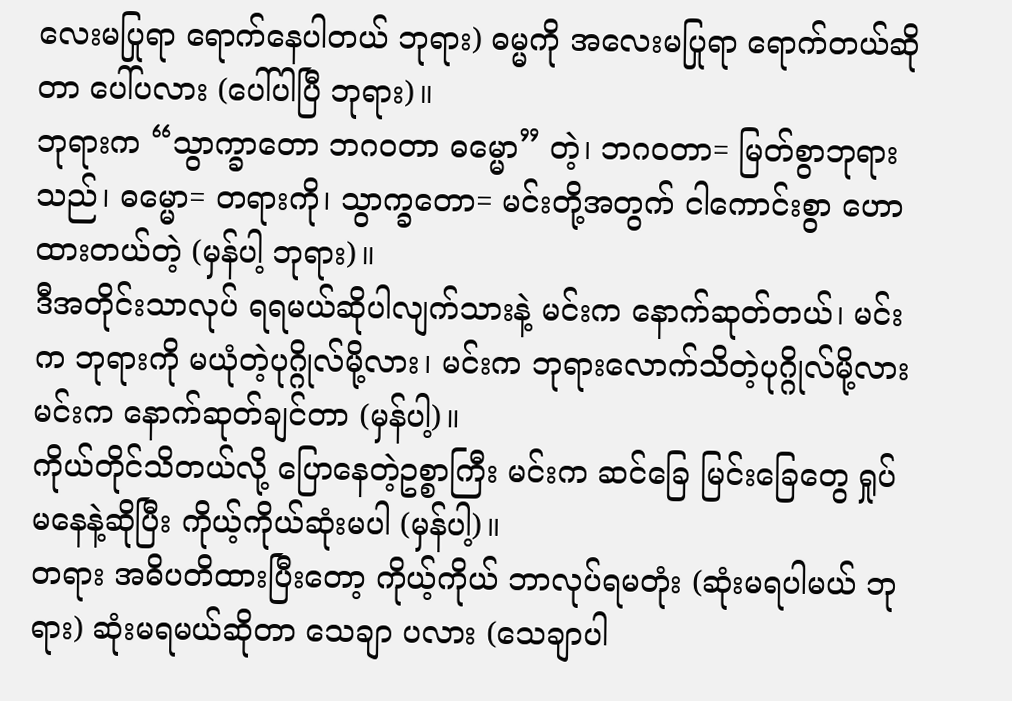လေးမပြုရာ ရောက်နေပါတယ် ဘုရား) ဓမ္မကို အလေးမပြုရာ ရောက်တယ်ဆိုတာ ပေါ်ပလား (ပေါ်ပါပြီ ဘုရား)။
ဘုရားက “သွာက္ခာတော ဘဂဝတာ ဓမ္မော” တဲ့၊ ဘဂဝတာ= မြတ်စွာဘုရားသည်၊ ဓမ္မော= တရားကို၊ သွာက္ခတော= မင်းတို့အတွက် ငါကောင်းစွာ ဟောထားတယ်တဲ့ (မှန်ပါ့ ဘုရား)။
ဒီအတိုင်းသာလုပ် ရရမယ်ဆိုပါလျက်သားနဲ့ မင်းက နောက်ဆုတ်တယ်၊ မင်းက ဘုရားကို မယုံတဲ့ပုဂ္ဂိုလ်မို့လား၊ မင်းက ဘုရားလောက်သိတဲ့ပုဂ္ဂိုလ်မို့လား မင်းက နောက်ဆုတ်ချင်တာ (မှန်ပါ့)။
ကိုယ်တိုင်သိတယ်လို့ ပြောနေတဲ့ဥစ္စာကြီး မင်းက ဆင်ခြေ မြင်းခြေတွေ ရှုပ်မနေနဲ့ဆိုပြီး ကိုယ့်ကိုယ်ဆုံးမပါ (မှန်ပါ့)။
တရား အဓိပတိထားပြီးတော့ ကိုယ့်ကိုယ် ဘာလုပ်ရမတုံး (ဆုံးမရပါမယ် ဘုရား) ဆုံးမရမယ်ဆိုတာ သေချာ ပလား (သေချာပါ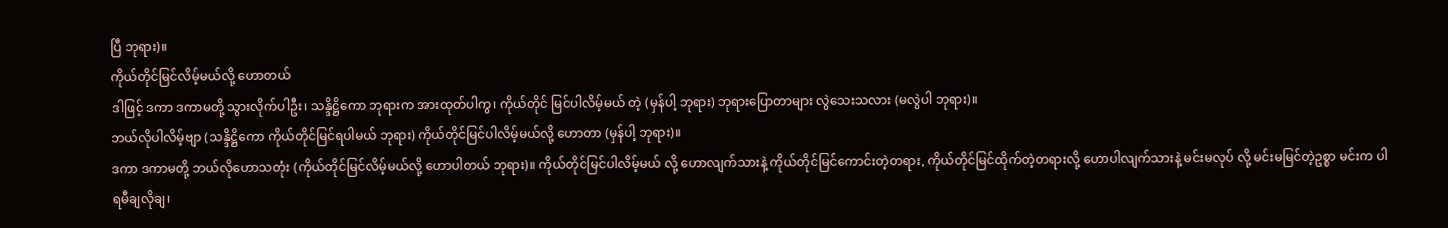ပြီ ဘုရား)။
ကိုယ်တိုင်မြင်လိမ့်မယ်လို့ ဟောတယ်
ဒါဖြင့် ဒကာ ဒကာမတို့ သွားလိုက်ပါဦး၊ သန္ဒိဋ္ဌိကော ဘုရားက အားထုတ်ပါကွ၊ ကိုယ်တိုင် မြင်ပါလိမ့်မယ် တဲ့ (မှန်ပါ့ ဘုရား) ဘုရားပြောတာများ လွဲသေးသလား (မလွဲပါ ဘုရား)။
ဘယ်လိုပါလိမ့်ဗျာ (သန္ဒိဋ္ဌိကော ကိုယ်တိုင်မြင်ရပါမယ် ဘုရား) ကိုယ်တိုင်မြင်ပါလိမ့်မယ်လို့ ဟောတာ (မှန်ပါ့ ဘုရား)။
ဒကာ ဒကာမတို့ ဘယ်လိုဟောသတုံး (ကိုယ်တိုင်မြင်လိမ့်မယ်လို့ ဟောပါတယ် ဘုရား)။ ကိုယ်တိုင်မြင်ပါလိမ့်မယ် လို့ ဟောလျက်သားနဲ့ ကိုယ်တိုင်မြင်ကောင်းတဲ့တရား, ကိုယ်တိုင်မြင်ထိုက်တဲ့တရားလို့ ဟောပါလျက်သားနဲ့ မင်းမလုပ် လို့ မင်းမမြင်တဲ့ဥစ္စာ မင်းက ပါရမီချလိုချ၊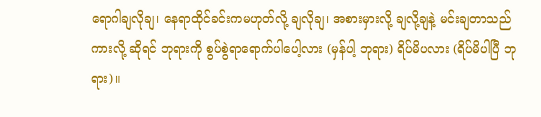ရောဂါချလိုချ၊ နေရာထိုင်ခင်းကမဟုတ်လို့ ချလိုချ၊ အစားမှားလို့ ချလို့ချနဲ့ မင်းချတာသည်ကားလို့ ဆိုရင် ဘုရားကို စွပ်စွဲရာရောက်ပါပေါ့လား (မှန်ပါ့ ဘုရား) ရိပ်မိပလား (ရိပ်မိပါပြီ ဘုရား)။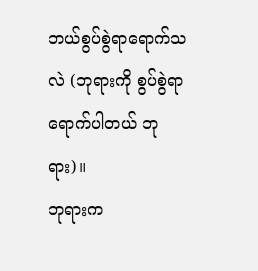ဘယ်စွပ်စွဲရာရောက်သလဲ (ဘုရားကို စွပ်စွဲရာရောက်ပါတယ် ဘုရား)။
ဘုရားက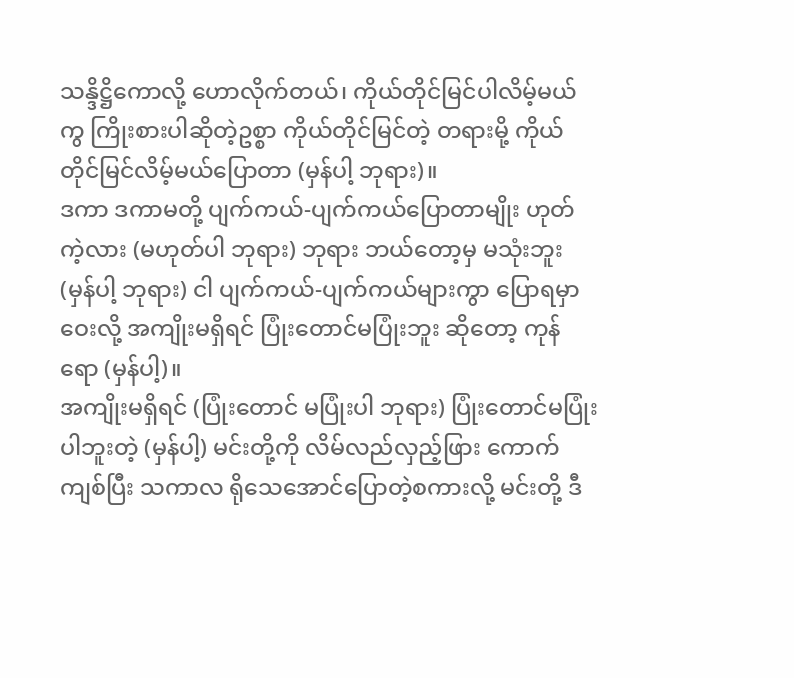သန္ဒိဋ္ဌိကောလို့ ဟောလိုက်တယ်၊ ကိုယ်တိုင်မြင်ပါလိမ့်မယ်ကွ ကြိုးစားပါဆိုတဲ့ဥစ္စာ ကိုယ်တိုင်မြင်တဲ့ တရားမို့ ကိုယ်တိုင်မြင်လိမ့်မယ်ပြောတာ (မှန်ပါ့ ဘုရား)။
ဒကာ ဒကာမတို့ ပျက်ကယ်-ပျက်ကယ်ပြောတာမျိုး ဟုတ်ကဲ့လား (မဟုတ်ပါ ဘုရား) ဘုရား ဘယ်တော့မှ မသုံးဘူး (မှန်ပါ့ ဘုရား) ငါ ပျက်ကယ်-ပျက်ကယ်များကွာ ပြောရမှာ ဝေးလို့ အကျိုးမရှိရင် ပြုံးတောင်မပြုံးဘူး ဆိုတော့ ကုန်ရော (မှန်ပါ့)။
အကျိုးမရှိရင် (ပြုံးတောင် မပြုံးပါ ဘုရား) ပြုံးတောင်မပြုံးပါဘူးတဲ့ (မှန်ပါ့) မင်းတို့ကို လိမ်လည်လှည့်ဖြား ကောက်ကျစ်ပြီး သကာလ ရိုသေအောင်ပြောတဲ့စကားလို့ မင်းတို့ ဒီ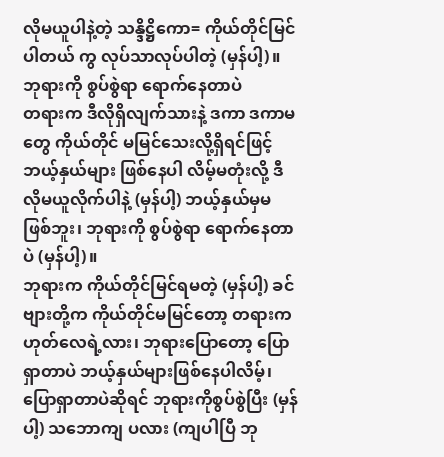လိုမယူပါနဲ့တဲ့ သန္ဒိဋ္ဌိကော= ကိုယ်တိုင်မြင်ပါတယ် ကွ လုပ်သာလုပ်ပါတဲ့ (မှန်ပါ့)။
ဘုရားကို စွပ်စွဲရာ ရောက်နေတာပဲ
တရားက ဒီလိုရှိလျက်သားနဲ့ ဒကာ ဒကာမတွေ ကိုယ်တိုင် မမြင်သေးလို့ရှိရင်ဖြင့် ဘယ့်နှယ်များ ဖြစ်နေပါ လိမ့်မတုံးလို့ ဒီလိုမယူလိုက်ပါနဲ့ (မှန်ပါ့) ဘယ့်နှယ်မှမဖြစ်ဘူး၊ ဘုရားကို စွပ်စွဲရာ ရောက်နေတာပဲ (မှန်ပါ့)။
ဘုရားက ကိုယ်တိုင်မြင်ရမတဲ့ (မှန်ပါ့) ခင်ဗျားတို့က ကိုယ်တိုင်မမြင်တော့ တရားက ဟုတ်လေရဲ့လား၊ ဘုရားပြောတော့ ပြောရှာတာပဲ ဘယ့်နှယ်များဖြစ်နေပါလိမ့်၊ ပြောရှာတာပဲဆိုရင် ဘုရားကိုစွပ်စွဲပြီး (မှန်ပါ့) သဘောကျ ပလား (ကျပါပြီ ဘု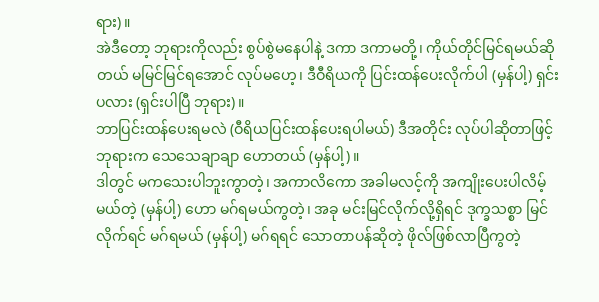ရား)။
အဲဒီတော့ ဘုရားကိုလည်း စွပ်စွဲမနေပါနဲ့ ဒကာ ဒကာမတို့၊ ကိုယ်တိုင်မြင်ရမယ်ဆိုတယ် မမြင်မြင်ရအောင် လုပ်မဟေ့၊ ဒီဝီရိယကို ပြင်းထန်ပေးလိုက်ပါ (မှန်ပါ့) ရှင်းပလား (ရှင်းပါပြီ ဘုရား)။
ဘာပြင်းထန်ပေးရမလဲ (ဝီရိယပြင်းထန်ပေးရပါမယ်) ဒီအတိုင်း လုပ်ပါဆိုတာဖြင့် ဘုရားက သေသေချာချာ ဟောတယ် (မှန်ပါ့)။
ဒါတွင် မကသေးပါဘူးကွာတဲ့၊ အကာလိကော အခါမလင့်ကို အကျိုးပေးပါလိမ့်မယ်တဲ့ (မှန်ပါ့) ဟော မဂ်ရမယ်ကွတဲ့၊ အခု မင်းမြင်လိုက်လို့ရှိရင် ဒုက္ခသစ္စာ မြင်လိုက်ရင် မဂ်ရမယ် (မှန်ပါ့) မဂ်ရရင် သောတာပန်ဆိုတဲ့ ဖိုလ်ဖြစ်လာပြီကွတဲ့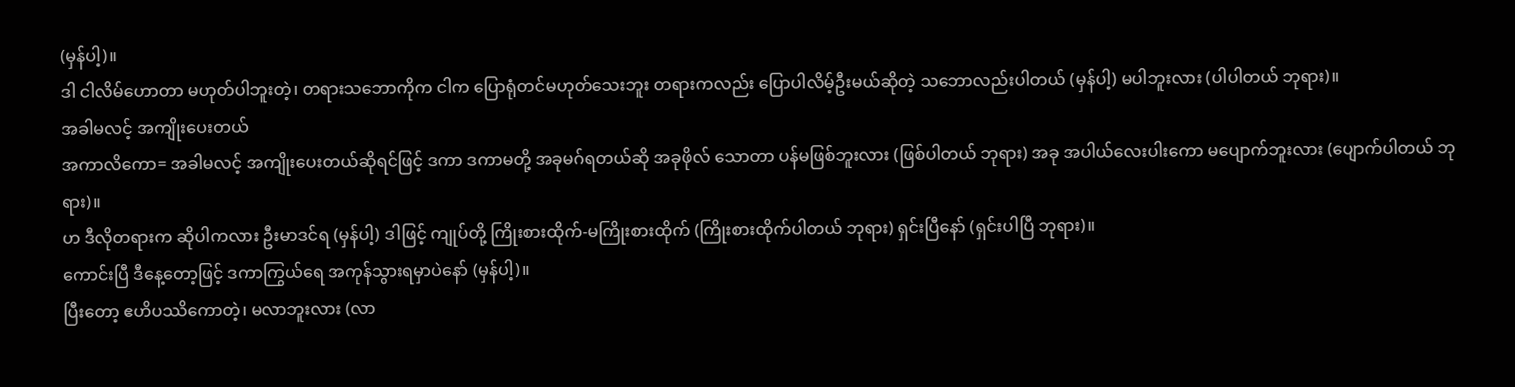(မှန်ပါ့)။
ဒါ ငါလိမ်ဟောတာ မဟုတ်ပါဘူးတဲ့၊ တရားသဘောကိုက ငါက ပြောရုံတင်မဟုတ်သေးဘူး တရားကလည်း ပြောပါလိမ့်ဦးမယ်ဆိုတဲ့ သဘောလည်းပါတယ် (မှန်ပါ့) မပါဘူးလား (ပါပါတယ် ဘုရား)။
အခါမလင့် အကျိုးပေးတယ်
အကာလိကော= အခါမလင့် အကျိုးပေးတယ်ဆိုရင်ဖြင့် ဒကာ ဒကာမတို့ အခုမဂ်ရတယ်ဆို အခုဖိုလ် သောတာ ပန်မဖြစ်ဘူးလား (ဖြစ်ပါတယ် ဘုရား) အခု အပါယ်လေးပါးကော မပျောက်ဘူးလား (ပျောက်ပါတယ် ဘုရား)။
ဟ ဒီလိုတရားက ဆိုပါကလား ဦးမာဒင်ရ (မှန်ပါ့) ဒါဖြင့် ကျုပ်တို့ ကြိုးစားထိုက်-မကြိုးစားထိုက် (ကြိုးစားထိုက်ပါတယ် ဘုရား) ရှင်းပြီနော် (ရှင်းပါပြီ ဘုရား)။
ကောင်းပြီ ဒီနေ့တော့ဖြင့် ဒကာကြွယ်ရေ အကုန်သွားရမှာပဲနော် (မှန်ပါ့)။
ပြီးတော့ ဧဟိပဿိကောတဲ့၊ မလာဘူးလား (လာ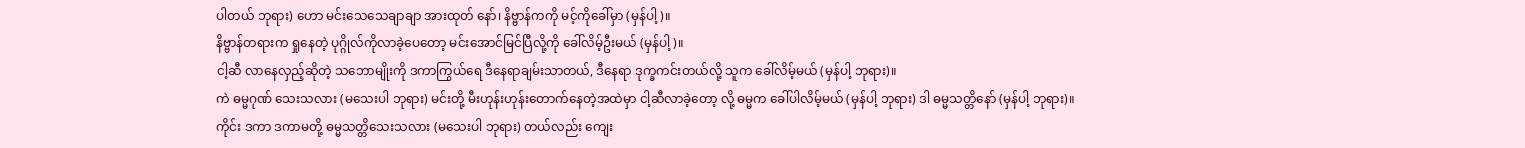ပါတယ် ဘုရား) ဟော မင်းသေသေချာချာ အားထုတ် နော်၊ နိဗ္ဗာန်ကကို မင့်ကိုခေါ်မှာ (မှန်ပါ့)။
နိဗ္ဗာန်တရားက ရှုနေတဲ့ ပုဂ္ဂိုလ်ကိုလာခဲ့ပေတော့ မင်းအောင်မြင်ပြီလို့ကို ခေါ်လိမ့်ဦးမယ် (မှန်ပါ့)။
ငါ့ဆီ လာနေလှည့်ဆိုတဲ့ သဘောမျိုးကို ဒကာကြွယ်ရေ ဒီနေရာချမ်းသာတယ်, ဒီနေရာ ဒုက္ခကင်းတယ်လို့ သူက ခေါ်လိမ့်မယ် (မှန်ပါ့ ဘုရား)။
ကဲ ဓမ္မဂုဏ် သေးသလား (မသေးပါ ဘုရား) မင်းတို့ မီးဟုန်းဟုန်းတောက်နေတဲ့အထဲမှာ ငါ့ဆီလာခဲ့တော့ လို့ ဓမ္မက ခေါ်ပါလိမ့်မယ် (မှန်ပါ့ ဘုရား) ဒါ ဓမ္မသတ္တိနော် (မှန်ပါ့ ဘုရား)။
ကိုင်း ဒကာ ဒကာမတို့ ဓမ္မသတ္တိသေးသလား (မသေးပါ ဘုရား) တယ်လည်း ကျေး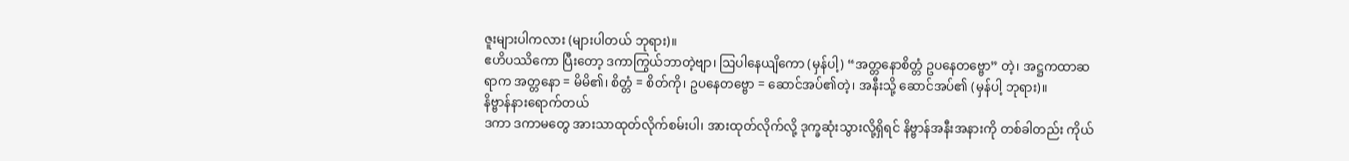ဇူးများပါကလား (များပါတယ် ဘုရား)။
ဧဟိပဿိကော ပြီးတော့ ဒကာကြွယ်ဘာတဲ့ဗျာ၊ ဩပါနေယျိကော (မှန်ပါ့) “အတ္တနောစိတ္တံ ဥပနေတဗ္ဗော” တဲ့၊ အဋ္ဌကထာဆရာက အတ္တနော = မိမိ၏၊ စိတ္တံ = စိတ်ကို၊ ဥပနေတဗ္ဗော = ဆောင်အပ်၏တဲ့၊ အနီးသို့ ဆောင်အပ်၏ (မှန်ပါ့ ဘုရား)။
နိဗ္ဗာန်နားရောက်တယ်
ဒကာ ဒကာမတွေ အားသာထုတ်လိုက်စမ်းပါ၊ အားထုတ်လိုက်လို့ ဒုက္ခဆုံးသွားလို့ရှိရင် နိဗ္ဗာန်အနီးအနားကို တစ်ခါတည်း ကိုယ်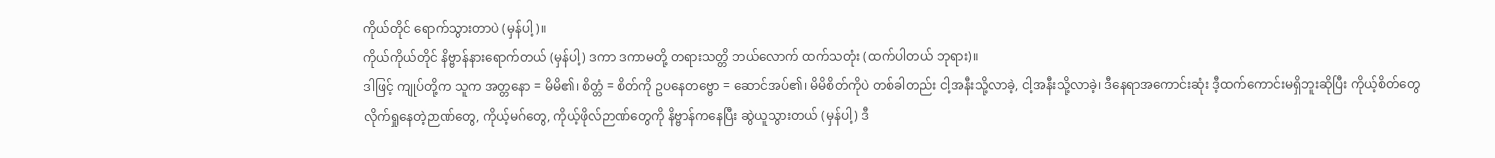ကိုယ်တိုင် ရောက်သွားတာပဲ (မှန်ပါ့)။
ကိုယ်ကိုယ်တိုင် နိဗ္ဗာန်နားရောက်တယ် (မှန်ပါ့) ဒကာ ဒကာမတို့ တရားသတ္တိ ဘယ်လောက် ထက်သတုံး (ထက်ပါတယ် ဘုရား)။
ဒါဖြင့် ကျုပ်တို့က သူက အတ္တနော = မိမိ၏၊ စိတ္တံ = စိတ်ကို ဥပနေတဗ္ဗော = ဆောင်အပ်၏၊ မိမိစိတ်ကိုပဲ တစ်ခါတည်း ငါ့အနီးသို့လာခဲ့, ငါ့အနီးသို့လာခဲ့၊ ဒီနေရာအကောင်းဆုံး ဒီ့ထက်ကောင်းမရှိဘူးဆိုပြီး ကိုယ့်စိတ်တွေ လိုက်ရှုနေတဲ့ဉာဏ်တွေ, ကိုယ့်မဂ်တွေ, ကိုယ့်ဖိုလ်ဉာဏ်တွေကို နိဗ္ဗာန်ကနေပြီး ဆွဲယူသွားတယ် (မှန်ပါ့) ဒီ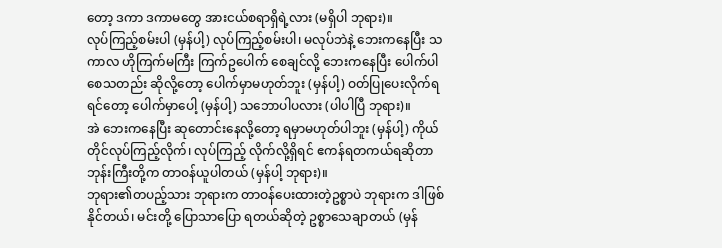တော့ ဒကာ ဒကာမတွေ အားငယ်စရာရှိရဲ့လား (မရှိပါ ဘုရား)။
လုပ်ကြည့်စမ်းပါ (မှန်ပါ့) လုပ်ကြည့်စမ်းပါ၊ မလုပ်ဘဲနဲ့ ဘေးကနေပြီး သကာလ ဟိုကြက်မကြီး ကြက်ဥပေါက် စေချင်လို့ ဘေးကနေပြီး ပေါက်ပါစေသတည်း ဆိုလို့တော့ ပေါက်မှာမဟုတ်ဘူး (မှန်ပါ့) ဝတ်ပြုပေးလိုက်ရရင်တော့ ပေါက်မှာပေါ့ (မှန်ပါ့) သဘောပါပလား (ပါပါပြီ ဘုရား)။
အဲ ဘေးကနေပြီး ဆုတောင်းနေလို့တော့ ရမှာမဟုတ်ပါဘူး (မှန်ပါ့) ကိုယ်တိုင်လုပ်ကြည့်လိုက်၊ လုပ်ကြည့် လိုက်လို့ရှိရင် ဧကန်ရတကယ်ရဆိုတာ ဘုန်းကြီးတို့က တာဝန်ယူပါတယ် (မှန်ပါ့ ဘုရား)။
ဘုရား၏တပည့်သား ဘုရားက တာဝန်ပေးထားတဲ့ဥစ္စာပဲ ဘုရားက ဒါဖြစ်နိုင်တယ်၊ မင်းတို့ ပြောသာပြော ရတယ်ဆိုတဲ့ ဥစ္စာသေချာတယ် (မှန်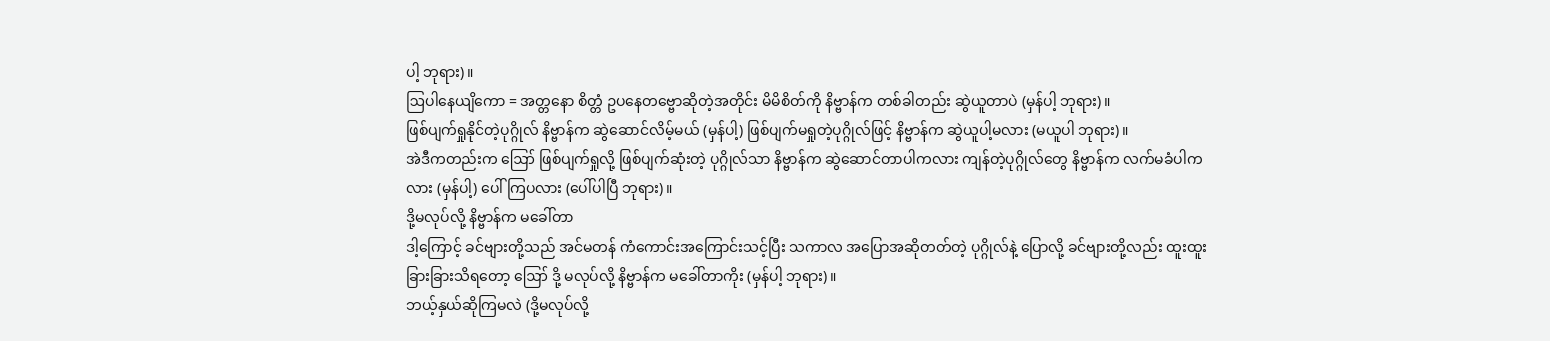ပါ့ ဘုရား)။
ဩပါနေယျိကော = အတ္တနော စိတ္တံ ဥပနေတဗ္ဗောဆိုတဲ့အတိုင်း မိမိစိတ်ကို နိဗ္ဗာန်က တစ်ခါတည်း ဆွဲယူတာပဲ (မှန်ပါ့ ဘုရား)။
ဖြစ်ပျက်ရှုနိုင်တဲ့ပုဂ္ဂိုလ် နိဗ္ဗာန်က ဆွဲဆောင်လိမ့်မယ် (မှန်ပါ့) ဖြစ်ပျက်မရှုတဲ့ပုဂ္ဂိုလ်ဖြင့် နိဗ္ဗာန်က ဆွဲယူပါ့မလား (မယူပါ ဘုရား)။
အဲဒီကတည်းက ဪ ဖြစ်ပျက်ရှုလို့ ဖြစ်ပျက်ဆုံးတဲ့ ပုဂ္ဂိုလ်သာ နိဗ္ဗာန်က ဆွဲဆောင်တာပါကလား ကျန်တဲ့ပုဂ္ဂိုလ်တွေ နိဗ္ဗာန်က လက်မခံပါကလား (မှန်ပါ့) ပေါ်ကြပလား (ပေါ်ပါပြီ ဘုရား)။
ဒို့မလုပ်လို့ နိဗ္ဗာန်က မခေါ်တာ
ဒါ့ကြောင့် ခင်ဗျားတို့သည် အင်မတန် ကံကောင်းအကြောင်းသင့်ပြီး သကာလ အပြောအဆိုတတ်တဲ့ ပုဂ္ဂိုလ်နဲ့ ပြောလို့ ခင်ဗျားတို့လည်း ထူးထူးခြားခြားသိရတော့ ဪ ဒို့ မလုပ်လို့ နိဗ္ဗာန်က မခေါ်တာကိုး (မှန်ပါ့ ဘုရား)။
ဘယ့်နှယ်ဆိုကြမလဲ (ဒို့မလုပ်လို့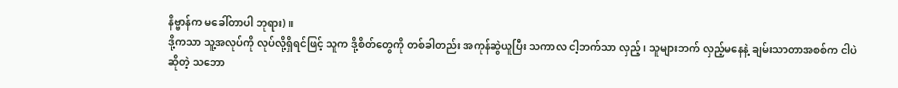နိဗ္ဗာန်က မခေါ်တာပါ ဘုရား)။
ဒို့ကသာ သူ့အလုပ်ကို လုပ်လို့ရှိရင်ဖြင့် သူက ဒို့စိတ်တွေကို တစ်ခါတည်း အကုန်ဆွဲယူပြီး သကာလ ငါ့ဘက်သာ လှည့်၊ သူများဘက် လှည့်မနေနဲ့ ချမ်းသာတာအစစ်က ငါပဲဆိုတဲ့ သဘော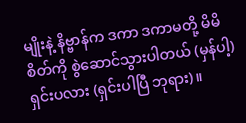မျိုးနဲ့ နိဗ္ဗာန်က ဒကာ ဒကာမတို့ မိမိစိတ်ကို စွဲဆောင်သွားပါတယ် (မှန်ပါ့) ရှင်းပလား (ရှင်းပါပြီ ဘုရား)။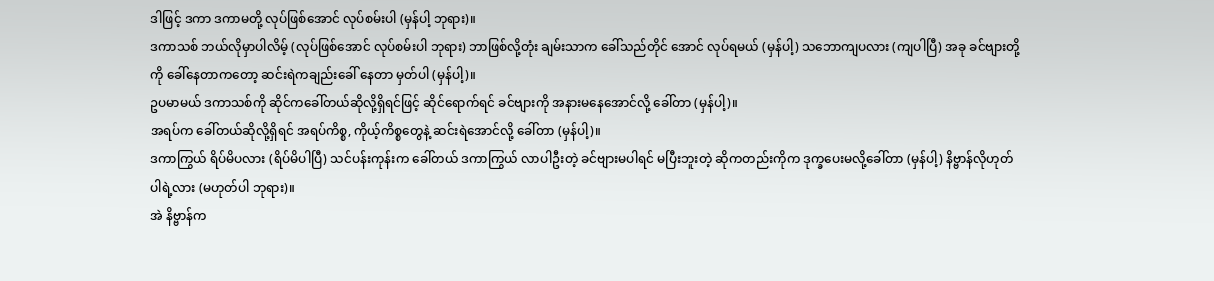ဒါဖြင့် ဒကာ ဒကာမတို့ လုပ်ဖြစ်အောင် လုပ်စမ်းပါ (မှန်ပါ့ ဘုရား)။
ဒကာသစ် ဘယ်လိုမှာပါလိမ့် (လုပ်ဖြစ်အောင် လုပ်စမ်းပါ ဘုရား) ဘာဖြစ်လို့တုံး ချမ်းသာက ခေါ်သည်တိုင် အောင် လုပ်ရမယ် (မှန်ပါ့) သဘောကျပလား (ကျပါပြီ) အခု ခင်ဗျားတို့ကို ခေါ်နေတာကတော့ ဆင်းရဲကချည်းခေါ် နေတာ မှတ်ပါ (မှန်ပါ့)။
ဥပမာမယ် ဒကာသစ်ကို ဆိုင်ကခေါ်တယ်ဆိုလို့ရှိရင်ဖြင့် ဆိုင်ရောက်ရင် ခင်ဗျားကို အနားမနေအောင်လို့ ခေါ်တာ (မှန်ပါ့)။
အရပ်က ခေါ်တယ်ဆိုလို့ရှိရင် အရပ်ကိစ္စ, ကိုယ့်ကိစ္စတွေနဲ့ ဆင်းရဲအောင်လို့ ခေါ်တာ (မှန်ပါ့)။
ဒကာကြွယ် ရိပ်မိပလား (ရိပ်မိပါပြီ) သင်ပန်းကုန်းက ခေါ်တယ် ဒကာကြွယ် လာပါဦးတဲ့ ခင်ဗျားမပါရင် မပြီးဘူးတဲ့ ဆိုကတည်းကိုက ဒုက္ခပေးမလို့ခေါ်တာ (မှန်ပါ့) နိဗ္ဗာန်လိုဟုတ်ပါရဲ့လား (မဟုတ်ပါ ဘုရား)။
အဲ နိဗ္ဗာန်က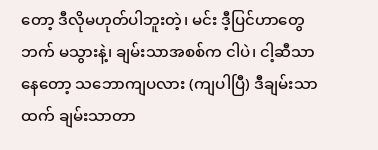တော့ ဒီလိုမဟုတ်ပါဘူးတဲ့၊ မင်း ဒီ့ပြင်ဟာတွေဘက် မသွားနဲ့၊ ချမ်းသာအစစ်က ငါပဲ၊ ငါ့ဆီသာနေတော့ သဘောကျပလား (ကျပါပြီ) ဒီချမ်းသာထက် ချမ်းသာတာ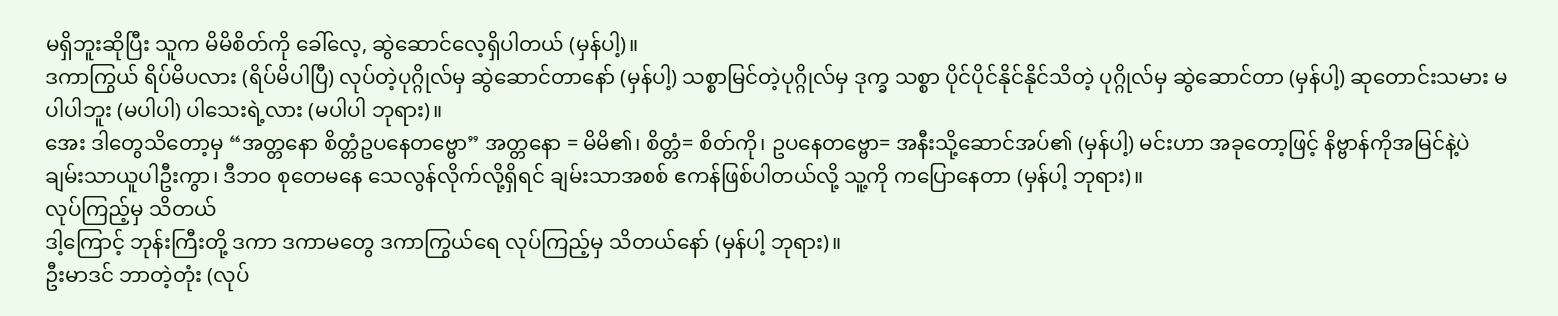မရှိဘူးဆိုပြီး သူက မိမိစိတ်ကို ခေါ်လေ့, ဆွဲဆောင်လေ့ရှိပါတယ် (မှန်ပါ့)။
ဒကာကြွယ် ရိပ်မိပလား (ရိပ်မိပါပြီ) လုပ်တဲ့ပုဂ္ဂိုလ်မှ ဆွဲဆောင်တာနော် (မှန်ပါ့) သစ္စာမြင်တဲ့ပုဂ္ဂိုလ်မှ ဒုက္ခ သစ္စာ ပိုင်ပိုင်နိုင်နိုင်သိတဲ့ ပုဂ္ဂိုလ်မှ ဆွဲဆောင်တာ (မှန်ပါ့) ဆုတောင်းသမား မပါပါဘူး (မပါပါ) ပါသေးရဲ့လား (မပါပါ ဘုရား)။
အေး ဒါတွေသိတော့မှ “အတ္တနော စိတ္တံဥပနေတဗ္ဗော” အတ္တနော = မိမိ၏၊ စိတ္တံ= စိတ်ကို၊ ဥပနေတဗ္ဗော= အနီးသို့ဆောင်အပ်၏ (မှန်ပါ့) မင်းဟာ အခုတော့ဖြင့် နိဗ္ဗာန်ကိုအမြင်နဲ့ပဲ ချမ်းသာယူပါဦးကွာ၊ ဒီဘဝ စုတေမနေ သေလွန်လိုက်လို့ရှိရင် ချမ်းသာအစစ် ဧကန်ဖြစ်ပါတယ်လို့ သူ့ကို ကပြောနေတာ (မှန်ပါ့ ဘုရား)။
လုပ်ကြည့်မှ သိတယ်
ဒါ့ကြောင့် ဘုန်းကြီးတို့ ဒကာ ဒကာမတွေ ဒကာကြွယ်ရေ လုပ်ကြည့်မှ သိတယ်နော် (မှန်ပါ့ ဘုရား)။
ဦးမာဒင် ဘာတဲ့တုံး (လုပ်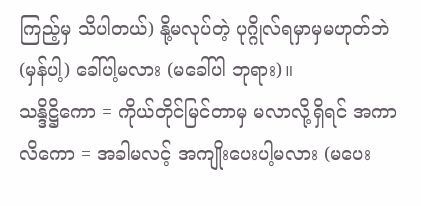ကြည့်မှ သိပါတယ်) နို့မလုပ်တဲ့ ပုဂ္ဂိုလ်ရမှာမှမဟုတ်ဘဲ (မှန်ပါ့) ခေါ်ပါ့မလား (မခေါ်ပါ ဘုရား)။
သန္ဒိဋ္ဌိကော = ကိုယ်တိုင်မြင်တာမှ မလာလို့ရှိရင် အကာလိကော = အခါမလင့် အကျိုးပေးပါ့မလား (မပေး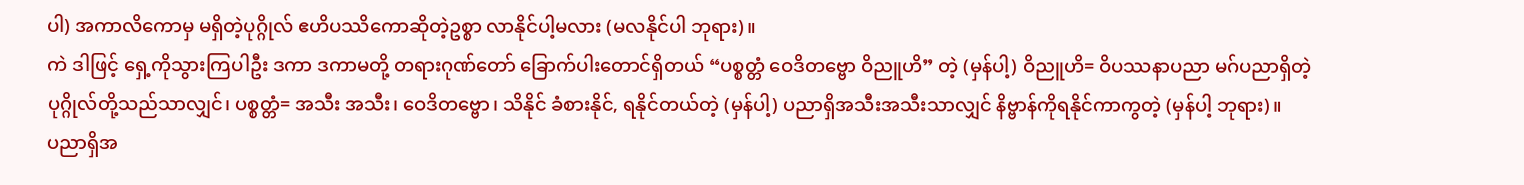ပါ) အကာလိကောမှ မရှိတဲ့ပုဂ္ဂိုလ် ဧဟိပဿိကောဆိုတဲ့ဥစ္စာ လာနိုင်ပါ့မလား (မလနိုင်ပါ ဘုရား)။
ကဲ ဒါဖြင့် ရှေ့ကိုသွားကြပါဦး ဒကာ ဒကာမတို့ တရားဂုဏ်တော် ခြောက်ပါးတောင်ရှိတယ် “ပစ္စတ္တံ ဝေဒိတဗ္ဗော ဝိညူဟိ” တဲ့ (မှန်ပါ့) ဝိညူဟိ= ဝိပဿနာပညာ မဂ်ပညာရှိတဲ့ ပုဂ္ဂိုလ်တို့သည်သာလျှင်၊ ပစ္စတ္တံ= အသီး အသီး၊ ဝေဒိတဗ္ဗော၊ သိနိုင် ခံစားနိုင်, ရနိုင်တယ်တဲ့ (မှန်ပါ့) ပညာရှိအသီးအသီးသာလျှင် နိဗ္ဗာန်ကိုရနိုင်ကာကွတဲ့ (မှန်ပါ့ ဘုရား)။
ပညာရှိအ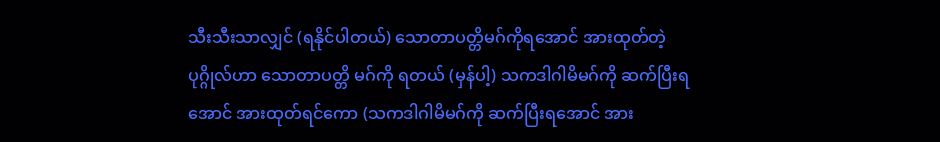သီးသီးသာလျှင် (ရနိုင်ပါတယ်) သောတာပတ္တိမဂ်ကိုရအောင် အားထုတ်တဲ့ ပုဂ္ဂိုလ်ဟာ သောတာပတ္တိ မဂ်ကို ရတယ် (မှန်ပါ့) သကဒါဂါမိမဂ်ကို ဆက်ပြီးရအောင် အားထုတ်ရင်ကော (သကဒါဂါမိမဂ်ကို ဆက်ပြီးရအောင် အား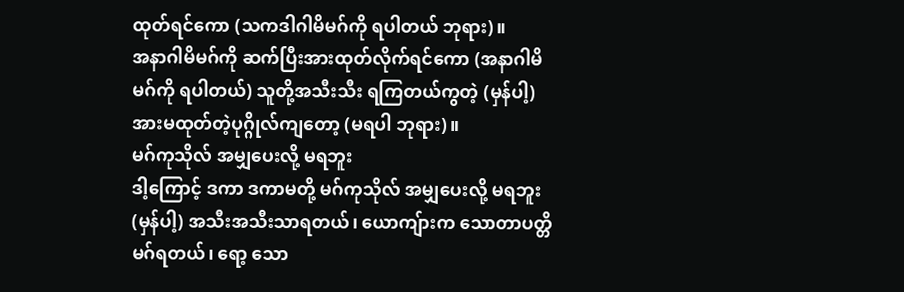ထုတ်ရင်ကော (သကဒါဂါမိမဂ်ကို ရပါတယ် ဘုရား)။
အနာဂါမိမဂ်ကို ဆက်ပြီးအားထုတ်လိုက်ရင်ကော (အနာဂါမိမဂ်ကို ရပါတယ်) သူတို့အသီးသီး ရကြတယ်ကွတဲ့ (မှန်ပါ့) အားမထုတ်တဲ့ပုဂ္ဂိုလ်ကျတော့ (မရပါ ဘုရား)။
မဂ်ကုသိုလ် အမျှပေးလို့ မရဘူး
ဒါ့ကြောင့် ဒကာ ဒကာမတို့ မဂ်ကုသိုလ် အမျှပေးလို့ မရဘူး (မှန်ပါ့) အသီးအသီးသာရတယ်၊ ယောကျ်ားက သောတာပတ္တိမဂ်ရတယ်၊ ရော့ သော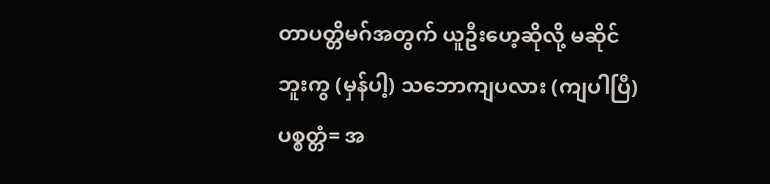တာပတ္တိမဂ်အတွက် ယူဦးဟေ့ဆိုလို့ မဆိုင်ဘူးကွ (မှန်ပါ့) သဘောကျပလား (ကျပါပြီ) ပစ္စတ္တံ= အ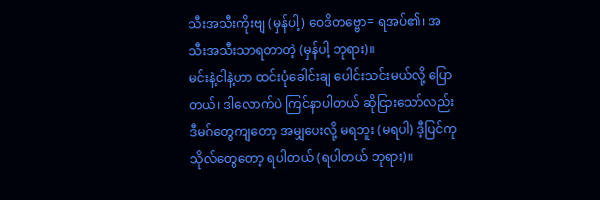သီးအသီးကိုးဗျ (မှန်ပါ့) ဝေဒိတဗ္ဗော= ရအပ်၏၊ အသီးအသီးသာရတာတဲ့ (မှန်ပါ့ ဘုရား)။
မင်းနဲ့ငါနဲ့ဟာ ထင်းပုံခေါင်းချ ပေါင်းသင်းမယ်လို့ ပြောတယ်၊ ဒါလောက်ပဲ ကြင်နာပါတယ် ဆိုငြားသော်လည်း ဒီမဂ်တွေကျတော့ အမျှပေးလို့ မရဘူး (မရပါ) ဒီ့ပြင်ကုသိုလ်တွေတော့ ရပါတယ် (ရပါတယ် ဘုရား)။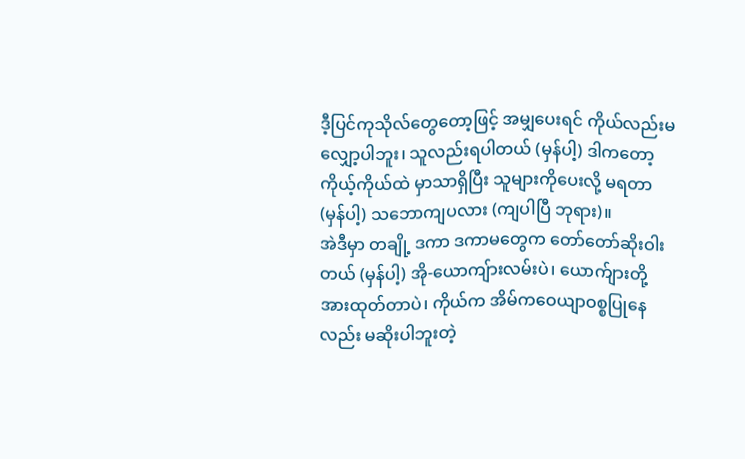ဒီ့ပြင်ကုသိုလ်တွေတော့ဖြင့် အမျှပေးရင် ကိုယ်လည်းမလျှော့ပါဘူး၊ သူလည်းရပါတယ် (မှန်ပါ့) ဒါကတော့ ကိုယ့်ကိုယ်ထဲ မှာသာရှိပြီး သူများကိုပေးလို့ မရတာ (မှန်ပါ့) သဘောကျပလား (ကျပါပြီ ဘုရား)။
အဲဒီမှာ တချို့ ဒကာ ဒကာမတွေက တော်တော်ဆိုးဝါးတယ် (မှန်ပါ့) အို-ယောကျ်ားလမ်းပဲ၊ ယောက်ျားတို့ အားထုတ်တာပဲ၊ ကိုယ်က အိမ်ကဝေယျာဝစ္စပြုနေလည်း မဆိုးပါဘူးတဲ့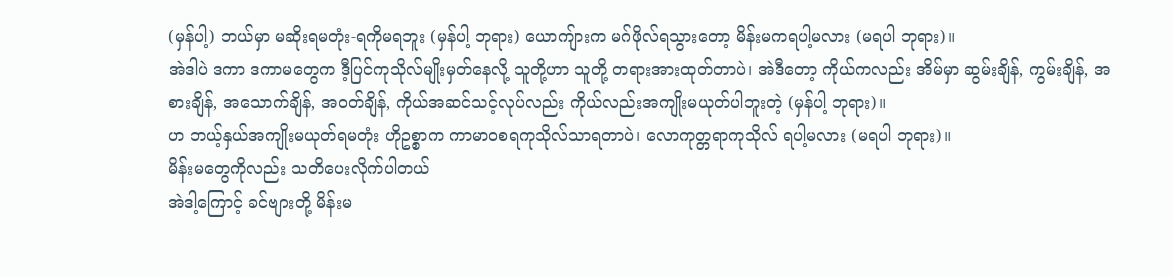(မှန်ပါ့) ဘယ်မှာ မဆိုးရမတုံး-ရကိုမရဘူး (မှန်ပါ့ ဘုရား) ယောကျ်ားက မဂ်ဖိုလ်ရသွားတော့ မိန်းမကရပါ့မလား (မရပါ ဘုရား)။
အဲဒါပဲ ဒကာ ဒကာမတွေက ဒီ့ပြင်ကုသိုလ်မျိုးမှတ်နေလို့ သူတို့ဟာ သူတို့ တရားအားထုတ်တာပဲ၊ အဲဒီတော့ ကိုယ်ကလည်း အိမ်မှာ ဆွမ်းချိန်, ကွမ်းချိန်, အစားချိန်, အသောက်ချိန်, အဝတ်ချိန်, ကိုယ်အဆင်သင့်လုပ်လည်း ကိုယ်လည်းအကျိုးမယုတ်ပါဘူးတဲ့ (မှန်ပါ့ ဘုရား)။
ဟ ဘယ့်နှယ်အကျိုးမယုတ်ရမတုံး ဟိုဥစ္စာက ကာမာဝစရကုသိုလ်သာရတာပဲ၊ လောကုတ္တရာကုသိုလ် ရပါ့မလား (မရပါ ဘုရား)။
မိန်းမတွေကိုလည်း သတိပေးလိုက်ပါတယ်
အဲဒါ့ကြောင့် ခင်ဗျားတို့ မိန်းမ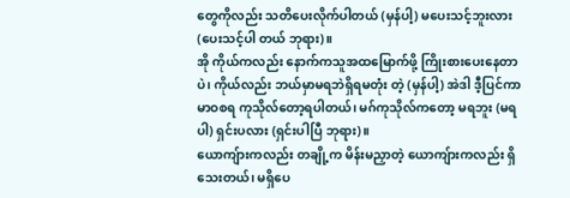တွေကိုလည်း သတိပေးလိုက်ပါတယ် (မှန်ပါ့) မပေးသင့်ဘူးလား (ပေးသင့်ပါ တယ် ဘုရား)။
အို ကိုယ်ကလည်း နောက်ကသူအထမြောက်ဖို့ ကြိုးစားပေးနေတာပဲ၊ ကိုယ်လည်း ဘယ်မှာမရဘဲရှိရမတုံး တဲ့ (မှန်ပါ့) အဲဒါ ဒီ့ပြင်ကာမာဝစရ ကုသိုလ်တော့ရပါတယ်၊ မဂ်ကုသိုလ်ကတော့ မရဘူး (မရပါ) ရှင်းပလား (ရှင်းပါပြီ ဘုရား)။
ယောကျ်ားကလည်း တချို့က မိန်းမညှာတဲ့ ယောကျ်ားကလည်း ရှိသေးတယ်၊ မရှိပေ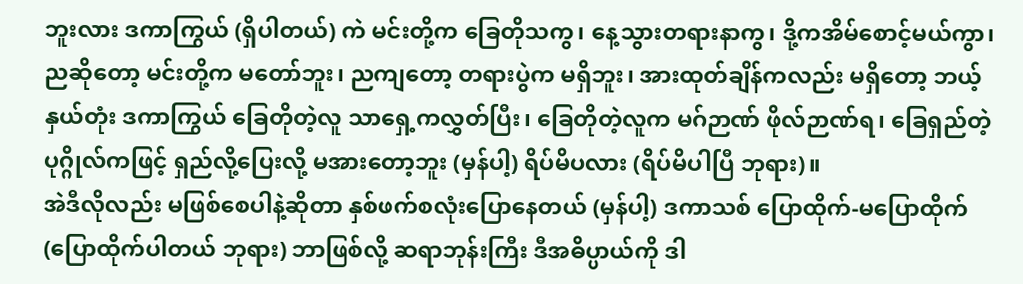ဘူးလား ဒကာကြွယ် (ရှိပါတယ်) ကဲ မင်းတို့က ခြေတိုသကွ၊ နေ့သွားတရားနာကွ၊ ဒို့ကအိမ်စောင့်မယ်ကွာ၊ ညဆိုတော့ မင်းတို့က မတော်ဘူး၊ ညကျတော့ တရားပွဲက မရှိဘူး၊ အားထုတ်ချိန်ကလည်း မရှိတော့ ဘယ့်နှယ်တုံး ဒကာကြွယ် ခြေတိုတဲ့လူ သာရှေ့ကလွှတ်ပြီး၊ ခြေတိုတဲ့လူက မဂ်ဉာဏ် ဖိုလ်ဉာဏ်ရ၊ ခြေရှည်တဲ့ပုဂ္ဂိုလ်ကဖြင့် ရှည်လို့ပြေးလို့ မအားတော့ဘူး (မှန်ပါ့) ရိပ်မိပလား (ရိပ်မိပါပြီ ဘုရား)။
အဲဒီလိုလည်း မဖြစ်စေပါနဲ့ဆိုတာ နှစ်ဖက်စလုံးပြောနေတယ် (မှန်ပါ့) ဒကာသစ် ပြောထိုက်-မပြောထိုက် (ပြောထိုက်ပါတယ် ဘုရား) ဘာဖြစ်လို့ ဆရာဘုန်းကြီး ဒီအဓိပ္ပာယ်ကို ဒါ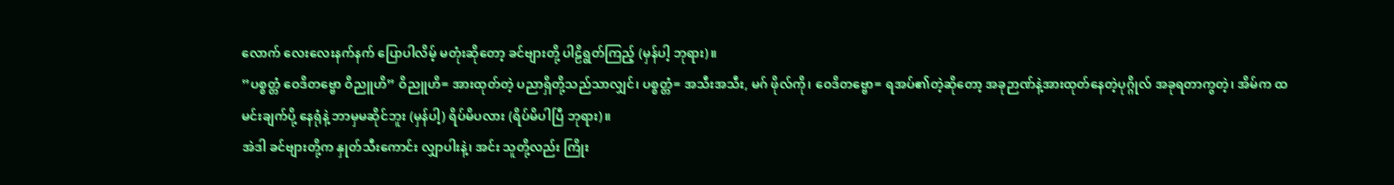လောက် လေးလေးနက်နက် ပြောပါလိမ့် မတုံးဆိုတော့ ခင်ဗျားတို့ ပါဠိရွတ်ကြည့် (မှန်ပါ့ ဘုရား)။
”ပစ္စတ္တံ ဝေဒိတဗ္ဗော ဝိညူဟိ” ဝိညူဟိ= အားထုတ်တဲ့ ပညာရှိတို့သည်သာလျှင်၊ ပစ္စတ္တံ= အသီးအသီး, မဂ် ဖိုလ်ကို၊ ဝေဒိတဗ္ဗော= ရအပ်၏တဲ့ဆိုတော့ အခုဉာဏ်နဲ့အားထုတ်နေတဲ့ပုဂ္ဂိုလ် အခုရတာကွတဲ့၊ အိမ်က ထမင်းချက်ပို့ နေရုံနဲ့ ဘာမှမဆိုင်ဘူး (မှန်ပါ့) ရိပ်မိပလား (ရိပ်မိပါပြီ ဘုရား)။
အဲဒါ ခင်ဗျားတို့က နှုတ်သီးကောင်း လျှာပါးနဲ့၊ အင်း သူတို့လည်း ကြိုး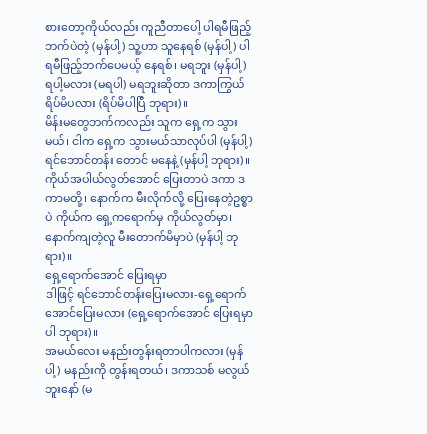စားတော့ကိုယ်လည်း ကူညီတာပေါ့ ပါရမီဖြည့်ဘက်ပဲတဲ့ (မှန်ပါ့) သူ့ဟာ သူနေရစ် (မှန်ပါ့) ပါရမီဖြည့်ဘက်ပေမယ့် နေရစ်၊ မရဘူး (မှန်ပါ့) ရပါ့မလား (မရပါ) မရဘူးဆိုတာ ဒကာကြွယ်ရိပ်မိပလား (ရိပ်မိပါပြီ ဘုရား)။
မိန်းမတွေဘက်ကလည်း သူက ရှေ့က သွားမယ်၊ ငါက ရှေ့က သွားမယ်သာလုပ်ပါ (မှန်ပါ့) ရင်ဘောင်တန်း တောင် မနေနဲ့ (မှန်ပါ့ ဘုရား)။
ကိုယ်အပါယ်လွတ်အောင် ပြေးတာပဲ ဒကာ ဒကာမတို့၊ နောက်က မီးလိုက်လို့ ပြေးနေတဲ့ဥစ္စာပဲ ကိုယ်က ရှေ့ကရောက်မှ ကိုယ်လွတ်မှာ၊ နောက်ကျတဲ့လူ မီးတောက်မိမှာပဲ (မှန်ပါ့ ဘုရား)။
ရှေ့ရောက်အောင် ပြေးရမှာ
ဒါဖြင့် ရင်ဘောင်တန်းပြေးမလား-ရှေ့ရောက်အောင်ပြေးမလား (ရှေ့ရောက်အောင် ပြေးရမှာပါ ဘုရား)။
အမယ်လေး မနည်းတွန်းရတာပါကလား (မှန်ပါ့) မနည်းကို တွန်းရတယ်၊ ဒကာသစ် မလွယ်ဘူးနော် (မ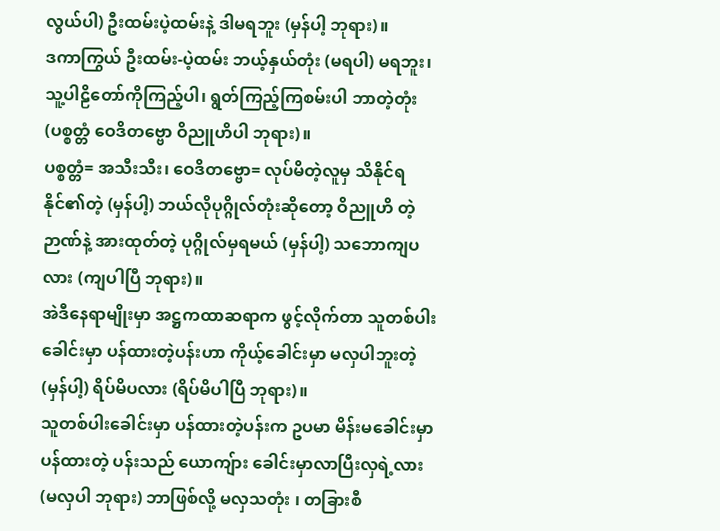လွယ်ပါ) ဦးထမ်းပဲ့ထမ်းနဲ့ ဒါမရဘူး (မှန်ပါ့ ဘုရား)။
ဒကာကြွယ် ဦးထမ်း-ပဲ့ထမ်း ဘယ့်နှယ်တုံး (မရပါ) မရဘူး၊ သူ့ပါဠိတော်ကိုကြည့်ပါ၊ ရွတ်ကြည့်ကြစမ်းပါ ဘာတဲ့တုံး (ပစ္စတ္တံ ဝေဒိတဗ္ဗော ဝိညူဟိပါ ဘုရား)။
ပစ္စတ္တံ= အသီးသီး၊ ဝေဒိတဗ္ဗော= လုပ်မိတဲ့လူမှ သိနိုင်ရနိုင်၏တဲ့ (မှန်ပါ့) ဘယ်လိုပုဂ္ဂိုလ်တုံးဆိုတော့ ဝိညူဟိ တဲ့ ဉာဏ်နဲ့ အားထုတ်တဲ့ ပုဂ္ဂိုလ်မှရမယ် (မှန်ပါ့) သဘောကျပလား (ကျပါပြီ ဘုရား)။
အဲဒီနေရာမျိုးမှာ အဋ္ဌကထာဆရာက ဖွင့်လိုက်တာ သူတစ်ပါးခေါင်းမှာ ပန်ထားတဲ့ပန်းဟာ ကိုယ့်ခေါင်းမှာ မလှပါဘူးတဲ့ (မှန်ပါ့) ရိပ်မိပလား (ရိပ်မိပါပြီ ဘုရား)။
သူတစ်ပါးခေါင်းမှာ ပန်ထားတဲ့ပန်းက ဥပမာ မိန်းမခေါင်းမှာပန်ထားတဲ့ ပန်းသည် ယောကျ်ား ခေါင်းမှာလာပြီးလှရဲ့လား (မလှပါ ဘုရား) ဘာဖြစ်လို့ မလှသတုံး ၊ တခြားစီ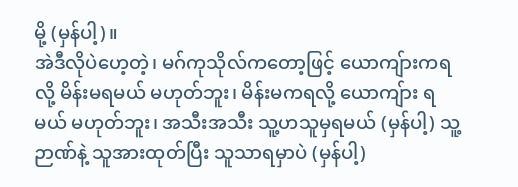မို့ (မှန်ပါ့)။
အဲဒီလိုပဲဟေ့တဲ့၊ မဂ်ကုသိုလ်ကတော့ဖြင့် ယောကျ်ားကရလို့ မိန်းမရမယ် မဟုတ်ဘူး၊ မိန်းမကရလို့ ယောကျ်ား ရမယ် မဟုတ်ဘူး၊ အသီးအသီး သူ့ဟသူမှရမယ် (မှန်ပါ့) သူ့ဉာဏ်နဲ့ သူအားထုတ်ပြီး သူသာရမှာပဲ (မှန်ပါ့)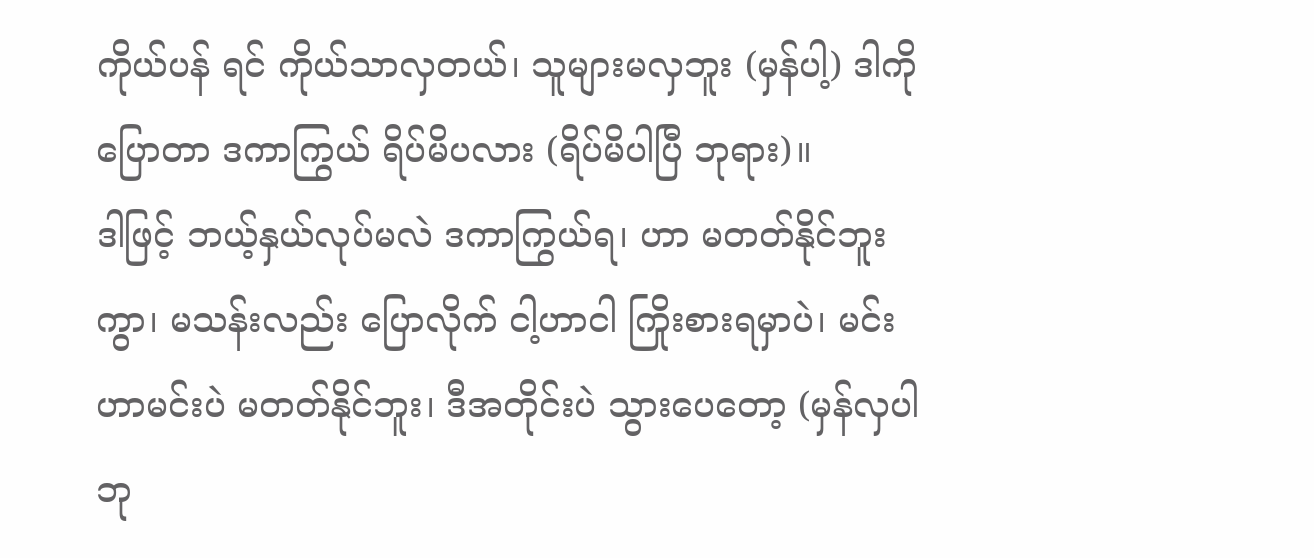ကိုယ်ပန် ရင် ကိုယ်သာလှတယ်၊ သူများမလှဘူး (မှန်ပါ့) ဒါကို ပြောတာ ဒကာကြွယ် ရိပ်မိပလား (ရိပ်မိပါပြီ ဘုရား)။
ဒါဖြင့် ဘယ့်နှယ်လုပ်မလဲ ဒကာကြွယ်ရ၊ ဟာ မတတ်နိုင်ဘူးကွာ၊ မသန်းလည်း ပြောလိုက် ငါ့ဟာငါ ကြိုးစားရမှာပဲ၊ မင်းဟာမင်းပဲ မတတ်နိုင်ဘူး၊ ဒီအတိုင်းပဲ သွားပေတော့ (မှန်လှပါ ဘု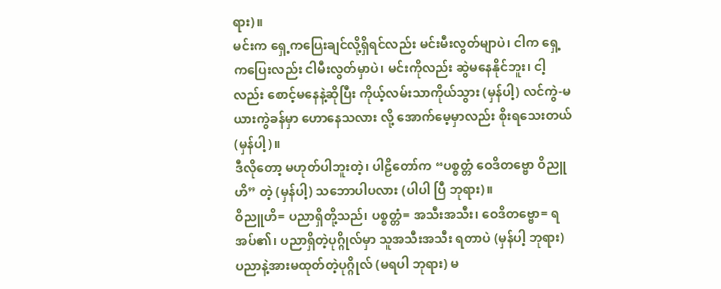ရား)။
မင်းက ရှေ့ကပြေးချင်လို့ရှိရင်လည်း မင်းမီးလွတ်မျာပဲ၊ ငါက ရှေ့ကပြေးလည်း ငါမီးလွတ်မှာပဲ၊ မင်းကိုလည်း ဆွဲမနေနိုင်ဘူး၊ ငါ့လည်း စောင့်မနေနဲ့ဆိုပြီး ကိုယ့်လမ်းသာကိုယ်သွား (မှန်ပါ့) လင်ကွဲ-မယားကွဲခန်မှာ ဟောနေသလား လို့ အောက်မေ့မှာလည်း စိုးရသေးတယ် (မှန်ပါ့)။
ဒီလိုတော့ မဟုတ်ပါဘူးတဲ့၊ ပါဠိတော်က “ပစ္စတ္တံ ဝေဒိတဗ္ဗော ဝိညူဟိ” တဲ့ (မှန်ပါ့) သဘောပါပလား (ပါပါ ပြီ ဘုရား)။
ဝိညူဟိ= ပညာရှိတို့သည်၊ ပစ္စတ္တံ= အသီးအသီး၊ ဝေဒိတဗ္ဗော= ရအပ်၏၊ ပညာရှိတဲ့ပုဂ္ဂိုလ်မှာ သူအသီးအသီး ရတာပဲ (မှန်ပါ့ ဘုရား) ပညာနဲ့အားမထုတ်တဲ့ပုဂ္ဂိုလ် (မရပါ ဘုရား) မ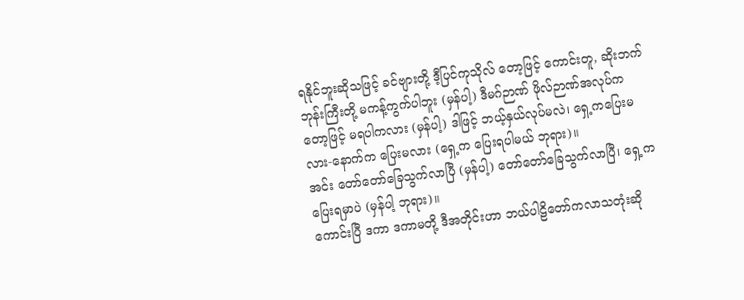ရနိုင်ဘူးဆိုသဖြင့် ခင်ဗျားတို့ ဒီ့ပြင်ကုသိုလ် တော့ဖြင့် ကောင်းတူ, ဆိုးဘက် ဘုန်းကြီးတို့ မကန့်ကွက်ပါဘူး (မှန်ပါ့) ဒီမဂ်ဉာဏ် ဖိုလ်ဉာဏ်အလုပ်ကတော့ဖြင့် မရပါကလား (မှန်ပါ့) ဒါဖြင့် ဘယ့်နှယ်လုပ်မလဲ၊ ရှေ့ကပြေးမလား-နောက်က ပြေးမလား (ရှေ့က ပြေးရပါမယ် ဘုရား)။
အင်း တော်တော်ခြေသွက်လာပြီ (မှန်ပါ့) တော်တော်ခြေသွက်လာပြီ၊ ရှေ့ကပြေးရမှာပဲ (မှန်ပါ့ ဘုရား)။
ကောင်းပြီ ဒကာ ဒကာမတို့ ဒီအတိုင်းဟာ ဘယ်ပါဠိတော်ကလာသတုံးဆို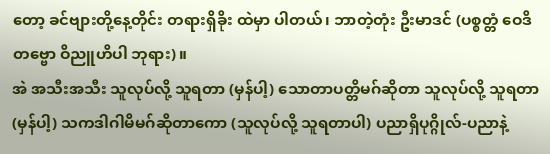တော့ ခင်ဗျားတို့နေ့တိုင်း တရားရှိခိုး ထဲမှာ ပါတယ်၊ ဘာတဲ့တုံး ဦးမာဒင် (ပစ္စတ္တံ ဝေဒိတဗ္ဗော ဝိညူဟိပါ ဘုရား)။
အဲ အသီးအသီး သူလုပ်လို့ သူရတာ (မှန်ပါ့) သောတာပတ္တိမဂ်ဆိုတာ သူလုပ်လို့ သူရတာ (မှန်ပါ့) သကဒါဂါမိမဂ်ဆိုတာကော (သူလုပ်လို့ သူရတာပါ) ပညာရှိပုဂ္ဂိုလ်-ပညာနဲ့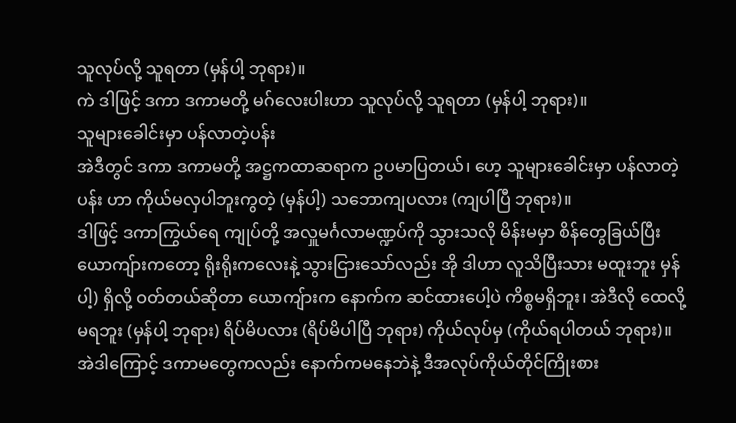သူလုပ်လို့ သူရတာ (မှန်ပါ့ ဘုရား)။
ကဲ ဒါဖြင့် ဒကာ ဒကာမတို့ မဂ်လေးပါးဟာ သူလုပ်လို့ သူရတာ (မှန်ပါ့ ဘုရား)။
သူများခေါင်းမှာ ပန်လာတဲ့ပန်း
အဲဒီတွင် ဒကာ ဒကာမတို့ အဋ္ဌကထာဆရာက ဥပမာပြတယ်၊ ဟေ့ သူများခေါင်းမှာ ပန်လာတဲ့ပန်း ဟာ ကိုယ်မလှပါဘူးကွတဲ့ (မှန်ပါ့) သဘောကျပလား (ကျပါပြီ ဘုရား)။
ဒါဖြင့် ဒကာကြွယ်ရေ ကျုပ်တို့ အလှူမင်္ဂလာမဏ္ဍပ်ကို သွားသလို မိန်းမမှာ စိန်တွေခြယ်ပြီး ယောကျ်ားကတော့ ရိုးရိုးကလေးနဲ့ သွားငြားသော်လည်း အို ဒါဟာ လူသိပြီးသား မထူးဘူး မှန်ပါ့) ရှိလို့ ဝတ်တယ်ဆိုတာ ယောကျ်ားက နောက်က ဆင်ထားပေါ့ပဲ ကိစ္စမရှိဘူး၊ အဲဒီလို ထေလို့မရဘူး (မှန်ပါ့ ဘုရား) ရိပ်မိပလား (ရိပ်မိပါပြီ ဘုရား) ကိုယ်လုပ်မှ (ကိုယ်ရပါတယ် ဘုရား)။
အဲဒါကြောင့် ဒကာမတွေကလည်း နောက်ကမနေဘဲနဲ့ ဒီအလုပ်ကိုယ်တိုင်ကြိုးစား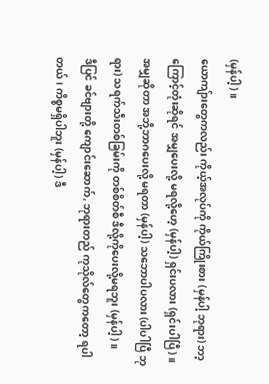(မှန်ပါ့)။
ယောကျ်ားတွေကလည်း ကိုယ့်အလုပ်ကို ကိုယ်ကြိုးစား (မှန်ပါ့ ဘုရား) ဘာ့ကြောင့်တုံးဆိုရင် အမျှပေးလို့ မရလို့ဟေ့ (မှန်ပါ့) ရှင်းပလား (ရှင်းပါပြီ)။
အမျှဆိုတာ အဘို့ဘာဂပေးလို့ မရတာ (မှန်ပါ့) သဘောပါပလား (ပါပါပြီ ဘုရား) သရက်သီးတစ်ခြမ်းကို တစ်စိတ်စီ ဒီလို့ကိုပေးလို့မရဘူး (မှန်ပါ့)။
ဒီပြင် ခင်ဗျားတို့ ကျောင်းဆောက်, ဘုရားတည် ကုသိုလ်တွေကတော့ ရပါတယ်၊ ကိစ္စမရှိပါဘူး (မှန်ပါ့) ဒီ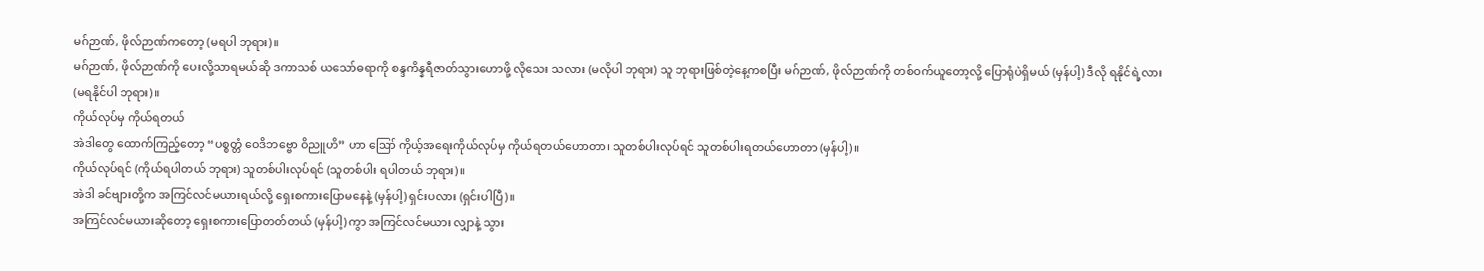မဂ်ဉာဏ်, ဖိုလ်ဉာဏ်ကတော့ (မရပါ ဘုရား)။
မဂ်ဉာဏ်, ဖိုလ်ဉာဏ်ကို ပေးလို့သာရမယ်ဆို ဒကာသစ် ယသော်ဓရာကို စန္ဒကိန္နရီဇာတ်သွားဟောဖို့ လိုသေး သလား (မလိုပါ ဘုရား) သူ ဘုရားဖြစ်တဲ့နေ့ကစပြီး မဂ်ဉာဏ်, ဖိုလ်ဉာဏ်ကို တစ်ဝက်ယူတော့လို့ ပြောရုံပဲရှိမယ် (မှန်ပါ့) ဒီလို ရနိုင်ရဲ့လား (မရနိုင်ပါ ဘုရား)။
ကိုယ်လုပ်မှ ကိုယ်ရတယ်
အဲဒါတွေ ထောက်ကြည့်တော့ “ပစ္စတ္တံ ဝေဒိဘဗ္ဗော ဝိညူဟိ” ဟာ ဪ ကိုယ့်အရေးကိုယ်လုပ်မှ ကိုယ်ရတယ်ဟောတာ၊ သူတစ်ပါးလုပ်ရင် သူတစ်ပါးရတယ်ဟောတာ (မှန်ပါ့)။
ကိုယ်လုပ်ရင် (ကိုယ်ရပါတယ် ဘုရား) သူတစ်ပါးလုပ်ရင် (သူတစ်ပါး ရပါတယ် ဘုရား)။
အဲဒါ ခင်ဗျားတို့က အကြင်လင်မယားရယ်လို့ ရှေးစကားပြောမနေနဲ့ (မှန်ပါ့) ရှင်းပလား (ရှင်းပါပြီ)။
အကြင်လင်မယားဆိုတော့ ရှေးစကားပြောတတ်တယ် (မှန်ပါ့) ကွာ အကြင်လင်မယား လျှာနဲ့ သွား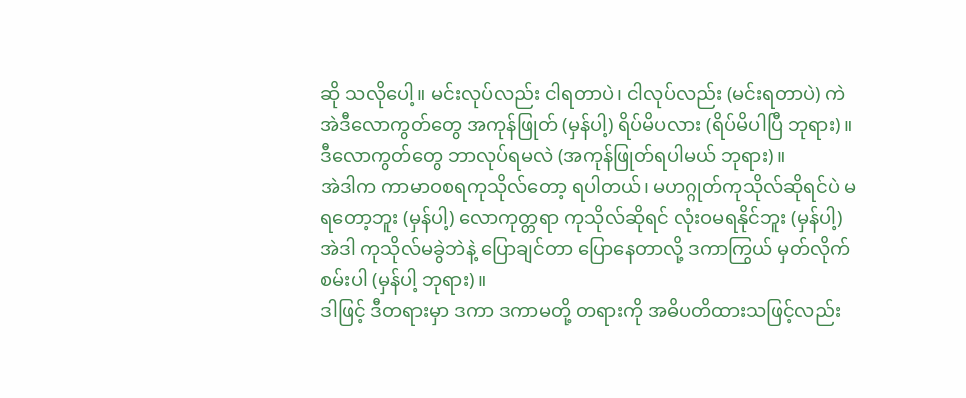ဆို သလိုပေါ့။ မင်းလုပ်လည်း ငါရတာပဲ၊ ငါလုပ်လည်း (မင်းရတာပဲ) ကဲ အဲဒီလောကွတ်တွေ အကုန်ဖြုတ် (မှန်ပါ့) ရိပ်မိပလား (ရိပ်မိပါပြီ ဘုရား)။
ဒီလောကွတ်တွေ ဘာလုပ်ရမလဲ (အကုန်ဖြုတ်ရပါမယ် ဘုရား)။
အဲဒါက ကာမာဝစရကုသိုလ်တော့ ရပါတယ်၊ မဟဂ္ဂုတ်ကုသိုလ်ဆိုရင်ပဲ မရတော့ဘူး (မှန်ပါ့) လောကုတ္တရာ ကုသိုလ်ဆိုရင် လုံးဝမရနိုင်ဘူး (မှန်ပါ့) အဲဒါ ကုသိုလ်မခွဲဘဲနဲ့ ပြောချင်တာ ပြောနေတာလို့ ဒကာကြွယ် မှတ်လိုက် စမ်းပါ (မှန်ပါ့ ဘုရား)။
ဒါဖြင့် ဒီတရားမှာ ဒကာ ဒကာမတို့ တရားကို အဓိပတိထားသဖြင့်လည်း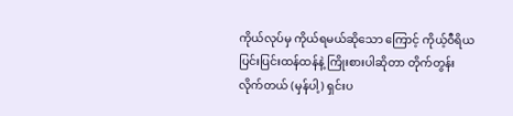ကိုယ်လုပ်မှ ကိုယ်ရမယ်ဆိုသော ကြောင့် ကိုယ့်ဝီရိယ ပြင်းပြင်းထန်ထန်နဲ့ ကြိုးစားပါဆိုတာ တိုက်တွန်းလိုက်တယ် (မှန်ပါ့) ရှင်းပ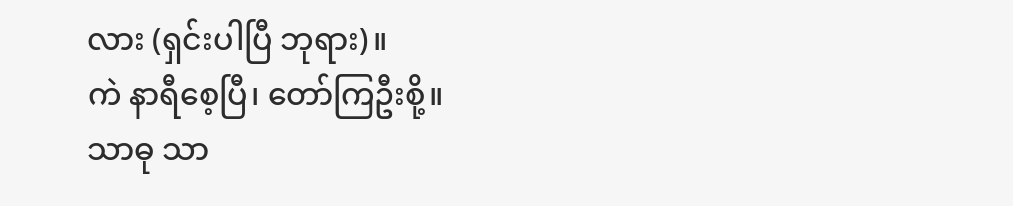လား (ရှင်းပါပြီ ဘုရား)။
ကဲ နာရီစေ့ပြီ၊ တော်ကြဦးစို့။
သာဓု သာ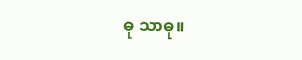ဓု သာဓု။